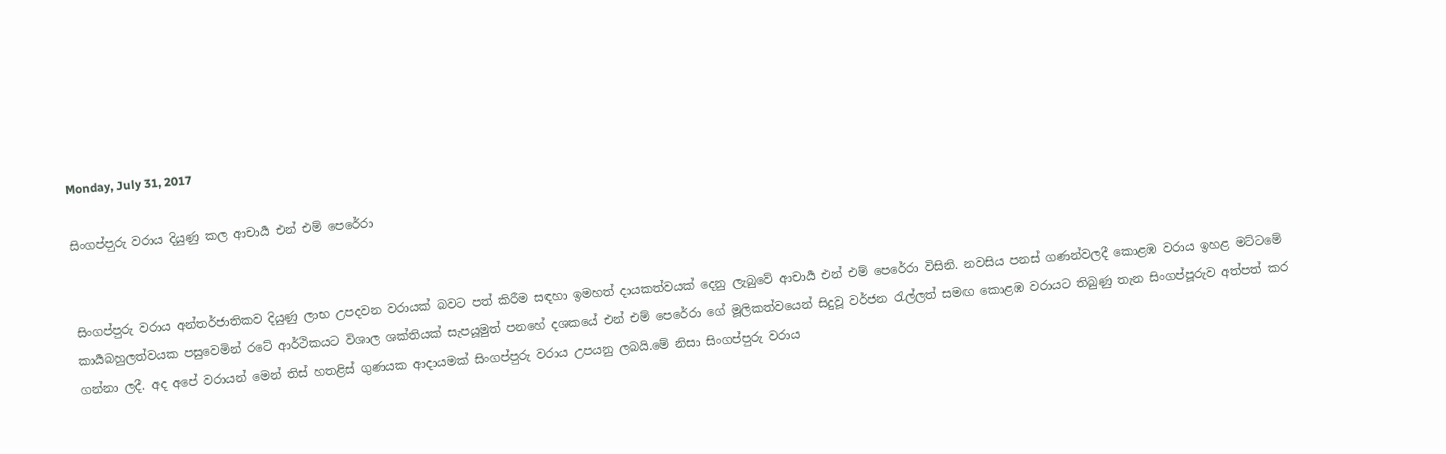Monday, July 31, 2017

සිංගප්ප‍ුරු වරාය දියුණු කල ආචාර්‍ය එන් එම් පෙරේරා


සිංගප්ප‍ුරු වරාය අන්තර්ජාතිකව දියුණු ලාභ උපදවන වරායක් බවට පත් කිරීම සඳහා ඉමහත් දායකත්වයක් දෙනු ලැබුවේ ආචාර්‍ය එන් එම් පෙරේරා විසිනි. නවසිය පනස් ගණන්වලදී කොළඹ වරාය ඉහළ මට්ටමේ කාර්‍යබහුලත්වයක පසුවෙමින් ර‍ටේ ආර්ථිකයට විශාල ශක්තියක් සැපයූමුත් පනහේ දශකයේ එන් එම් පෙරේරා ගේ මූලිකත්වයෙන් සිදුවූ වර්ජන රැල්ලත් සමඟ කොළඹ වරායට තිබුණු තැන සිංගප්පූරුව අත්පත් කර ගන්නා ලදී. අද අපේ වරායන් මෙන් තිස් හතළිස් ගුණයක ආදායමක් සිංගප්ප‍ුරු වරාය උපයනු ලබයි‍.මේ නිසා සිංගප්ප‍ුරු වරාය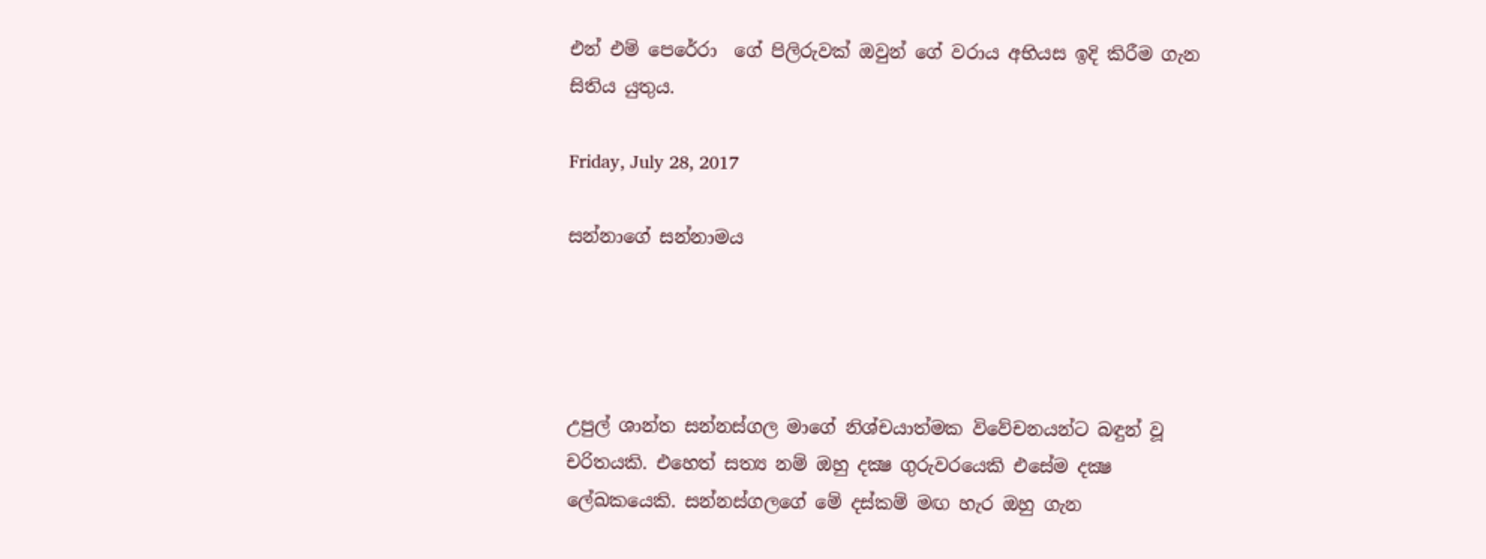එන් එම් පෙරේරා  ගේ පිලිරුවක් ඔවුන් ගේ වරාය අභියස ඉදි කිරීම ගැන සිතිය යුතුය.

Friday, July 28, 2017

සන්නාගේ සන්නාමය




උපුල් ශාන්ත සන්නස්ගල මාගේ නිශ්චයාත්මක විවේචනයන්ට බඳුන් වූ චරිතයකි. එහෙත් සත්‍ය නම් ඔහු දක්‍ෂ ගුරුවරයෙකි එසේම දක්‍ෂ ලේඛකයෙකි. සන්නස්ගලගේ මේ දස්කම් මඟ හැර ඔහු ගැන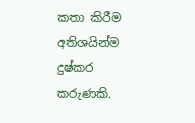කතා කිරීම අතිශයින්ම දුෂ්කර කරුණකි.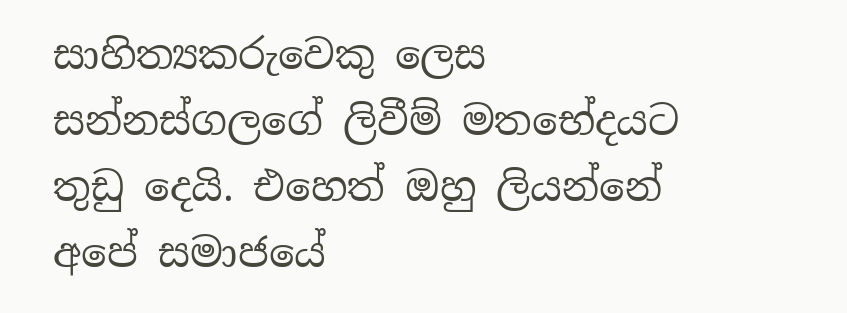සාහිත්‍යකරුවෙකු ලෙස සන්නස්ගලගේ ලිවීම් මතභේදයට තුඩු දෙයි. එහෙත් ඔහු ලියන්නේ අපේ සමාජයේ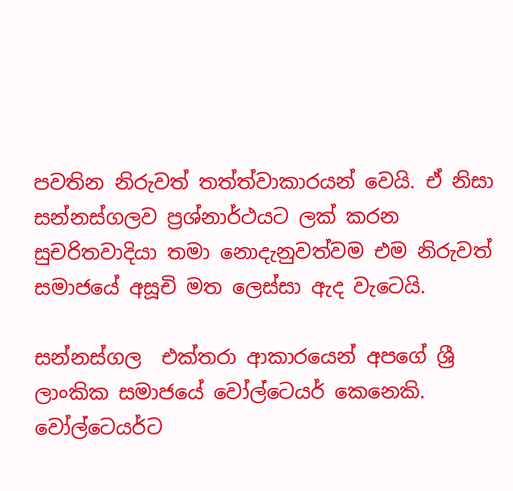පවතින නිරුවත් තත්ත්වාකාරයන් වෙයි. ඒ නිසා සන්නස්ගලව ප්‍රශ්නාර්ථයට ලක් කරන සුචරිතවාදියා තමා නොදැනුවත්වම එම නිරුවත් සමාජයේ අසූචි මත ලෙස්සා ඇද වැටෙයි.

සන්නස්ගල  එක්තරා ආකාරයෙන් අපගේ ශ්‍රී ලාංකික සමාජයේ වෝල්ටෙයර් කෙනෙකි. වෝල්ටෙයර්ට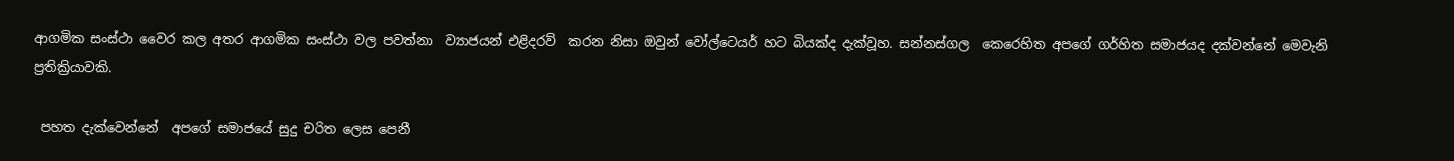ආගමික සංස්ථා වෛර කල අතර ආගමික සංස්ථා වල පවත්නා  ව්‍යාජයන් එළිදරව්  කරන නිසා ඔවුන් වෝල්ටෙයර් හට බියක්ද දැක්වූහ. සන්නස්ගල  කෙරෙහිත අපගේ ගර්හිත සමාජයද දක්වන්නේ මෙවැනි ප්‍රතික්‍රියාවකි.

 පහත දැක්වෙන්නේ  අපගේ සමාජයේ සුදු චරිත ලෙස පෙනී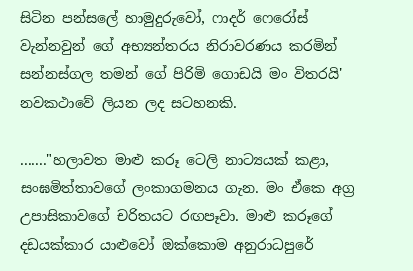සිටින පන්සලේ හාමුදුරුවෝ, ෆාදර් ෆෙරෝස් වැන්නවුන් ගේ අභ්‍යන්තරය නිරාවරණය කරමින් සන්නස්ගල තමන් ගේ පිරිමි ගොඩයි මං විතරයි' නවකථාවේ ලියන ලද සටහනකි.

......."හලාවත මාළු කරූ ටෙලි නාට්‍යයක් කළා, සංඝමිත්තාවගේ ලංකාගමනය ගැන. මං ඒකෙ අග්‍ර උපාසිකාවගේ චරිතයට රඟපෑවා. මාළු කරූගේ දඩයක්කාර යාළුවෝ ඔක්කොම අනුරාධපුරේ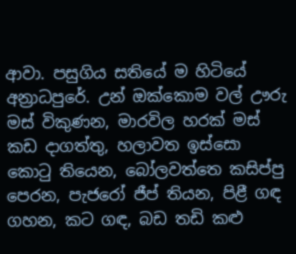ආවා. පසුගිය සතියේ ම හිටියේ අන්‍රාධපුරේ. උන් ඔක්කොම වල් ඌරු මස් විකුණන, මාරවිල හරක් මස් කඩ දාගත්තු, හලාවත ඉස්සො කොටු තියෙන, බෝලවත්තෙ කසිප්පු පෙරන, පැජරෝ ජීප් තියන, පිළී ගඳ ගහන, කට ගඳ, බඩ තඩි කළු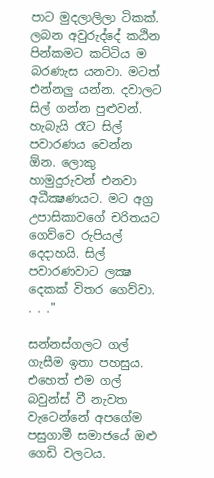පාට මුදලාලිලා ටිකක්. ලබන අවුරුද්දේ කඨින පින්කමට කට්ටිය ම බරණැස යනවා. මටත් එන්නලු යන්න. දවාලට සිල් ගන්න පුළුවන්. හැබැයි රෑට සිල් පවාරණය වෙන්න ඕන. ලොකු හාමුදුරුවන් එනවා අධීක්‍ෂණයට. මට අග්‍ර උපාසිකාවගේ චරිතයට ගෙව්වෙ රුපියල් දෙදාහයි. සිල් පවාරණවාට ලක්‍ෂ දෙකක් විතර ගෙව්වා. . . ."

සන්නස්ගලට ගල් ගැසීම ඉතා පහසුය. එහෙත් එම ගල් බවුන්ස් වී නැවත වැටෙන්නේ අපගේම පසුගාමී සමාජයේ ඔළු ගෙඩි වලටය.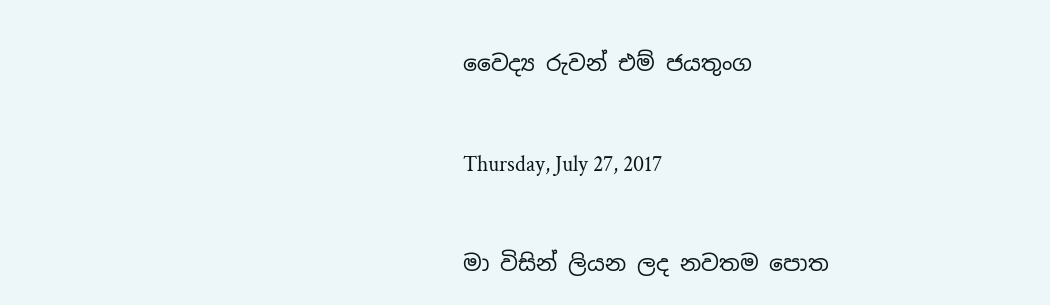වෛද්‍ය රුවන් එම් ජයතුංග

Thursday, July 27, 2017

මා විසින් ලියන ලද නවතම පොත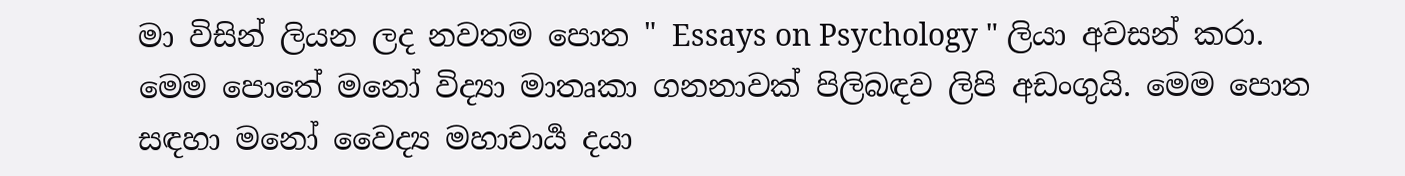මා විසින් ලියන ලද නවතම පොත " Essays on Psychology " ලියා අවසන් කරා. මෙම පොතේ මනෝ විද්‍යා මාතෘකා ගනනාවක් පිලිබඳව ලිපි අඩංගුයි. මෙම පොත සඳහා මනෝ වෛද්‍ය මහාචාර්‍ය දයා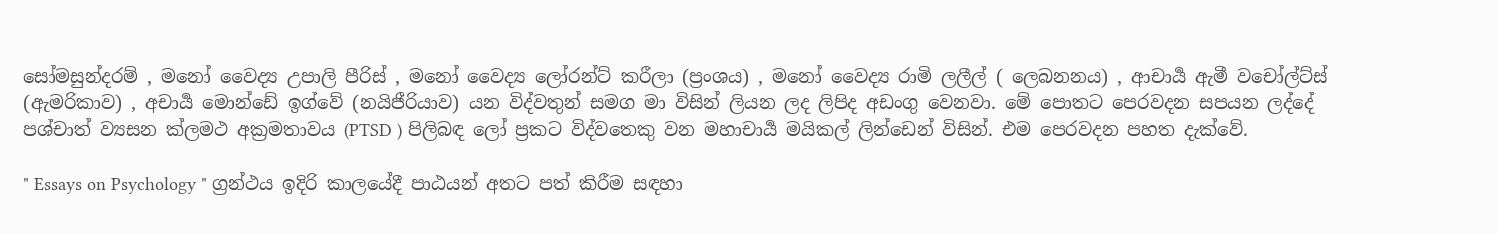සෝමසුන්දරම් , මනෝ වෛද්‍ය උපාලි පීරිස් , මනෝ වෛද්‍ය ලෝරන්ට් කරීලා (ප්‍රංශය) , මනෝ වෛද්‍ය රාමි ලලීල් ( ලෙබනනය) , ආචාර්‍ය ඇමී වචෝල්ට්ස් (ඇමරිකාව) , අචාර්‍ය මොන්ඩේ ඉග්වේ (නයිජීරියාව) යන විද්වතුන් සමග මා විසින් ලියන ලද ලිපිද අඩංගු වෙනවා. මේ පොතට පෙරවදන සපයන ලද්දේ පශ්චාත් ව්‍යසන ක්ලමථ අක්‍රමතාවය (PTSD ) පිලිබඳ ලෝ ප්‍රකට විද්වතෙකු වන මහාචාර්‍ය මයිකල් ලින්ඩෙන් විසින්. එම පෙරවදන පහත දැක්වේ.

" Essays on Psychology " ග්‍රන්ථය ඉදිරි කාලයේදී පාඨයන් අතට පත් කිරීම සඳහා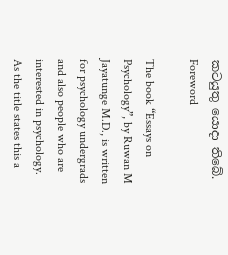කටයුතු යොදා තිබේ.
Foreword

The book “Essays on Psychology”, by Ruwan M Jayatunge M.D., is written for psychology undergrads and also people who are interested in psychology. As the title states this a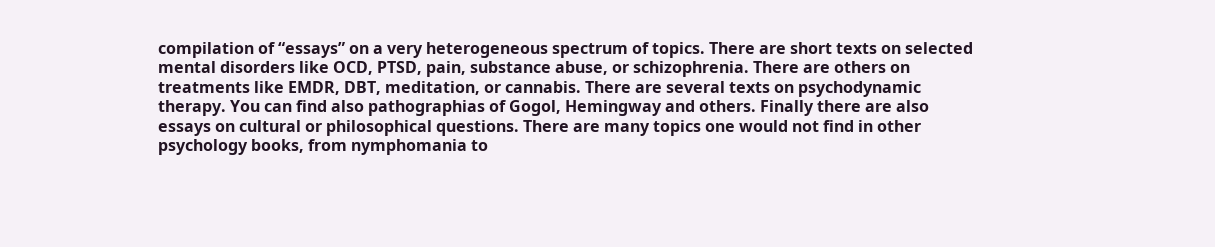compilation of “essays” on a very heterogeneous spectrum of topics. There are short texts on selected mental disorders like OCD, PTSD, pain, substance abuse, or schizophrenia. There are others on treatments like EMDR, DBT, meditation, or cannabis. There are several texts on psychodynamic therapy. You can find also pathographias of Gogol, Hemingway and others. Finally there are also essays on cultural or philosophical questions. There are many topics one would not find in other psychology books, from nymphomania to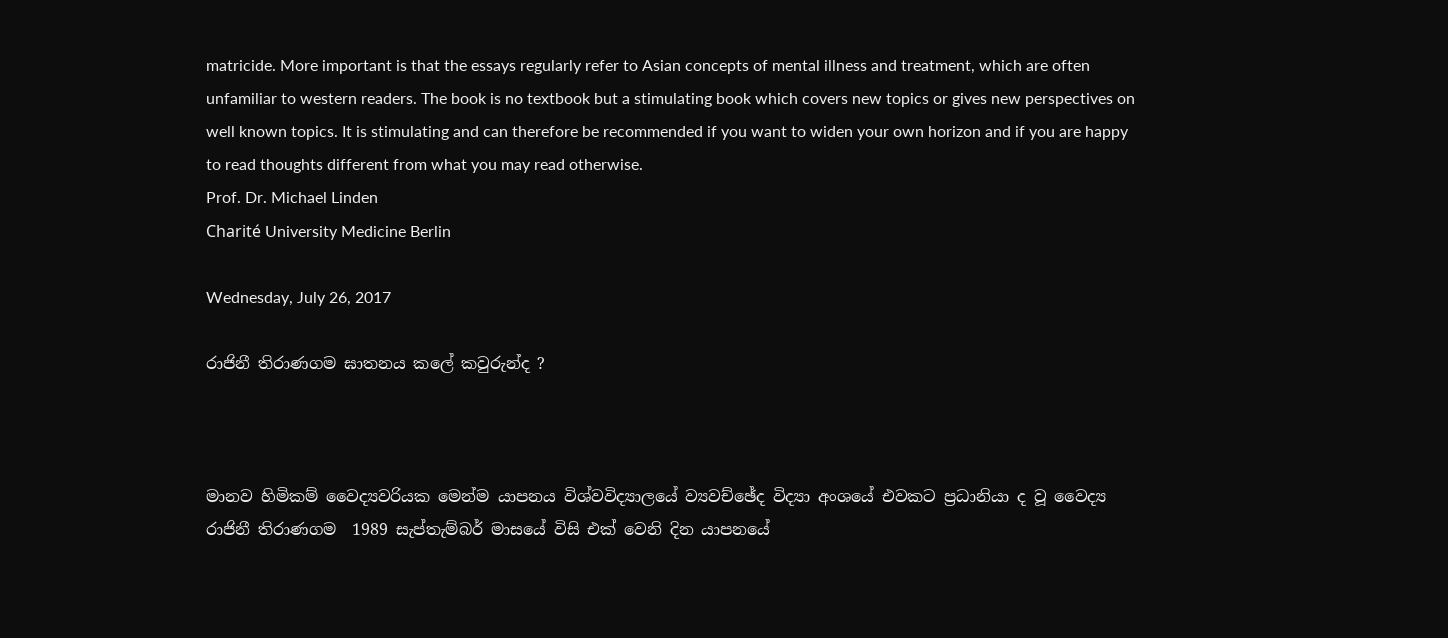matricide. More important is that the essays regularly refer to Asian concepts of mental illness and treatment, which are often unfamiliar to western readers. The book is no textbook but a stimulating book which covers new topics or gives new perspectives on well known topics. It is stimulating and can therefore be recommended if you want to widen your own horizon and if you are happy to read thoughts different from what you may read otherwise.
Prof. Dr. Michael Linden
Charité University Medicine Berlin

Wednesday, July 26, 2017

රාජිනී තිරාණගම ඝාතනය කලේ කවුරුන්ද ?



මානව හිමිකම් වෛද්‍යවරියක මෙන්ම යාපනය විශ්වවිද්‍යාලයේ ව්‍යවච්ඡේද විද්‍යා අංශයේ එවකට ප්‍රධානියා ද වූ වෛද්‍ය රාජිනී තිරාණගම  1989 සැප්තැම්බර් මාසයේ විසි එක් වෙනි දින යාපනයේ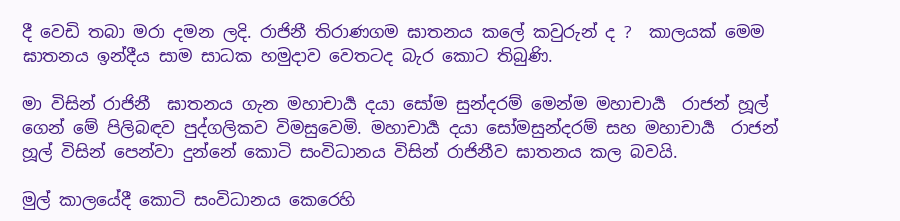දී වෙඩි තබා මරා දමන ලදි. රාජිනී තිරාණගම ඝාතනය කලේ කවුරුන් ද ?  කාලයක් මෙම ඝාතනය ඉන්දීය සාම සාධක හමුදාව වෙතටද බැර කොට තිබුණි.

මා විසින් රාජිනී  ඝාතනය ගැන මහාචාර්‍ය දයා සෝම සුන්දරම් මෙන්ම මහාචාර්‍ය  රාජන් හූල් ගෙන් මේ පිලිබඳව පුද්ගලිකව විමසුවෙමි. මහාචාර්‍ය දයා සෝමසුන්දරම් සහ මහාචාර්‍ය  රාජන් හූල් විසින් පෙන්වා දුන්නේ කොටි සංවිධානය විසින් රාජිනීව ඝාතනය කල බවයි.

මුල් කාලයේදී කොටි සංවිධානය කෙරෙහි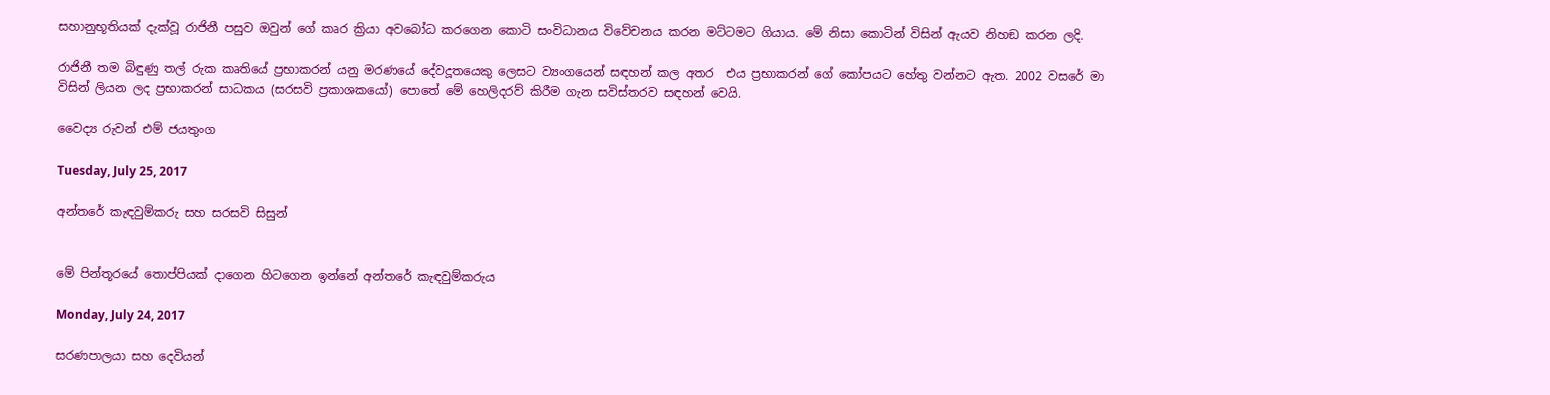සහානුභූතියක් දැක්වූ රාජිනී පසුව ඔවුන් ගේ කෘර ක්‍රියා අවබෝධ කරගෙන කොටි සංවිධානය විවේචනය කරන මට්ටමට ගියාය. මේ නිසා කොටින් විසින් ඇයව නිහඞ කරන ලදි.

රාජිනී තම බිඳුණු තල් රුක කෘතියේ ප්‍රභාකරන් යනු මරණයේ දේවදූතයෙකු ලෙසට ව්‍යංගයෙන් සඳහන් කල අතර  එය ප්‍රභාකරන් ගේ කෝපයට හේතු වන්නට ඇත. 2002 වසරේ මා විසින් ලියන ලද ප්‍රභාකරන් සාධකය (සරසවි ප්‍රකාශකයෝ) පොතේ මේ හෙලිදරව් කිරීම ගැන සවිස්තරව සඳහන් වෙයි.

වෛද්‍ය රුවන් එම් ජයතුංග

Tuesday, July 25, 2017

අන්තරේ කැඳවුම්කරු සහ සරසවි සිසුන්


මේ පින්තූරයේ තොප්පියක් දාගෙන හිටගෙන ඉන්නේ අන්තරේ කැඳවුම්කරුය

Monday, July 24, 2017

සරණපාලයා සහ දෙවියන්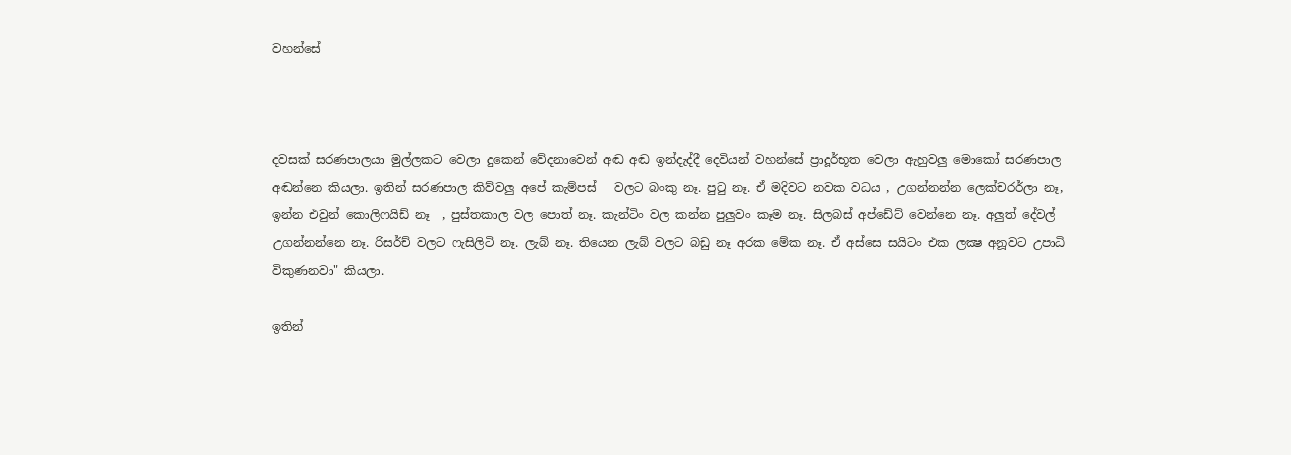වහන්සේ



දවසක් සරණපාලයා මුල්ලකට වෙලා දුකෙන් වේදනාවෙන් අඬ අඬ ඉන්දැද්දී දෙවියන් වහන්සේ ප්‍රාදූර්භූත වෙලා ඇහුවලු මොකෝ සරණපාල අඬන්නෙ කියලා. ඉතින් සරණපාල කිව්වලු අපේ කැම්පස්   වලට බංකු නෑ. පුටු නෑ. ඒ මදිවට නවක වධය , උගන්නන්න ලෙක්චරර්ලා නෑ, ඉන්න එවුන් කොලිෆයිඩ් නෑ  , පුස්තකාල වල පොත් නෑ. කැන්ටිං වල කන්න පුලුවං කෑම නෑ. සිලබස් අප්ඩේට් වෙන්නෙ නෑ. අලුත් දේවල් උගන්නන්නෙ නෑ. රිසර්ච් වලට ෆැසිලිටි නෑ. ලැබ් නෑ. තියෙන ලැබ් වලට බඩු නෑ අරක මේක නෑ. ඒ අස්සෙ සයිටං එක ලක්‍ෂ අනූවට උපාධි විකුණනවා" කියලා.

ඉතින්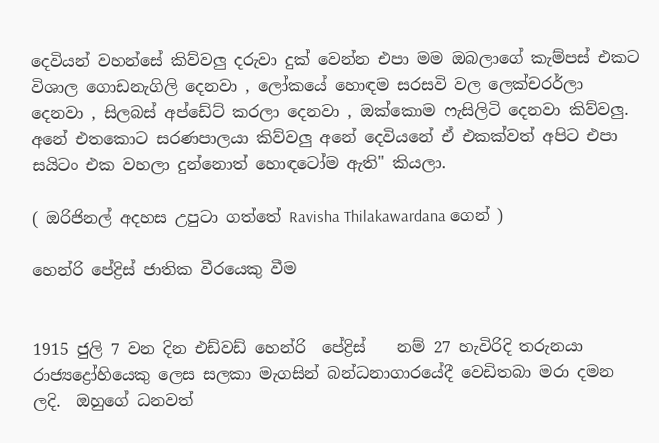දෙවියන් වහන්සේ කිව්වලු දරුවා දුක් වෙන්න එපා මම ඔබලාගේ කැම්පස් එකට විශාල ගොඩනැගිලි දෙනවා , ලෝකයේ හොඳම සරසවි වල ලෙක්චරර්ලා දෙනවා , සිලබස් අප්ඩේට් කරලා දෙනවා , ඔක්කොම ෆැසිලිටි දෙනවා කිව්වලු. අනේ එතකොට සරණපාලයා කිව්වලු අනේ දෙවියනේ ඒ එකක්වත් අපිට එපා සයිටං එක වහලා දුන්නොත් හොඳටෝම ඇති" කියලා.

( ඔරිජිනල් අදහස උපුටා ගත්තේ Ravisha Thilakawardana ගෙන් )

හෙන්රි පේද්‍රිස් ජාතික වීරයෙකු වීම


1915 ජුලි 7 වන දින එඩ්වඩ් හෙන්රි  පේද්‍රිස්    නම් 27 හැවිරිදි තරුනයා රාජ්‍යද්‍රෝහියෙකු ලෙස සලකා මැගසින් බන්ධනාගාරයේදී වෙඩිතබා මරා දමන ලදි.  ඔහුගේ ධනවත්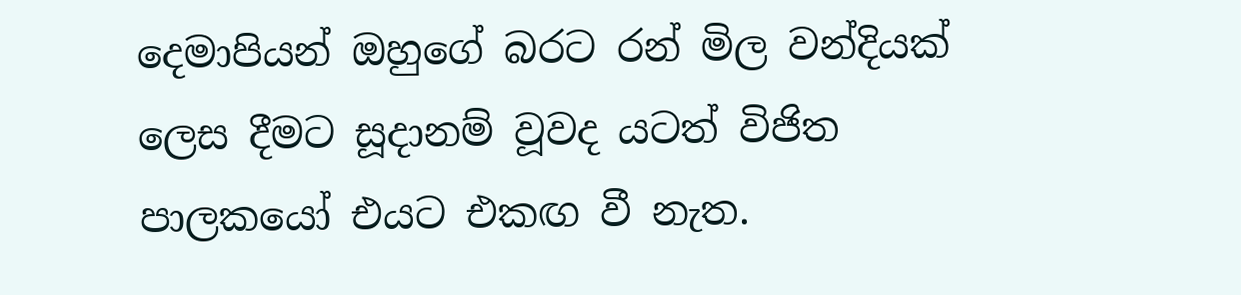දෙමාපියන් ඔහුගේ බරට රන් මිල වන්දියක් ලෙස දීමට සූදානම් වූවද යටත් විජිත පාලකයෝ එයට එකඟ වී නැත.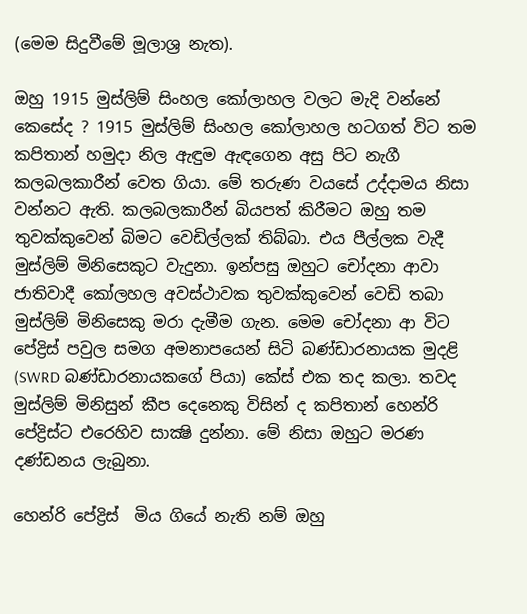(මෙම සිදුවීමේ මූලාශ්‍ර නැත).

ඔහු 1915 මුස්ලිම් සිංහල කෝලාහල වලට මැදි වන්නේ කෙසේද ? 1915 මුස්ලිම් සිංහල කෝලාහල හටගත් විට තම කපිතාන් හමුදා නිල ඇඳුම ඇඳගෙන අසු පිට නැගී කලබලකාරීන් වෙත ගියා. මේ තරුණ වයසේ උද්දාමය නිසා වන්නට ඇති. කලබලකාරීන් බියපත් කිරීමට ඔහු තම තුවක්කුවෙන් බිමට වෙඩිල්ලක් තිබ්බා. එය පීල්ලක වැදී මුස්ලිම් මිනිසෙකුට වැදුනා. ඉන්පසු ඔහුට චෝදනා ආවා ජාතිවාදී කෝලහල අවස්ථාවක තුවක්කුවෙන් වෙඩි තබා මුස්ලිම් මිනිසෙකු මරා දැමීම ගැන. මෙම චෝදනා ආ විට පේද්‍රිස් පවුල සමග අමනාපයෙන් සිටි බණ්ඩාරනායක මුදළි (SWRD බණ්ඩාරනායකගේ පියා) කේස් එක තද කලා. තවද මුස්ලිම් මිනිසුන් කීප දෙනෙකු විසින් ද කපිතාන් හෙන්රි පේද්‍රිස්ට එරෙහිව සාක්‍ෂි දුන්නා. මේ නිසා ඔහුට මරණ දණ්ඩනය ලැබුනා.

හෙන්රි පේද්‍රිස්  මිය ගියේ නැති නම් ඔහු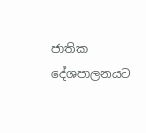ජාතික දේශපාලනයට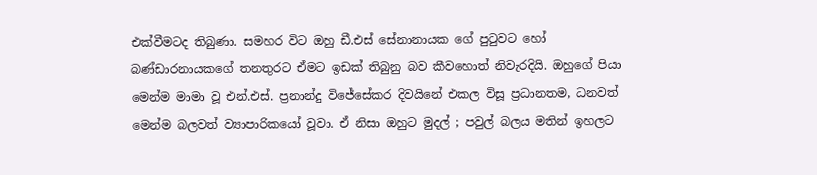එක්වීමටද තිබුණා. සමහර විට ඔහු ඩී.එස් සේනානායක ගේ පුටුවට හෝ බණ්ඩාරනායකගේ තනතුරට ඒමට ඉඩක් තිබුනු බව කීවහොත් නිවැරදියි. ඔහුගේ පියා මෙන්ම මාමා වූ එන්.එස්. ප්‍රනාන්දු විජේසේකර දිවයිනේ එකල විසූ ප්‍රධානතම, ධනවත් මෙන්ම බලවත් ව්‍යාපාරිකයෝ වූවා. ඒ නිසා ඔහුට මුදල් ; පවුල් බලය මතින් ඉහලට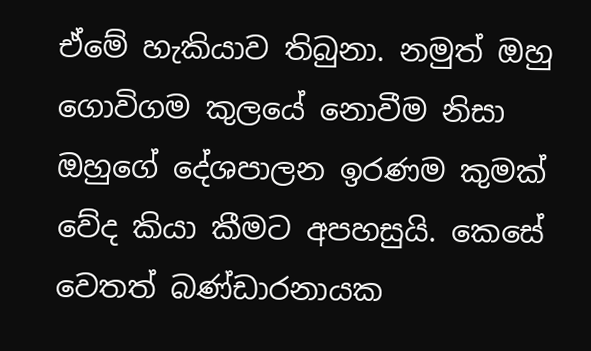ඒමේ හැකියාව තිබුනා. නමුත් ඔහු ගොවිගම කුලයේ නොවීම නිසා ඔහුගේ දේශපාලන ඉරණම කුමක් වේද කියා කීමට අපහසුයි. කෙසේ වෙතත් බණ්ඩාරනායක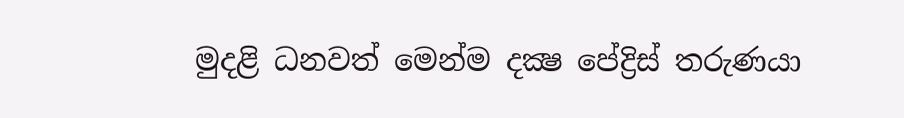මුදළි ධනවත් මෙන්ම දක්‍ෂ පේද්‍රිස් තරුණයා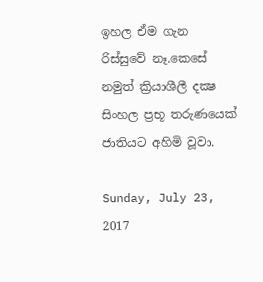ඉහල ඒම ගැන රිස්සුවේ නෑ.කෙසේ නමුත් ක්‍රියාශීලී දක්‍ෂ සිංහල ප්‍රභූ තරුණයෙක් ජාතියට අහිමි වූවා.

Sunday, July 23, 2017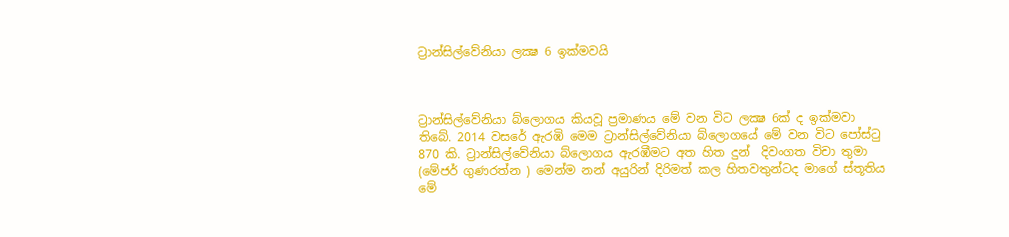ට්‍රාන්සිල්වේනියා ලක්‍ෂ 6 ඉක්මවයි



ට්‍රාන්සිල්වේනියා බ්ලොගය කියවූ ප්‍රමාණය මේ වන විට ලක්‍ෂ 6ක් ද ඉක්මවා තිබේ. 2014 වසරේ ඇරඹි මෙම ට්‍රාන්සිල්වේනියා බ්ලොගයේ මේ වන විට පෝස්ටු 870 කි. ට්‍රාන්සිල්වේනියා බ්ලොගය ඇරඹීමට අත හිත දුන්  දිවංගත විචා තුමා (මේජර් ගුණරත්න ) මෙන්ම නන් අයුරින් දිරිමත් කල හිතවතුන්ටද මාගේ ස්තූතිය මේ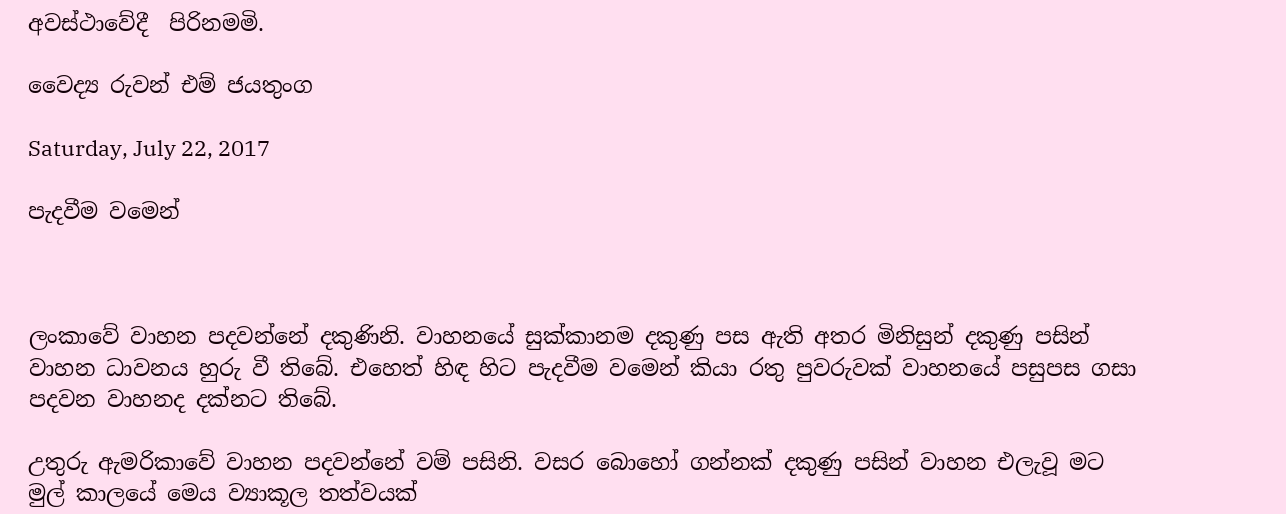අවස්ථාවේදී  පිරිනමමි.

වෛද්‍ය රුවන් එම් ජයතුංග

Saturday, July 22, 2017

පැදවීම වමෙන්



ලංකාවේ වාහන පදවන්නේ දකුණිනි. වාහනයේ සුක්කානම දකුණු පස ඇති අතර මිනිසුන් දකුණු පසින් වාහන ධාවනය හුරු වී තිබේ. එහෙත් හිඳ හිට පැදවීම වමෙන් කියා රතු පුවරුවක් වාහනයේ පසුපස ගසා පදවන වාහනද දක්නට තිබේ.

උතුරු ඇමරිකාවේ වාහන පදවන්නේ වම් පසිනි. වසර බොහෝ ගන්නක් දකුණු පසින් වාහන එලැවූ මට මුල් කාලයේ මෙය ව්‍යාකූල තත්වයක්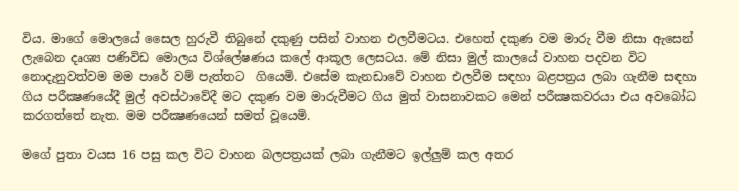විය. මාගේ මොලයේ සෛල හුරුවී තිබුනේ දකුණු පසින් වාහන එලවීමටය. එහෙත් දකුණ වම මාරු වීම නිසා ඇසෙන් ලැබෙන දෘශ්‍ය පණිවිඩ මොලය විශ්ලේෂණය කලේ ආකූල ලෙසටය. මේ නිසා මුල් කාලයේ වාහන පදවන විට නොදැනුවත්වම මම පාරේ වම් පැත්තට  ගියෙමි. එසේම කැනඩාවේ වාහන එලවීම සඳහා බළපත්‍රය ලබා ගැනීම සඳහා ගිය පරීක්‍ෂණයේදී මුල් අවස්ථාවේදී මට දකුණ වම මාරුවීමට ගිය මුත් වාසනාවකට මෙන් පරීක්‍ෂකවරයා එය අවබෝධ කරගත්තේ නැත. මම පරීක්‍ෂණයෙන් සමත් වූයෙමි.

මගේ පුතා වයස 16 පසු කල විට වාහන බලපත්‍රයක් ලබා ගැනීමට ඉල්ලුම් කල අතර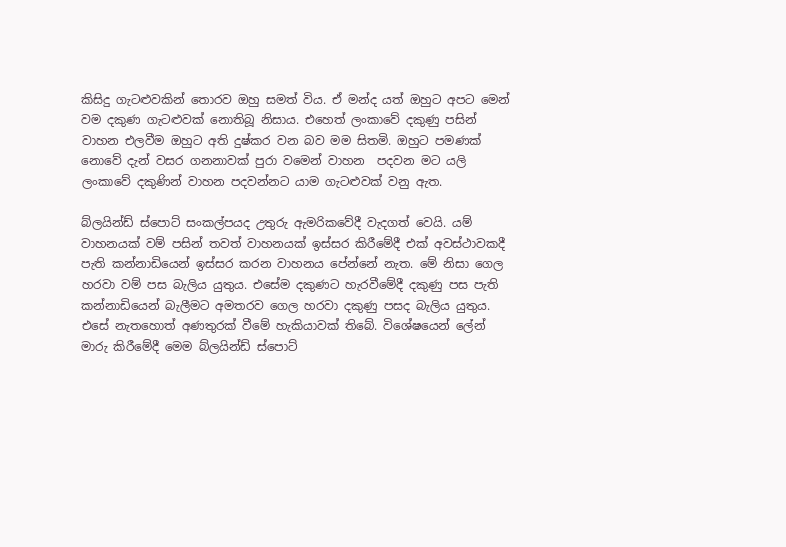කිසිදු ගැටළුවකින් තොරව ඔහු සමත් විය. ඒ මන්ද යත් ඔහුට අපට මෙන් වම දකුණ ගැටළුවක් නොතිබූ නිසාය. එහෙත් ලංකාවේ දකුණු පසින් වාහන එලවීම ඔහුට අති දුෂ්කර වන බව මම සිතමි. ඔහුට පමණක් නොවේ දැන් වසර ගනනාවක් පුරා වමෙන් වාහන  පදවන මට යලි ලංකාවේ දකුණින් වාහන පදවන්නට යාම ගැටළුවක් වනු ඇත.

බ්ලයින්ඩ් ස්පොට් සංකල්පයද උතුරු ඇමරිකවේදී වැදගත් වෙයි. යම් වාහනයක් වම් පසින් තවත් වාහනයක් ඉස්සර කිරීමේදී එක් අවස්ථාවකදී පැති කන්නාඩියෙන් ඉස්සර කරන වාහනය පේන්නේ නැත. මේ නිසා ගෙල හරවා වම් පස බැලිය යුතුය. එසේම දකුණට හැරවීමේදී දකුණු පස පැති කන්නාඩියෙන් බැලීමට අමතරව ගෙල හරවා දකුණු පසද බැලිය යුතුය. එසේ නැතහොත් අණතුරක් වීමේ හැකියාවක් තිබේ. විශේෂයෙන් ලේන් මාරු කිරීමේදී මෙම බ්ලයින්ඩ් ස්පොට්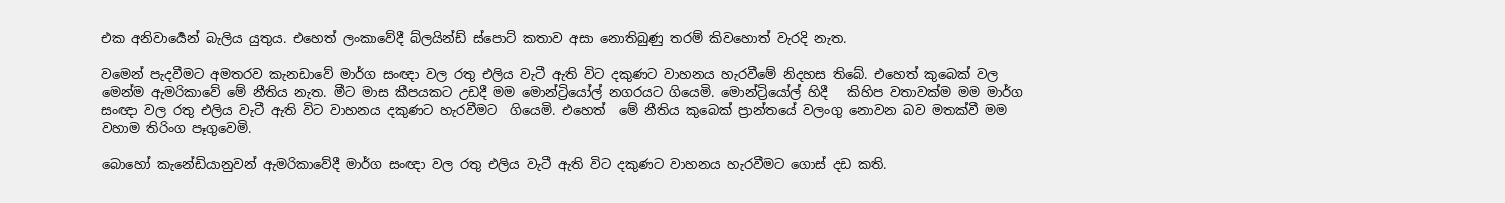එක අනිවාර්‍යෙන් බැලිය යුතුය. එහෙත් ලංකාවේදී බ්ලයින්ඩ් ස්පොට් කතාව අසා නොතිබුණු තරම් කිවහොත් වැරදි නැත.

වමෙන් පැදවීමට අමතරව කැනඩාවේ මාර්ග සංඥා වල රතු එලිය වැටී ඇති විට දකුණට වාහනය හැරවීමේ නිදහස තිබේ. එහෙත් කුබෙක් වල මෙන්ම ඇමරිකාවේ මේ නීතිය නැත. මීට මාස කීපයකට උඩදී මම මොන්ට්‍රියෝල් නගරයට ගියෙමි. මොන්ට්‍රියෝල් හිදී   කිහිප වතාවක්ම මම මාර්ග සංඥා වල රතු එලිය වැටී ඇති විට වාහනය දකුණට හැරවීමට  ගියෙමි. එහෙත්  මේ නීතිය කුබෙක් ප්‍රාන්තයේ වලංගු නොවන බව මතක්වී මම  වහාම තිරිංග පෑගුවෙමි.

බොහෝ කැනේඩියානුවන් ඇමරිකාවේදී මාර්ග සංඥා වල රතු එලිය වැටී ඇති විට දකුණට වාහනය හැරවීමට ගොස් දඩ කති.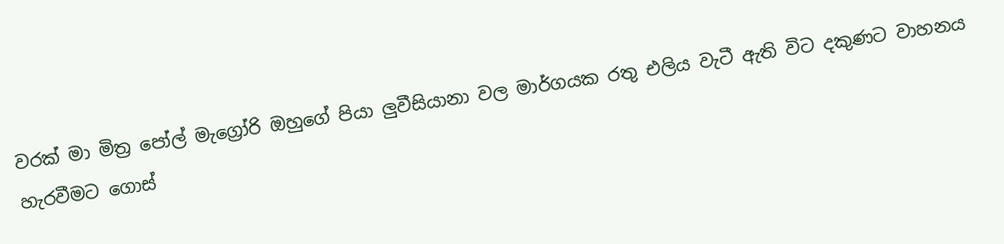වරක් මා මිත්‍ර පෝල් මැග්‍රෝරි ඔහුගේ පියා ලුවීසියානා වල මාර්ගයක රතු එලිය වැටී ඇති විට දකුණට වාහනය හැරවීමට ගොස්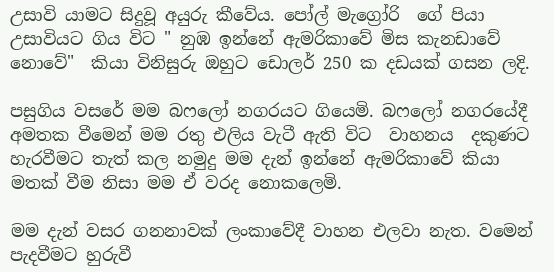උසාවි යාමට සිදුවූ අයුරු කීවේය. පෝල් මැග්‍රෝරි  ගේ පියා උසාවියට ගිය විට " නුඹ ඉන්නේ ඇමරිකාවේ මිස කැනඩාවේ නොවේ"  කියා විනිසුරු ඔහුට ඩොලර් 250 ක දඩයක් ගසන ලදි.

පසුගිය වසරේ මම බෆලෝ නගරයට ගියෙමි. බෆලෝ නගරයේදී අමතක වීමෙන් මම රතු එලිය වැටී ඇති විට  වාහනය  දකුණට හැරවීමට තැත් කල නමුදු මම දැන් ඉන්නේ ඇමරිකාවේ කියා මතක් වීම නිසා මම ඒ වරද නොකලෙමි.

මම දැන් වසර ගනනාවක් ලංකාවේදී වාහන එලවා නැත. වමෙන් පැදවීමට හුරුවී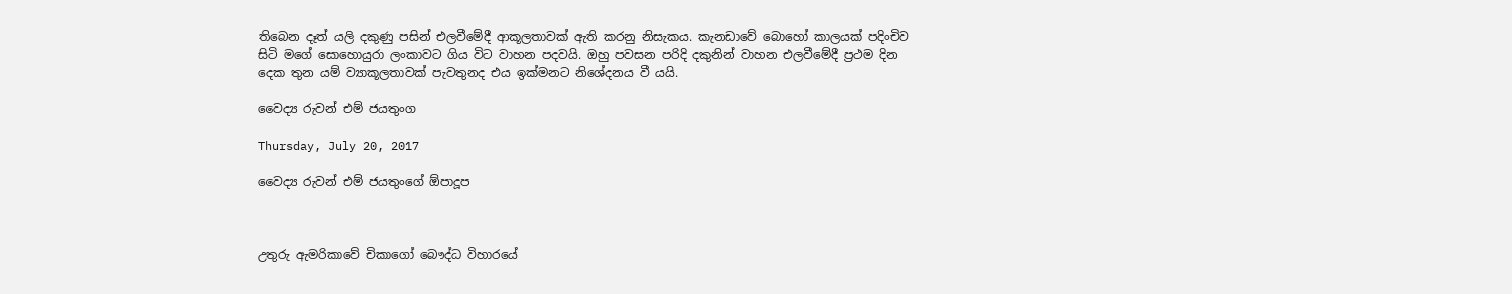තිබෙන දෑත් යලි දකුණු පසින් එලවීමේදී ආකූලතාවක් ඇති කරනු නිසැකය. කැනඩාවේ බොහෝ කාලයක් පදිංචිව සිටි මගේ සොහොයුරා ලංකාවට ගිය විට වාහන පදවයි. ඔහු පවසන පරිදි දකුනින් වාහන එලවීමේදී ප්‍රථම දින දෙක තුන යම් ව්‍යාකූලතාවක් පැවතුනද එය ඉක්මනට නිශේදනය වී යයි.

වෛද්‍ය රුවන් එම් ජයතුංග

Thursday, July 20, 2017

වෛද්‍ය රුවන් එම් ජයතුංගේ ඕපාදූප



උතුරු ඇමරිකාවේ චිකාගෝ බෞද්ධ විහාරයේ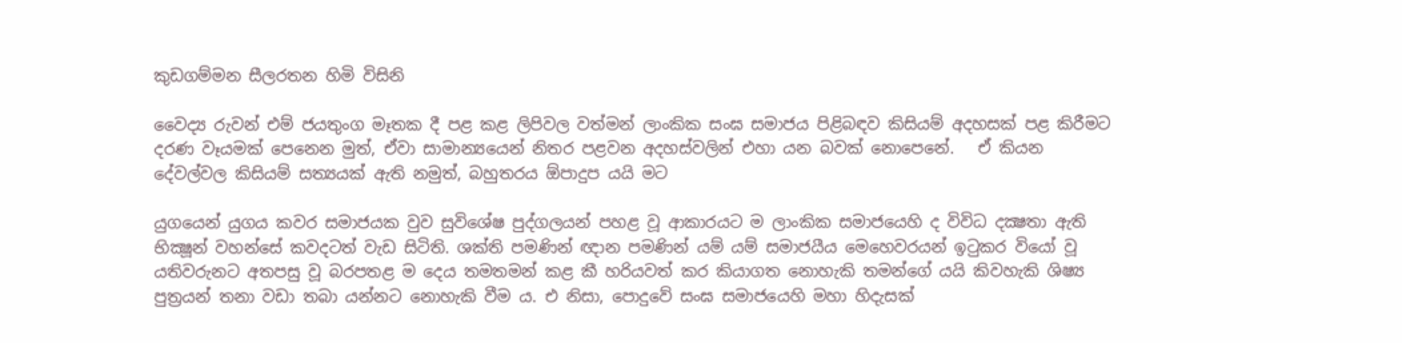කුඩගම්මන සීලරතන හිමි විසිනි

වෛද්‍ය රුවන් එම් ජයතුංග මෑතක දී පළ කළ ලිපිවල වත්මන් ලාංකික සංඝ සමාජය පිළිබඳව කිසියම් අදහසක් පළ කිරීමට දරණ වෑයමක් පෙනෙන මුත්, ඒවා සාමාන්‍යයෙන් නිතර පළවන අදහස්වලින් එහා යන බවක් නොපෙනේ.   ඒ කියන දේවල්වල කිසියම් සත්‍යයක් ඇති නමුත්, බහුතරය ඕපාදුප යයි මට

යුගයෙන් යුගය කවර සමාජයක වුව සුවිශේෂ පුද්ගලයන් පහළ වූ ආකාරයට ම ලාංකික සමාජයෙහි ද විවිධ දක්‍ෂතා ඇති භික්‍ෂූන් වහන්සේ කවදටත් වැඩ සිටිති. ශක්ති පමණින් ඥාන පමණින් යම් යම් සමාජයීය මෙහෙවරයන් ඉටුකර වියෝ වූ යතිවරුනට අතපසු වූ බරපතළ ම දෙය තමතමන් කළ කී හරියවත් කර කියාගත නොහැකි තමන්ගේ යයි කිවහැකි ශිෂ්‍ය පුත්‍රයන් තනා වඩා තබා යන්නට නොහැකි වීම ය. එ නිසා, පොදුවේ සංඝ සමාජයෙහි මහා හිදැසක්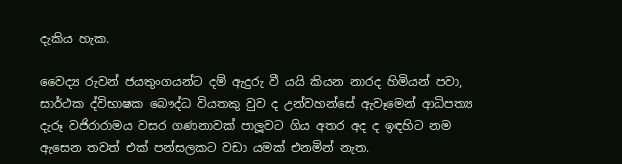දැකිය හැක.

වෛද්‍ය රුවන් ජයතුංගයන්ට දම් ඇදුරු වී යයි කියන නාරද හිමියන් පවා, සාර්ථක ද්විභාෂක බෞද්ධ වියතකු වුව ද උන්වහන්සේ ඇවෑමෙන් ආධිපත්‍ය දැරූ වජිරාරාමය වසර ගණනාවක් පාලූවට ගිය අතර අද ද ඉඳහිට නම ඇසෙන තවත් එක් පන්සලකට වඩා යමක් එනමින් නැත.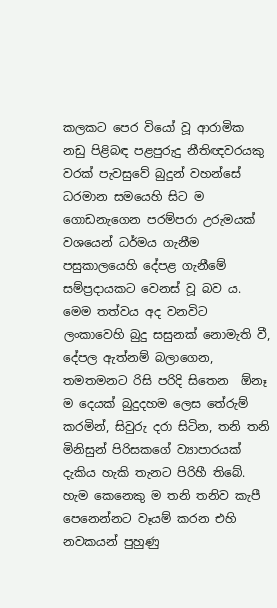කලකට පෙර වියෝ වූ ආරාමික නඩු පිළිබඳ පළපුරුදු නීතිඥවරයකු වරක් පැවසුවේ බුදුන් වහන්සේ ධරමාන සමයෙහි සිට ම ගොඩනැගෙන පරම්පරා උරුමයක් වශයෙන් ධර්මය ගැනීම පසුකාලයෙහි දේපළ ගැනීමේ සම්ප්‍රදායකට වෙනස් වූ බව ය. මෙම තත්වය අද වනවිට ලංකාවෙහි බුදු සසුනක් නොමැති වී, දේපල ඇත්නම් බලාගෙන, තමතමනට රිසි පරිදි සිතෙන  ඕනෑ ම දෙයක් බුදුදහම ලෙස තේරුම් කරමින්, සිවුරු දරා සිටින, තනි තනි මිනිසුන් පිරිසකගේ ව්‍යාපාරයක් දැකිය හැකි තැනට පිරිහී තිබේ. හැම කෙනෙකු ම තනි තනිව කැපී පෙනෙන්නට වෑයම් කරන එහි නවකයන් පුහුණු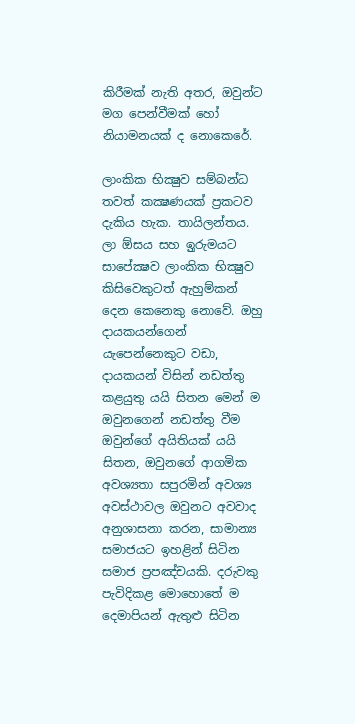කිරීමක් නැති අතර, ඔවුන්ට මග පෙන්වීමක් හෝ නියාමනයක් ද නොකෙරේ.

ලාංකික භික්‍ෂුව සම්බන්ධ තවත් කක්‍ෂණයක් ප්‍රකටව දැකිය හැක. තායිලන්තය. ලා ඕසය සහ ඉුරුමයට සාපේක්‍ෂව ලාංකික භික්‍ෂුව කිසිවෙකුටත් ඇහුම්කන් දෙන කෙනෙකු නොවේ. ඔහු දායකයන්ගෙන් යැපෙන්නෙකුට වඩා, දායකයන් විසින් නඩත්තු කළයුතු යයි සිතන මෙන් ම ඔවුනගෙන් නඩත්තු වීම ඔවුන්ගේ අයිතියක් යයි සිතන, ඔවුනගේ ආගමික අවශ්‍යතා සපුරමින් අවශ්‍ය අවස්ථාවල ඔවුනට අවවාද අනුශාසනා කරන, සාමාන්‍ය සමාජයට ඉහළින් සිටින සමාජ ප්‍රපඤ්චයකි. දරුවකු පැවිදිකළ මොහොතේ ම දෙමාපියන් ඇතුළු සිටින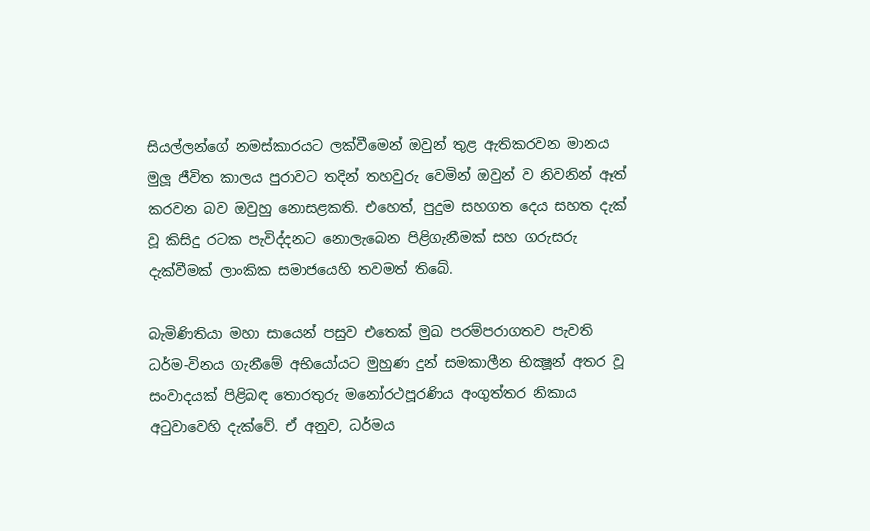සියල්ලන්ගේ නමස්කාරයට ලක්වීමෙන් ඔවුන් තුළ ඇතිකරවන මානය මුලූ ජීවිත කාලය පුරාවට තදින් තහවුරු වෙමින් ඔවුන් ව නිවනින් ඈත් කරවන බව ඔවුහු නොසළකති. එහෙත්, පුදුම සහගත දෙය සහත දැක් වූ කිසිදු රටක පැවිද්දනට නොලැබෙන පිළිගැනීමක් සහ ගරුසරු දැක්වීමක් ලාංකික සමාජයෙහි තවමත් තිබේ.

බැමිණිතියා මහා සායෙන් පසුව එතෙක් මුඛ පරම්පරාගතව පැවති ධර්ම-විනය ගැනීමේ අභියෝයට මුහුණ දුන් සමකාලීන භික්‍ෂූන් අතර වූ සංවාදයක් පිළිබඳ තොරතුරු මනෝරථපූරණිය අංගුත්තර නිකාය අටුවාවෙහි දැක්වේ. ඒ අනුව, ධර්මය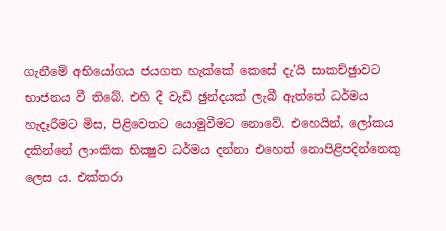ගැනීමේ අභියෝගය ජයගත හැක්කේ කෙසේ දැ’යි සාකච්ඡුාවට භාජනය වී තිබේ. එහි දී වැඩි ඡුන්දයක් ලැබී ඇත්තේ ධර්මය හැදෑරීමට මිස, පිළිවෙතට යොමුවීමට නොවේ. එහෙයින්, ලෝකය දකින්නේ ලාංකික භික්‍ෂුව ධර්මය දන්නා එහෙත් නොපිළිපදින්නෙකු ලෙස ය. එක්තරා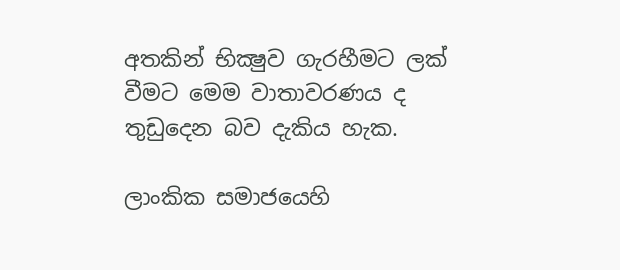අතකින් භික්‍ෂුව ගැරහීමට ලක් වීමට මෙම වාතාවරණය ද තුඩුදෙන බව දැකිය හැක.

ලාංකික සමාජයෙහි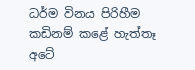ධර්ම විනය පිරිහීම කඩිනම් කළේ හැත්තෑ අටේ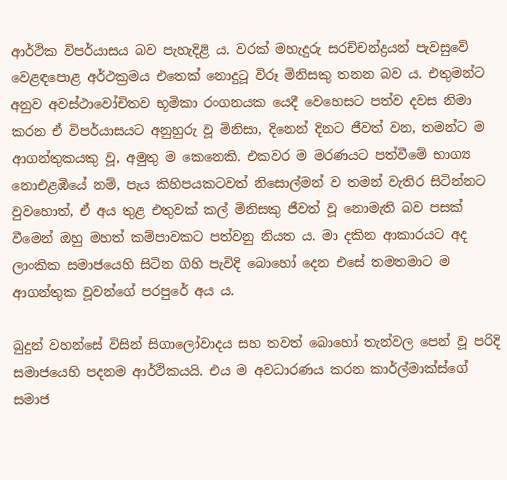ආර්ථික විපර්යාසය බව පැහැදිළි ය. වරක් මහැදුරු සරච්චන්ද්‍රයන් පැවසුවේ වෙළඳපොළ අර්ථක්‍රමය එතෙක් නොදුටූ විරූ මිනිසකු තනන බව ය. එතුමන්ට අනුව අවස්ථාවෝචිතව භූමිකා රංගනයක යෙදී වෙහෙසට පත්ව දවස නිමා කරන ඒ විපර්යාසයට අනුහුරු වූ මිනිසා, දිනෙන් දිනට ජීවත් වන, තමන්ට ම ආගන්තුකයකු වූ, අමුතු ම කෙනෙකි. එකවර ම මරණයට පත්වීමේ භාග්‍ය නොඑළඹියේ නම්, පැය කිහිපයකටවත් නිසොල්මන් ව තමන් වැතිර සිටින්නට වුවහොත්, ඒ අය තුළ එතුවක් කල් මිනිසකු ජීවත් වූ නොමැති බව පසක් වීමෙන් ඔහු මහත් කම්පාවකට පත්වනු නියත ය. මා දකින ආකාරයට අද ලාංකික සමාජයෙහි සිටින ගිහි පැවිදි බොහෝ දෙන එසේ තමතමාට ම ආගන්තුක වූවන්ගේ පරපුරේ අය ය.

බුදුන් වහන්සේ විසින් සිගාලෝවාදය සහ තවත් බොහෝ තැන්වල පෙන් වූ පරිදි සමාජයෙහි පදනම ආර්ථිකයයි. එය ම අවධාරණය කරන කාර්ල්මාක්ස්ගේ සමාජ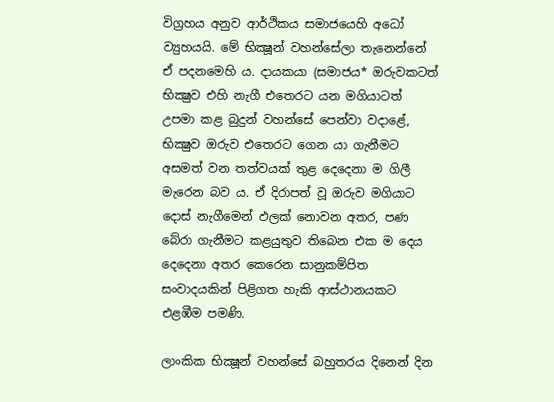විග්‍රහය අනුව ආර්ථිකය සමාජයෙහි අධෝ ව්‍යුහයයි. මේ භික්‍ෂූන් වහන්සේලා තැනෙන්නේ ඒ පදනමෙහි ය. දායකයා (සමාජය* ඔරුවකටත් භික්‍ෂුව එහි නැගී එතෙරට යන මගියාටත් උපමා කළ බුදුන් වහන්සේ පෙන්වා වදාළේ, භික්‍ෂුව ඔරුව එතෙරට ගෙන යා ගැනීමට අසමත් වන තත්වයක් තුළ දෙදෙනා ම ගිලී මැරෙන බව ය. ඒ දිරාපත් වූ ඔරුව මගියාට දොස් නැගීමෙන් ඵලක් නොවන අතර, පණ බේරා ගැනීමට කළයුතුව තිබෙන එක ම දෙය දෙදෙනා අතර කෙරෙන සානුකම්පිත සංවාදයකින් පිළිගත හැකි ආස්ථානයකට එළඹීම පමණි.

ලාංකික භික්‍ෂූන් වහන්සේ බහුතරය දිනෙන් දින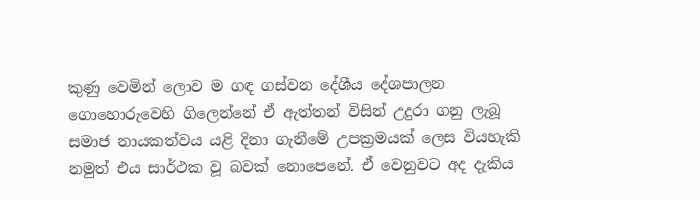කුණු වෙමින් ලොව ම ගඳ ගස්වන දේශීය දේශපාලන ගොහොරුවෙහි ගිලෙන්නේ ඒ ඇත්තන් විසින් උදුරා ගනු ලැබූ සමාජ නායකත්වය යළි දිනා ගැනීමේ උපක්‍රමයක් ලෙස වියහැකි නමුත් එය සාර්ථක වූ බවක් නොපෙනේ. ඒ වෙනුවට අද දැකිය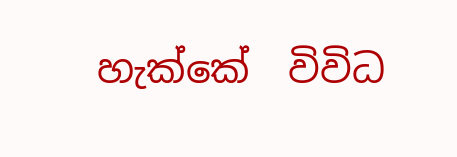හැක්කේ  විවිධ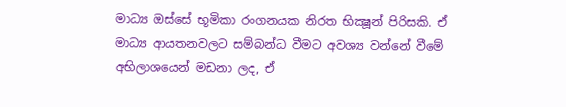මාධ්‍ය ඔස්සේ භූමිකා රංගනයක නිරත භික්‍ෂූන් පිරිසකි. ඒ මාධ්‍ය ආයතනවලට සම්බන්ධ වීමට අවශ්‍ය වන්නේ වීමේ අභිලාශයෙන් මඩනා ලද, ඒ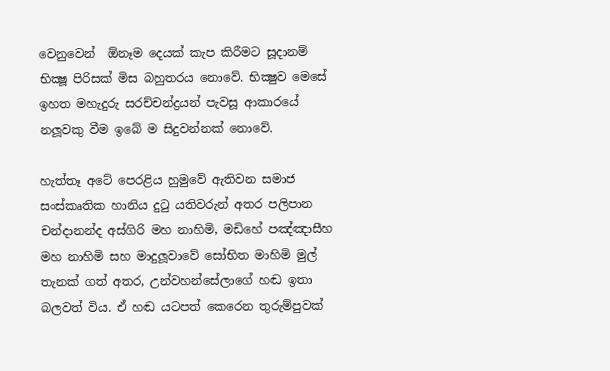වෙනුවෙන්  ඕනෑම දෙයක් කැප කිරීමට සූදානම් භික්‍ෂූ පිරිසක් මිස බහුතරය නොවේ. භික්‍ෂුව මෙසේ ඉහත මහැදුරු සරච්චන්ද්‍රයන් පැවසූ ආකාරයේ නලූවකු වීම ඉබේ ම සිදුවන්නක් නොවේ.

හැත්තෑ අටේ පෙරළිය හුමුවේ ඇතිවන සමාජ සංස්කෘතික හානිය දුටු යතිවරුන් අතර පලිපාන චන්දානන්ද අස්ගිරි මහ නාහිමි, මඩිහේ පඤ්ඤාසීහ මහ නාහිමි සහ මාදුලූවාවේ සෝභිත මාහිමි මුල් තැනක් ගත් අතර, උන්වහන්සේලාගේ හඬ ඉතා බලවත් විය. ඒ හඬ යටපත් කෙරෙන තුරුම්පුවක්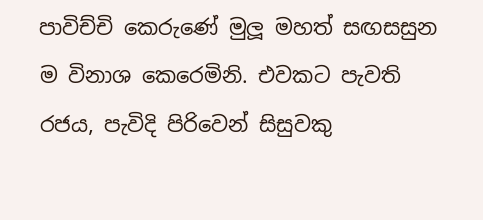පාවිච්චි කෙරුණේ මුලූ මහත් සඟසසුන ම විනාශ කෙරෙමිනි. එවකට පැවති රජය, පැවිදි පිරිවෙන් සිසුවකු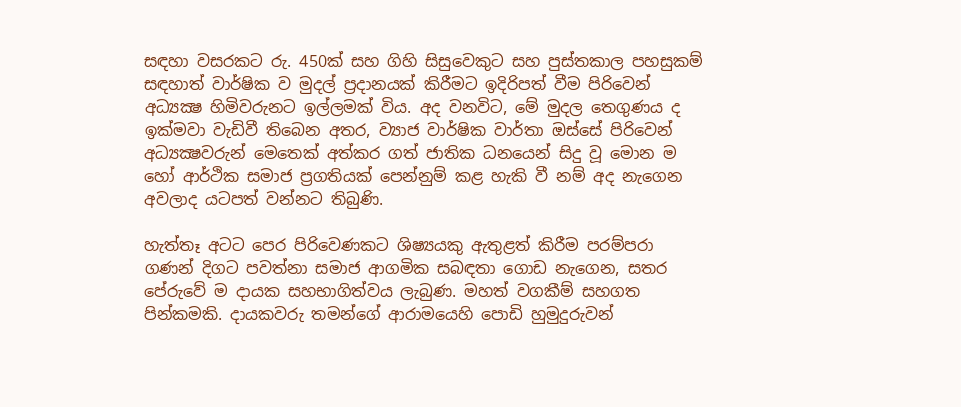සඳහා වසරකට රු. 450ක් සහ ගිහි සිසුවෙකුට සහ පුස්තකාල පහසුකම් සඳහාත් වාර්ෂික ව මුදල් ප්‍රදානයක් කිරීමට ඉදිරිපත් වීම පිරිවෙන් අධ්‍යක්‍ෂ හිමිවරුනට ඉල්ලමක් විය. අද වනවිට, මේ මුදල තෙගුණය ද ඉක්මවා වැඩිවී තිබෙන අතර, ව්‍යාජ වාර්ෂික වාර්තා ඔස්සේ පිරිවෙන් අධ්‍යක්‍ෂවරුන් මෙතෙක් අත්කර ගත් ජාතික ධනයෙන් සිදු වූ මොන ම හෝ ආර්ථික සමාජ ප්‍රගතියක් පෙන්නුම් කළ හැකි වී නම් අද නැගෙන අවලාද යටපත් වන්නට තිබුණි.

හැත්තෑ අටට පෙර පිරිවෙණකට ශිෂ්‍යයකු ඇතුළත් කිරීම පරම්පරා ගණන් දිගට පවත්නා සමාජ ආගමික සබඳතා ගොඩ නැගෙන, සතර පේරුවේ ම දායක සහභාගිත්වය ලැබුණ. මහත් වගකීම් සහගත පින්කමකි. දායකවරු තමන්ගේ ආරාමයෙහි පොඩි හුමුදුරුවන්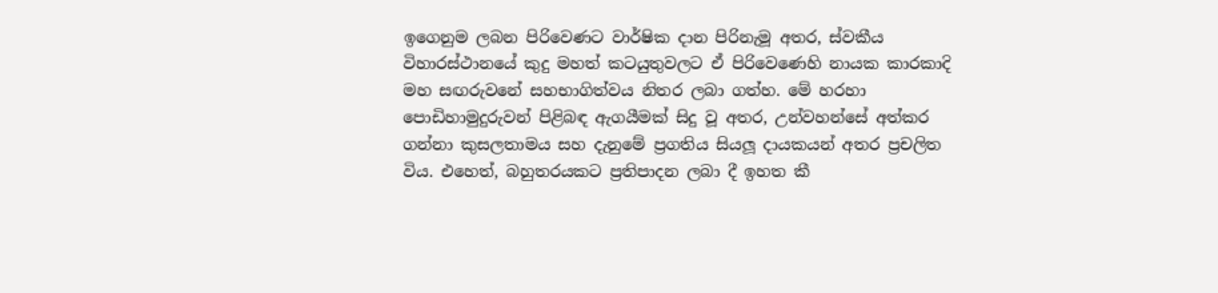ඉගෙනුම ලබන පිරිවෙණට වාර්ෂික දාන පිරිනැමූ අතර, ස්වකීය විහාරස්ථානයේ කුදු මහත් කටයුතුවලට ඒ පිරිවෙණෙහි නායක කාරකාදි මහ සඟරුවනේ සහභාගිත්වය නිතර ලබා ගත්හ. මේ හරහා පොඩිහාමුදුරුවන් පිළිබඳ ඇගයීමක් සිදු වූ අතර, උන්වහන්සේ අත්කර ගන්නා කුසලතාමය සහ දැනුමේ ප්‍රගතිය සියලූ දායකයන් අතර ප්‍රචලිත විය. එහෙත්, බහුතරයකට ප්‍රතිපාදන ලබා දී ඉහත කී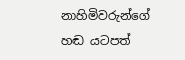නාහිමිවරුන්ගේ හඬ යටපත්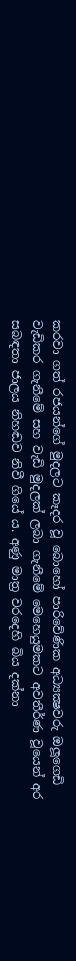කරවා ගත් රජයන්ගේ මුදලට කෑදර වූ බොහෝ පාරිවේණික අධ්‍යක්‍ෂවරු ඔලූගෙඩි වැඩිකර ගැනීමේ සහ වැඩි මුදලක් ලබා ගැනීමේ මෙහෙයුමකට අවතීර්ණ වූයෙන් අර සබඳතා ජාලය නිහඬව නිවී ගියේ ය. අණු මාත්‍ර වරදෙහි බිය දක්නා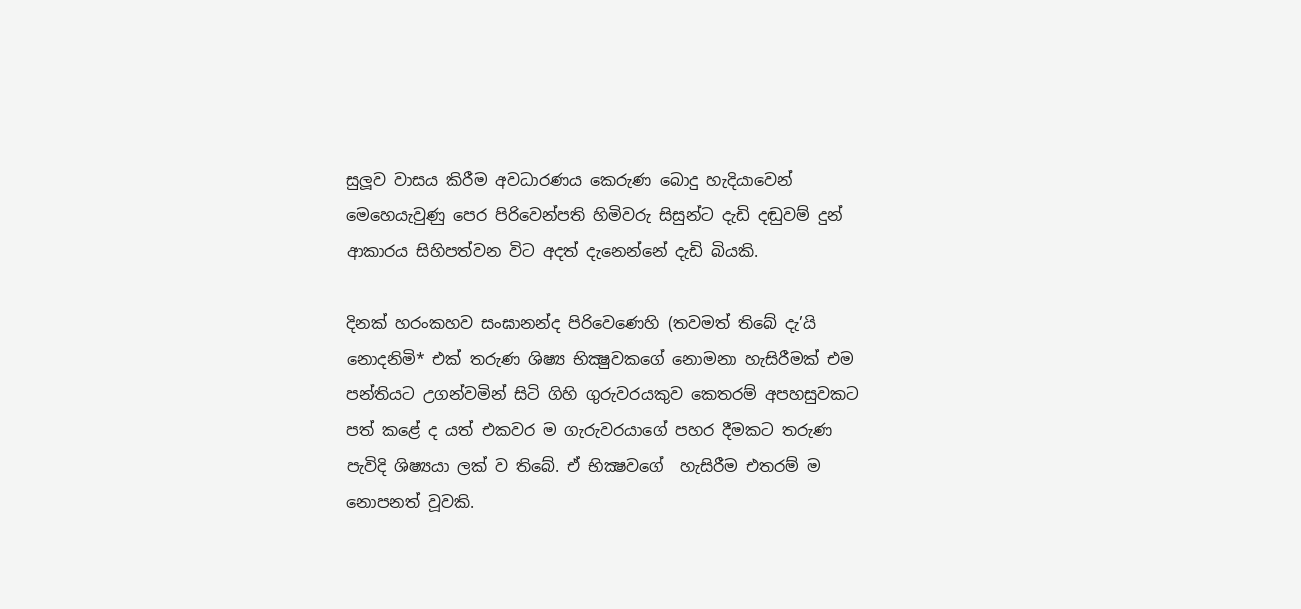සුලූව වාසය කිරීම අවධාරණය කෙරුණ බොදු හැදියාවෙන් මෙහෙයැවුණු පෙර පිරිවෙන්පති හිමිවරු සිසුන්ට දැඩි දඬුවම් දුන් ආකාරය සිහිපත්වන විට අදත් දැනෙන්නේ දැඩි බියකි.

දිනක් හරංකහව සංඝානන්ද පිරිවෙණෙහි (තවමත් තිබේ දැ’යි නොදනිමි* එක් තරුණ ශිෂ්‍ය භික්‍ෂුවකගේ නොමනා හැසිරීමක් එම පන්තියට උගන්වමින් සිටි ගිහි ගුරුවරයකුව කෙතරම් අපහසුවකට පත් කළේ ද යත් එකවර ම ගැරුවරයාගේ පහර දීමකට තරුණ පැවිදි ශිෂ්‍යයා ලක් ව තිබේ. ඒ භික්‍ෂවගේ  හැසිරීම එතරම් ම නොපනත් වූවකි.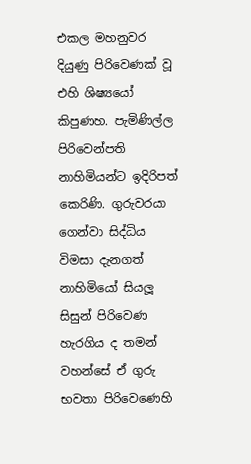එකල මහනුවර දියුණු පිරිවෙණක් වූ එහි ශිෂ්‍යයෝ කිපුණහ. පැමිණිල්ල පිරිවෙන්පති නාහිමියන්ට ඉදිරිපත් කෙරිණි. ගුරුවරයා ගෙන්වා සිද්ධිය විමසා දැනගත් නාහිමියෝ සියලූ සිසුන් පිරිවෙණ හැරගිය ද තමන් වහන්සේ ඒ ගුරු භවතා පිරිවෙණෙහි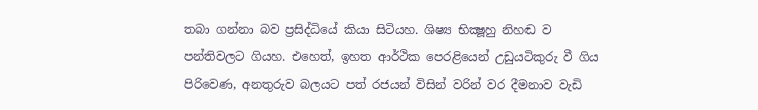තබා ගන්නා බව ප්‍රසිද්ධියේ කියා සිටියහ. ශිෂ්‍ය භික්‍ෂූහු නිහඬ ව පන්තිවලට ගියහ. එහෙත්, ඉහත ආර්ථික පෙරළියෙන් උඩුයටිකුරු වී ගිය පිරිවෙණ, අනතුරුව බලයට පත් රජයන් විසින් වරින් වර දීමනාව වැඩි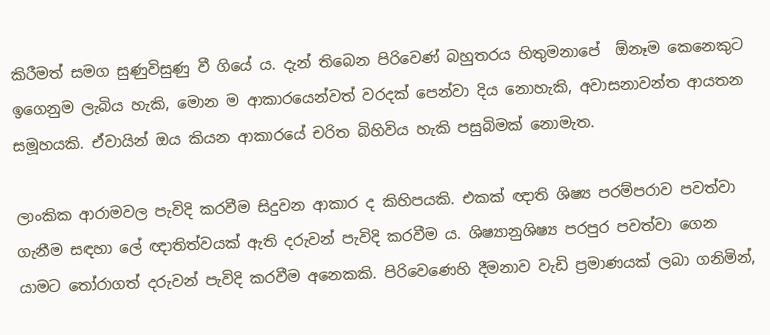කිරීමත් සමග සුණුවිසුණු වී ගියේ ය. දැන් තිබෙන පිරිවෙණ් බහුතරය හිතුමනාපේ  ඕනෑම කෙනෙකුට ඉගෙනුම ලැබිය හැකි, මොන ම ආකාරයෙන්වත් වරදක් පෙන්වා දිය නොහැකි, අවාසනාවන්ත ආයතන සමූහයකි. ඒවායින් ඔය කියන ආකාරයේ චරිත බිහිවිය හැකි පසුබිමක් නොමැත.

ලාංකික ආරාමවල පැවිදි කරවීම සිදුවන ආකාර ද කිහිපයකි. එකක් ඥාති ශිෂ්‍ය පරම්පරාව පවත්වා ගැනීම සඳහා ලේ ඥාතිත්වයක් ඇති දරුවන් පැවිදි කරවීම ය. ශිෂ්‍යානුශිෂ්‍ය පරපුර පවත්වා ගෙන යාමට තෝරාගත් දරුවන් පැවිදි කරවීම අනෙකකි. පිරිවෙණෙහි දීමනාව වැඩි ප්‍රමාණයක් ලබා ගනිමින්,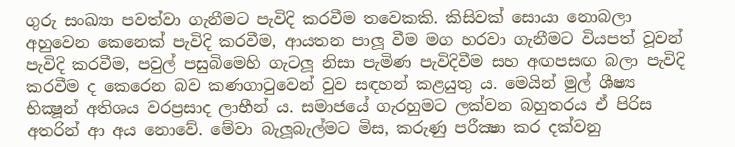ගුරු සංඛ්‍යා පවත්වා ගැනීමට පැවිදි කරවීම තවෙකකි. කිසිවක් සොයා නොබලා අහුවෙන කෙනෙක් පැවිදි කරවීම, ආයතන පාලූ වීම මග හරවා ගැනීමට වියපත් වූවන් පැවිදි කරවීම, පවුල් පසුබිමෙහි ගැටලූ නිසා පැමිණ පැවිදිවීම සහ අඟපසඟ බලා පැවිදි කරවීම ද කෙරෙන බව කණගාටුවෙන් වුව සඳහන් කළයුතු ය. මෙයින් මුල් ශීෂ්‍ය භික්‍ෂූන් අතිශය වරප්‍රසාද ලාභීන් ය. සමාජයේ ගැරහුමට ලක්වන බහුතරය ඒ පිරිස අතරින් ආ අය නොවේ. මේවා බැලූබැල්මට මිස, කරුණු පරීක්‍ෂා කර දක්වනු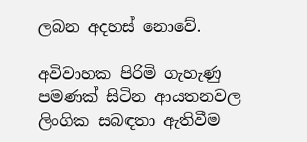ලබන අදහස් නොවේ.

අවිවාහක පිරිමි ගැහැණු පමණක් සිටින ආයතනවල ලිංගික සබඳතා ඇතිවීම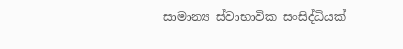සාමාන්‍ය ස්වාභාවික සංසිද්ධියක්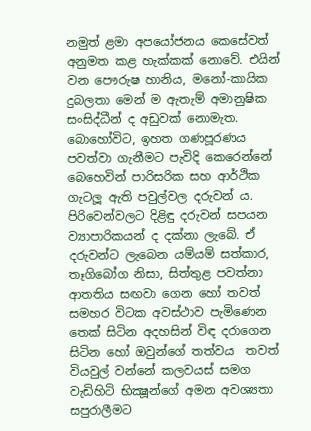නමුත් ළමා අපයෝජනය කෙසේවත් අනුමත කළ හැක්කක් නොවේ. එයින් වන පෞරුෂ හානිය, මනෝ-කායික දුබලතා මෙන් ම ඇතැම් අමානුෂික සංසිද්ධීන් ද අඩුවක් නොමැත. බොහෝවිට, ඉහත ගණපූරණය පවත්වා ගැනීමට පැවිදි කෙරෙන්නේ බෙහෙවින් පාරිසරික සහ ආර්ථික ගැටලූ ඇති පවුල්වල දරුවන් ය. පිරිවෙන්වලට දිළිඳු දරුවන් සපයන ව්‍යාපාරිකයන් ද දක්නා ලැබේ. ඒ දරුවන්ට ලැබෙන යම්යම් සත්කාර, තෑගිබෝග නිසා, සිත්තුළ පවත්නා ආතතිය සඟවා ගෙන හෝ තවත්     සමහර විටක අවස්ථාව පැමිණෙන තෙක් සිටින අදහසින් විඳ දරාගෙන සිටින හෝ ඔවුන්ගේ තත්වය  තවත් වියවුල් වන්නේ කලවයස් සමග වැඩිහිටි භික්‍ෂූන්ගේ අමන අවශ්‍යතා සපුරාලීමට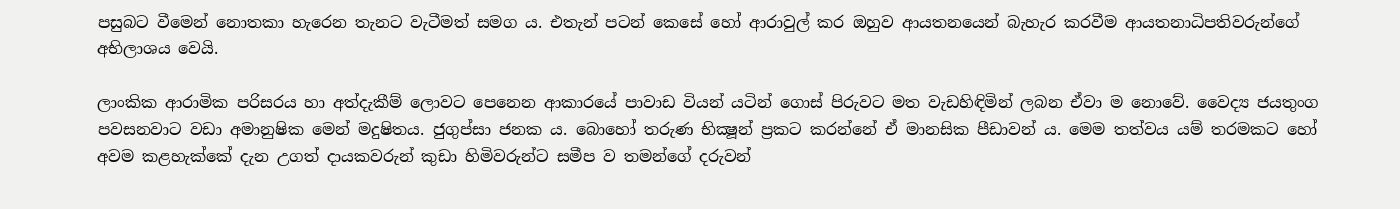පසුබට වීමෙන් නොතකා හැරෙන තැනට වැටීමත් සමග ය. එතැන් පටන් කෙසේ හෝ ආරාවුල් කර ඔහුව ආයතනයෙන් බැහැර කරවීම ආයතනාධිපතිවරුන්ගේ අභිලාශය වෙයි.

ලාංකික ආරාමික පරිසරය හා අත්දැකීම් ලොවට පෙනෙන ආකාරයේ පාවාඩ වියන් යටින් ගොස් පිරුවට මත වැඩහිඳිමින් ලබන ඒවා ම නොවේ. වෛද්‍ය ජයතුංග පවසනවාට වඩා අමානුෂික මෙන් මදුෂිතය. ජුගුප්සා ජනක ය. බොහෝ තරුණ භික්‍ෂූන් ප්‍රකට කරන්නේ ඒ මානසික පීඩාවන් ය. මෙම තත්වය යම් තරමකට හෝ අවම කළහැක්කේ දැන උගත් දායකවරුන් කුඩා හිමිවරුන්ට සමීප ව තමන්ගේ දරුවන්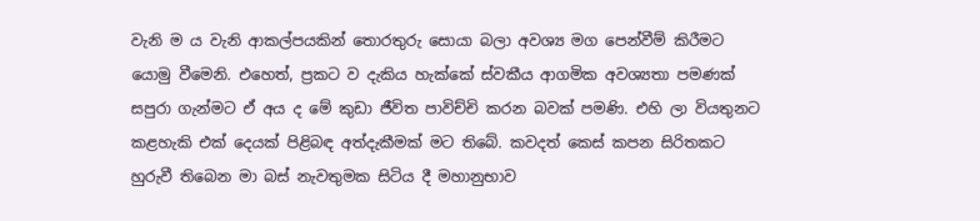වැනි ම ය වැනි ආකල්පයකින් තොරතුරු සොයා බලා අවශ්‍ය මග පෙන්වීම් කිරීමට යොමු වීමෙනි. එහෙත්, ප්‍රකට ව දැකිය හැක්කේ ස්වකීය ආගමික අවශ්‍යතා පමණක් සපුරා ගැන්මට ඒ අය ද මේ කුඩා ජීවිත පාවිච්චි කරන බවක් පමණි. එහි ලා වියතුනට කළහැකි එක් දෙයක් පිළිබඳ අත්දැකීමක් මට තිබේ. කවදත් කෙස් කපන සිරිතකට හුරුවී තිබෙන මා බස් නැවතුමක සිටිය දී මහානුභාව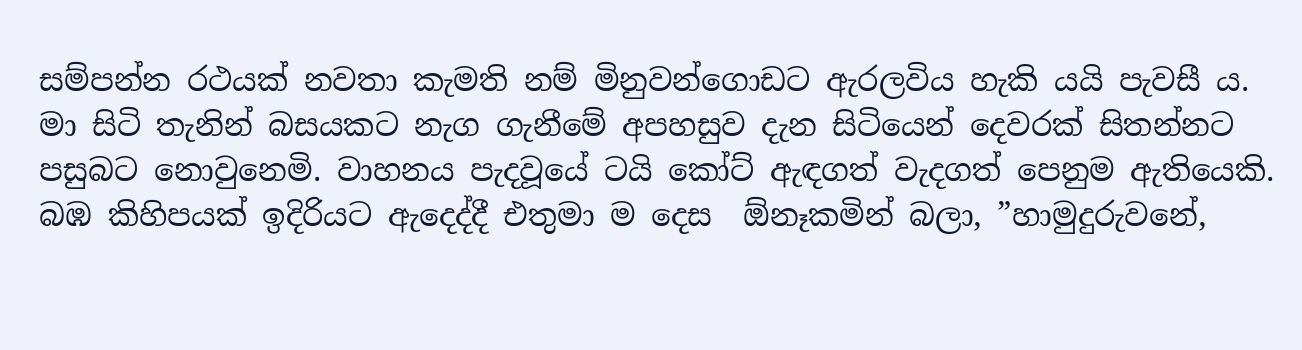සම්පන්න රථයක් නවතා කැමති නම් මිනුවන්ගොඩට ඇරලවිය හැකි යයි පැවසී ය. මා සිටි තැනින් බසයකට නැග ගැනීමේ අපහසුව දැන සිටියෙන් දෙවරක් සිතන්නට පසුබට නොවුනෙමි. වාහනය පැදවූයේ ටයි කෝට් ඇඳගත් වැදගත් පෙනුම ඇතියෙකි. බඹ කිහිපයක් ඉදිරියට ඇදෙද්දී එතුමා ම දෙස  ඕනෑකමින් බලා, ”හාමුදුරුවනේ,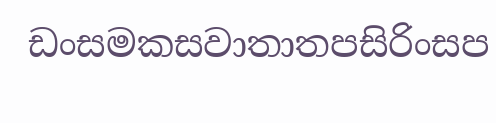ඩංසමකසවාතාතපසිරිංසප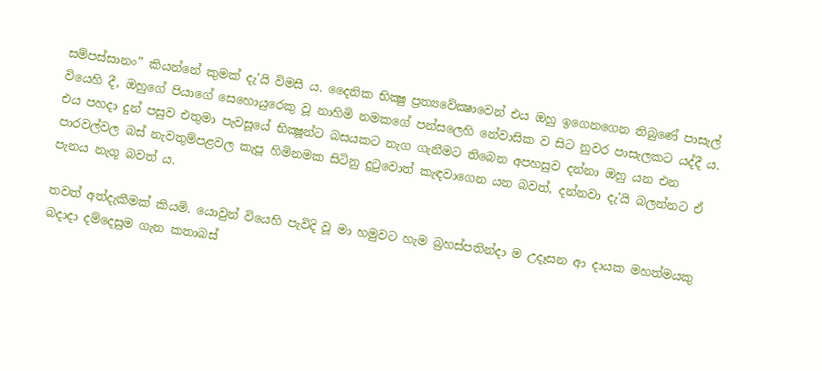සම්පස්සානං” කියන්නේ කුමක් දැ’යි විමසී ය. දෛනික භික්‍ෂු ප්‍රත්‍යවේක්‍ෂාවෙන් එය ඔහු ඉගෙනගෙන තිබුණේ පාසැල් වියෙහි දී, ඔහුගේ පියාගේ සෙහොයුරෙකු වූ නාහිමි නමකගේ පන්සලෙහි නේවාසික ව සිට නුවර පාසැලකට යද්දී ය. එය පහදා දුන් පසුව එතුමා පැවසූයේ භික්‍ෂූන්ට බසයකට නැග ගැනීමට තිබෙන අපහසුව දන්නා ඔහු යන එන පාරවල්වල බස් නැවතුම්පළවල කැපූ හිමිනමක සිටිනු දුටුවොත් කැඳවාගෙන යන බවත්, දන්නවා දැ’යි බලන්නට ඒ පැනය නැගූ බවත් ය.

තවත් අත්දැකීමක් කියමි. යොවුන් වියෙහි පැවිදි වූ මා හමුවට හැම බ්‍රහස්පතින්දා ම උදෑසන ආ දායක මහත්මයකු බදාදා දම්දෙසුම ගැන කතාබස්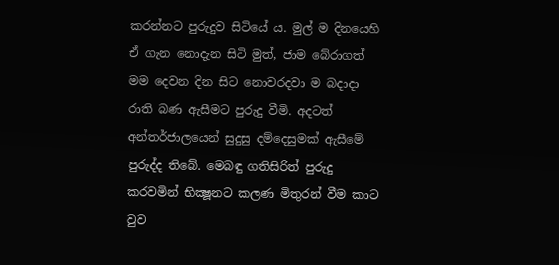කරන්නට පුරුදුව සිටියේ ය. මුල් ම දිනයෙහි ඒ ගැන නොදැන සිටි මුත්, ජාම බේරාගත් මම දෙවන දින සිට නොවරදවා ම බදාදා රාති බණ ඇසීමට පුරුදු වීමි. අදටත් අන්තර්ජාලයෙන් සුදුසු දම්දෙසුමක් ඇසීමේ පුරුද්ද තිබේ. මෙබඳු ගතිසිරිත් පුරුදු කරවමින් භික්‍ෂූනට කලණ මිතුරන් වීම කාට වුව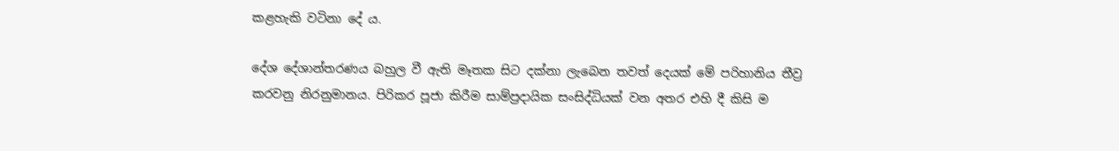කළහැකි වටිනා දේ ය.

දේශ දේශාන්තරණය බහුල වී ඇති මෑතක සිට දක්නා ලැබෙන තවත් දෙයක් මේ පරිහානිය තීව්‍ර කරවනු නිරනුමානය. පිරිකර පූජා කිරීම සාම්ප්‍රදායික සංසිද්ධියක් වන අතර එහි දී කිසි ම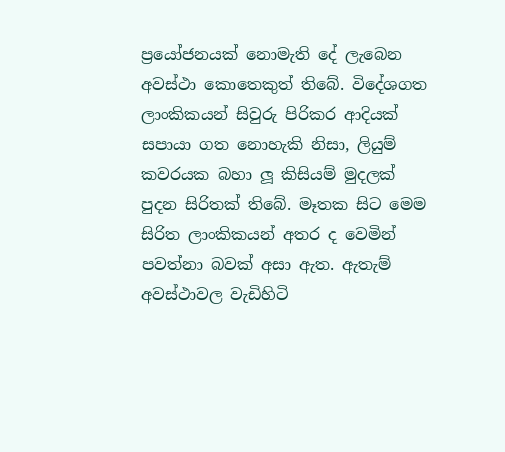ප්‍රයෝජනයක් නොමැති දේ ලැබෙන අවස්ථා කොතෙකුත් තිබේ. විදේශගත ලාංකිකයන් සිවුරු පිරිකර ආදියක් සපායා ගත නොහැකි නිසා, ලියුම් කවරයක බහා ලූ කිසියම් මුදලක් පුදන සිරිතක් තිබේ. මෑතක සිට මෙම සිරිත ලාංකිකයන් අතර ද වෙමින් පවත්නා බවක් අසා ඇත. ඇතැම් අවස්ථාවල වැඩිහිටි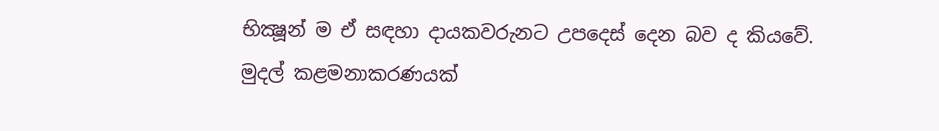භික්‍ෂූන් ම ඒ සඳහා දායකවරුනට උපදෙස් දෙන බව ද කියවේ. මුදල් කළමනාකරණයක්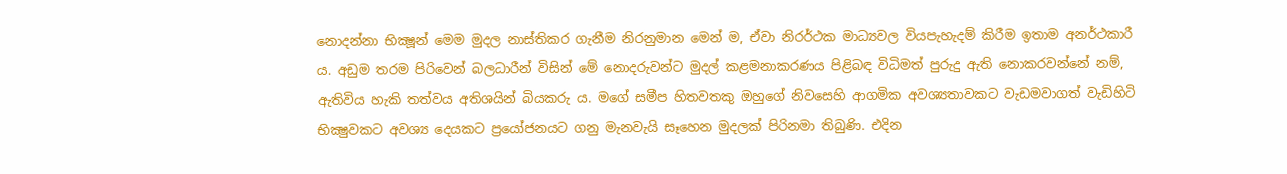නොදන්නා භික්‍ෂූන් මෙම මුදල නාස්තිකර ගැනීම නිරනුමාන මෙන් ම, ඒවා නිරර්ථක මාධ්‍යවල වියපැහැදම් කිරීම ඉතාම අනර්ථකාරී ය. අඩුම තරම පිරිවෙන් බලධාරීන් විසින් මේ නොදරුවන්ට මුදල් කළමනාකරණය පිළිබඳ විධිමත් පුරුදු ඇති නොකරවන්නේ නම්, ඇතිවිය හැකි තත්වය අතිශයින් බියකරු ය. මගේ සමීප හිතවතකු ඔහුගේ නිවසෙහි ආගමික අවශ්‍යතාවකට වැඩමවාගත් වැඩිහිටි භික්‍ෂුවකට අවශ්‍ය දෙයකට ප්‍රයෝජනයට ගනු මැනවැයි සෑහෙන මුදලක් පිරිනමා තිබුණි. එදින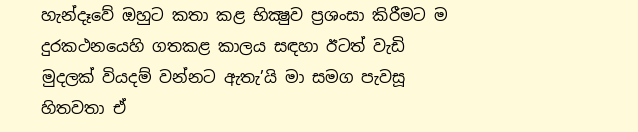හැන්දෑවේ ඔහුට කතා කළ භික්‍ෂුව ප්‍රශංසා කිරීමට ම දුරකථනයෙහි ගතකළ කාලය සඳහා ඊටත් වැඩි මුදලක් වියදම් වන්නට ඇතැ’යි මා සමග පැවසූ හිතවතා ඒ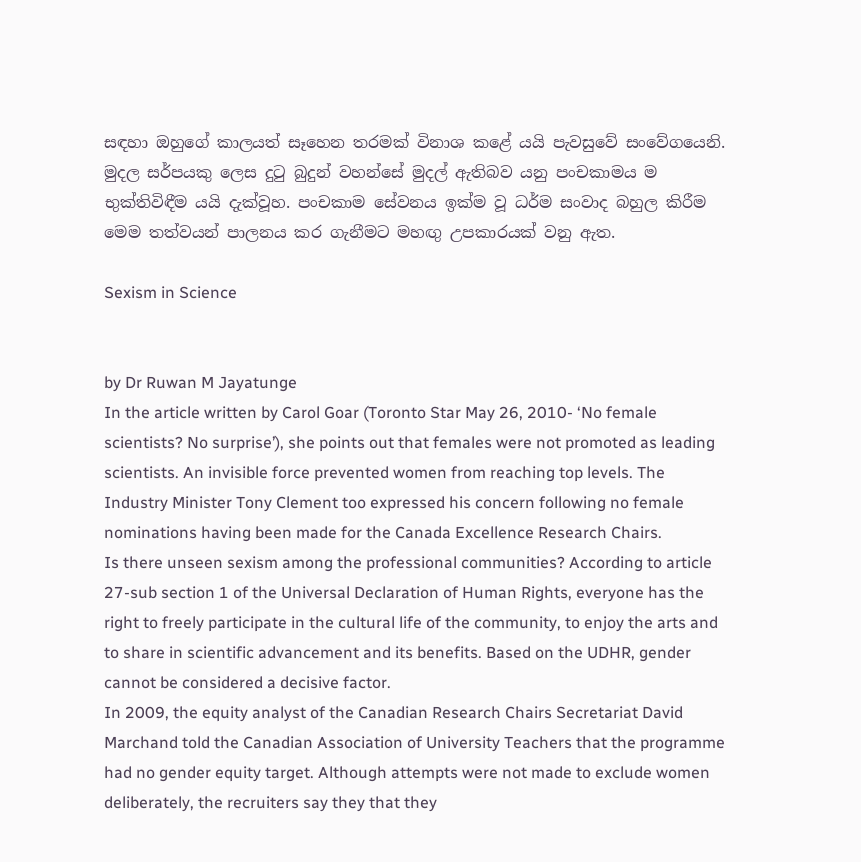සඳහා ඔහුගේ කාලයත් සෑහෙන තරමක් විනාශ කළේ යයි පැවසුවේ සංවේගයෙනි. මුදල සර්පයකු ලෙස දුටු බුදුන් වහන්සේ මුදල් ඇතිබව යනු පංචකාමය ම භුක්තිවිඳීම යයි දැක්වූහ. පංචකාම සේවනය ඉක්ම වූ ධර්ම සංවාද බහුල කිරීම මෙම තත්වයන් පාලනය කර ගැනීමට මහඟු උපකාරයක් වනු ඇත.

Sexism in Science


by Dr Ruwan M Jayatunge
In the article written by Carol Goar (Toronto Star May 26, 2010- ‘No female scientists? No surprise’), she points out that females were not promoted as leading scientists. An invisible force prevented women from reaching top levels. The Industry Minister Tony Clement too expressed his concern following no female nominations having been made for the Canada Excellence Research Chairs.
Is there unseen sexism among the professional communities? According to article 27-sub section 1 of the Universal Declaration of Human Rights, everyone has the right to freely participate in the cultural life of the community, to enjoy the arts and to share in scientific advancement and its benefits. Based on the UDHR, gender cannot be considered a decisive factor.
In 2009, the equity analyst of the Canadian Research Chairs Secretariat David Marchand told the Canadian Association of University Teachers that the programme had no gender equity target. Although attempts were not made to exclude women deliberately, the recruiters say they that they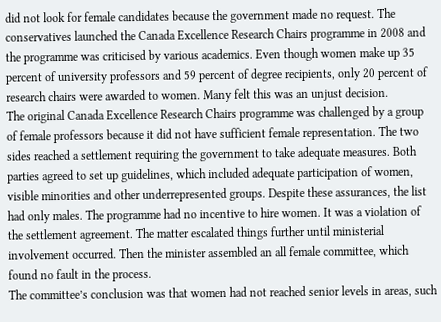did not look for female candidates because the government made no request. The conservatives launched the Canada Excellence Research Chairs programme in 2008 and the programme was criticised by various academics. Even though women make up 35 percent of university professors and 59 percent of degree recipients, only 20 percent of research chairs were awarded to women. Many felt this was an unjust decision.
The original Canada Excellence Research Chairs programme was challenged by a group of female professors because it did not have sufficient female representation. The two sides reached a settlement requiring the government to take adequate measures. Both parties agreed to set up guidelines, which included adequate participation of women, visible minorities and other underrepresented groups. Despite these assurances, the list had only males. The programme had no incentive to hire women. It was a violation of the settlement agreement. The matter escalated things further until ministerial involvement occurred. Then the minister assembled an all female committee, which found no fault in the process.
The committee’s conclusion was that women had not reached senior levels in areas, such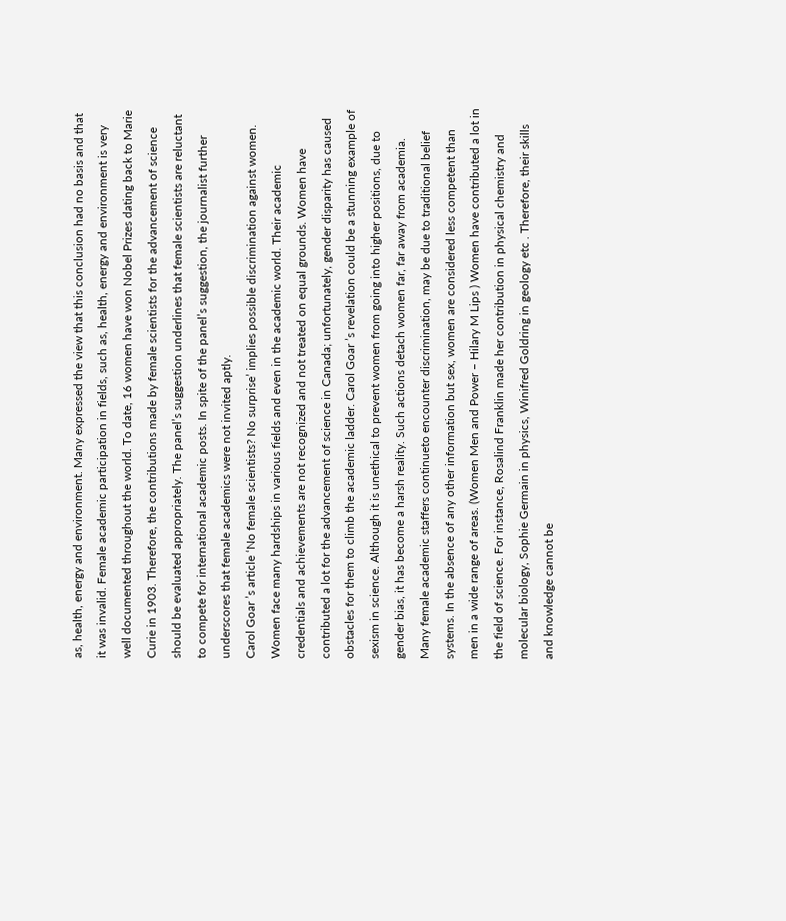as, health, energy and environment. Many expressed the view that this conclusion had no basis and that it was invalid. Female academic participation in fields, such as, health, energy and environment is very well documented throughout the world. To date, 16 women have won Nobel Prizes dating back to Marie Curie in 1903. Therefore, the contributions made by female scientists for the advancement of science should be evaluated appropriately. The panel’s suggestion underlines that female scientists are reluctant to compete for international academic posts. In spite of the panel’s suggestion, the journalist further underscores that female academics were not invited aptly.
Carol Goar ’s article ‘No female scientists? No surprise’ implies possible discrimination against women. Women face many hardships in various fields and even in the academic world. Their academic credentials and achievements are not recognized and not treated on equal grounds. Women have contributed a lot for the advancement of science in Canada; unfortunately, gender disparity has caused obstacles for them to climb the academic ladder. Carol Goar ’s revelation could be a stunning example of sexism in science. Although it is unethical to prevent women from going into higher positions, due to gender bias, it has become a harsh reality. Such actions detach women far, far away from academia.
Many female academic staffers continueto encounter discrimination, may be due to traditional belief systems. In the absence of any other information but sex, women are considered less competent than men in a wide range of areas. (Women Men and Power – Hilary M Lips ) Women have contributed a lot in the field of science. For instance, Rosalind Franklin made her contribution in physical chemistry and molecular biology, Sophie Germain in physics, Winifred Goldring in geology etc . Therefore, their skills and knowledge cannot be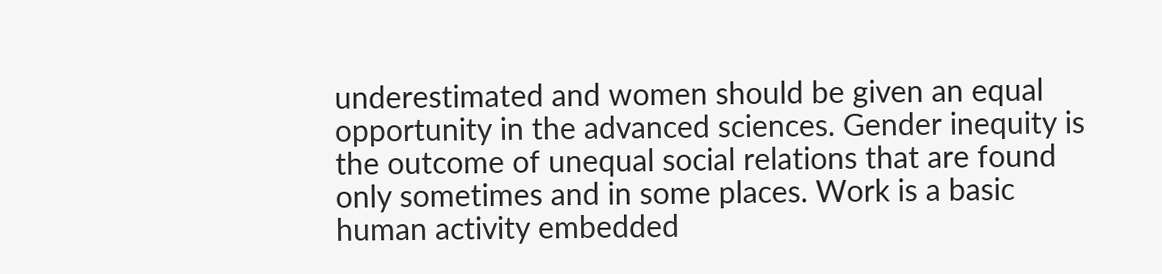underestimated and women should be given an equal opportunity in the advanced sciences. Gender inequity is the outcome of unequal social relations that are found only sometimes and in some places. Work is a basic human activity embedded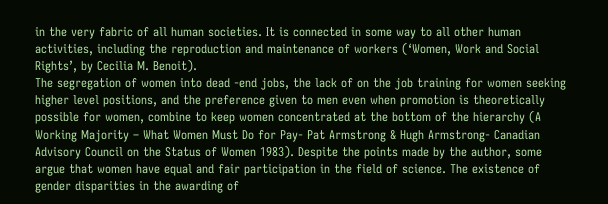in the very fabric of all human societies. It is connected in some way to all other human activities, including the reproduction and maintenance of workers (‘Women, Work and Social Rights’, by Cecilia M. Benoit).
The segregation of women into dead -end jobs, the lack of on the job training for women seeking higher level positions, and the preference given to men even when promotion is theoretically possible for women, combine to keep women concentrated at the bottom of the hierarchy (A Working Majority – What Women Must Do for Pay- Pat Armstrong & Hugh Armstrong- Canadian Advisory Council on the Status of Women 1983). Despite the points made by the author, some argue that women have equal and fair participation in the field of science. The existence of gender disparities in the awarding of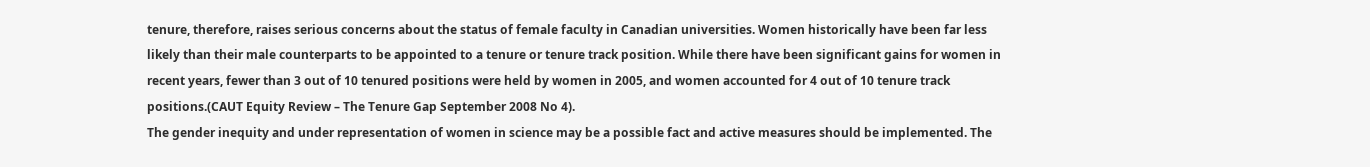tenure, therefore, raises serious concerns about the status of female faculty in Canadian universities. Women historically have been far less likely than their male counterparts to be appointed to a tenure or tenure track position. While there have been significant gains for women in recent years, fewer than 3 out of 10 tenured positions were held by women in 2005, and women accounted for 4 out of 10 tenure track positions.(CAUT Equity Review – The Tenure Gap September 2008 No 4).
The gender inequity and under representation of women in science may be a possible fact and active measures should be implemented. The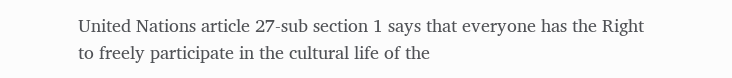United Nations article 27-sub section 1 says that everyone has the Right to freely participate in the cultural life of the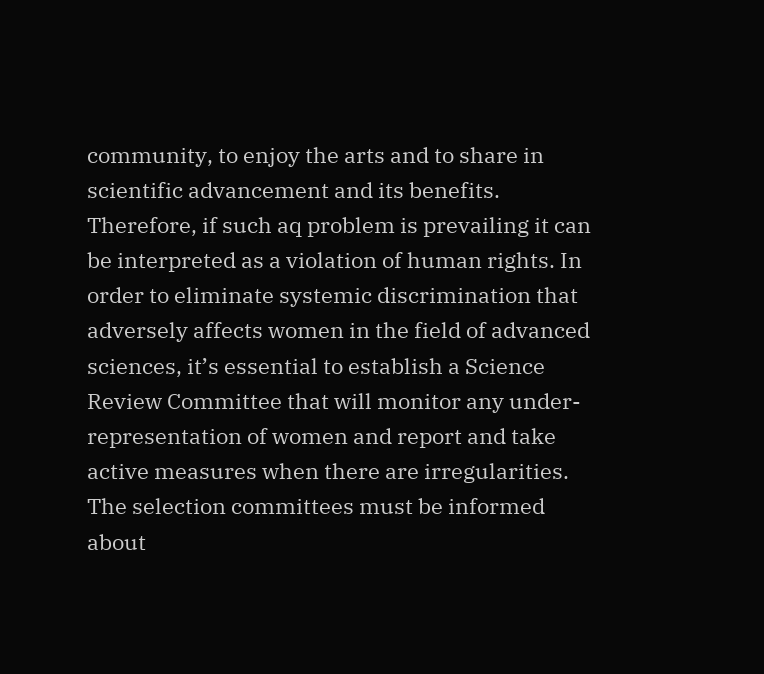community, to enjoy the arts and to share in scientific advancement and its benefits. Therefore, if such aq problem is prevailing it can be interpreted as a violation of human rights. In order to eliminate systemic discrimination that adversely affects women in the field of advanced sciences, it’s essential to establish a Science Review Committee that will monitor any under-representation of women and report and take active measures when there are irregularities. The selection committees must be informed about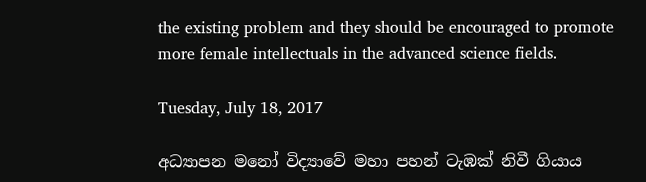the existing problem and they should be encouraged to promote more female intellectuals in the advanced science fields.

Tuesday, July 18, 2017

අධ්‍යාපන මනෝ විද්‍යාවේ මහා පහන් ටැඹක් නිවී ගියාය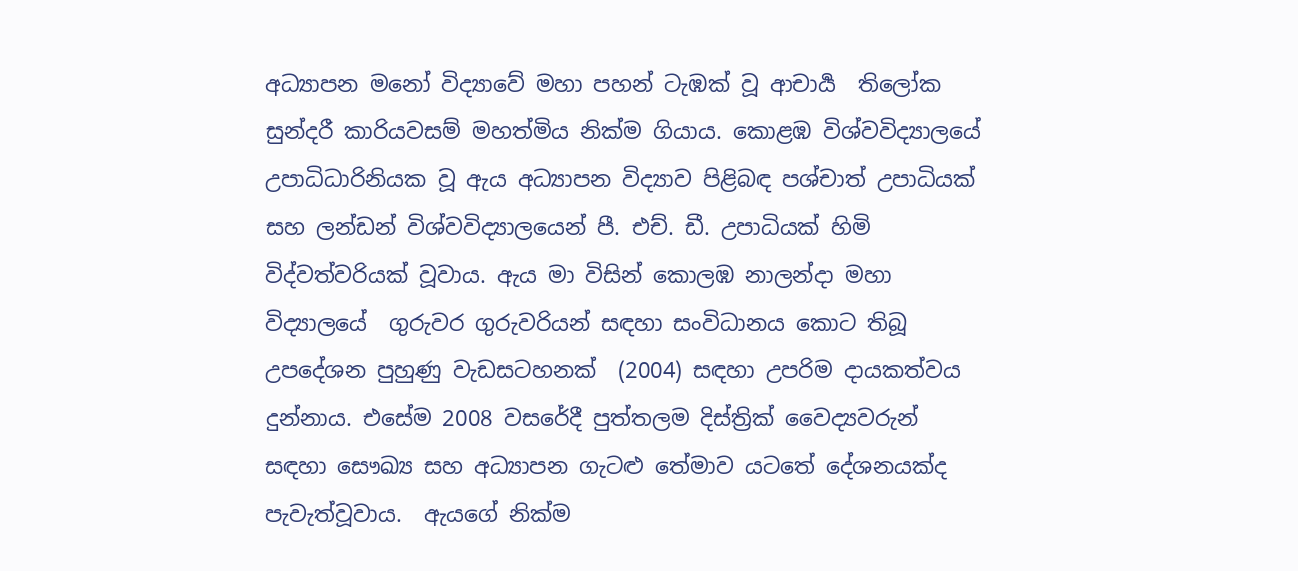අධ්‍යාපන මනෝ විද්‍යාවේ මහා පහන් ටැඹක් වූ ආචාර්‍ය  තිලෝක සුන්දරී කාරියවසම් මහත්මිය නික්ම ගියාය. කොළඹ විශ්වවිද්‍යාලයේ උපාධිධාරිනියක වූ ඇය අධ්‍යාපන විද්‍යාව පිළිබඳ පශ්චාත් උපාධියක්‌ සහ ලන්ඩන් විශ්වවිද්‍යාලයෙන් පී. එච්. ඩී. උපාධියක්‌ හිමි විද්වත්වරියක් වූවාය. ඇය මා විසින් කොලඹ නාලන්දා මහා විද්‍යාලයේ  ගුරුවර ගුරුවරියන් සඳහා සංවිධානය කොට තිබූ උපදේශන පුහුණු වැඩසටහනක්  (2004) සඳහා උපරිම දායකත්වය දුන්නාය. එසේම 2008 වසරේදී පුත්තලම දිස්ත්‍රික් වෛද්‍යවරුන් සඳහා සෞඛ්‍ය සහ අධ්‍යාපන ගැටළු තේමාව යටතේ දේශනයක්ද පැවැත්වූවාය.  ඇයගේ නික්ම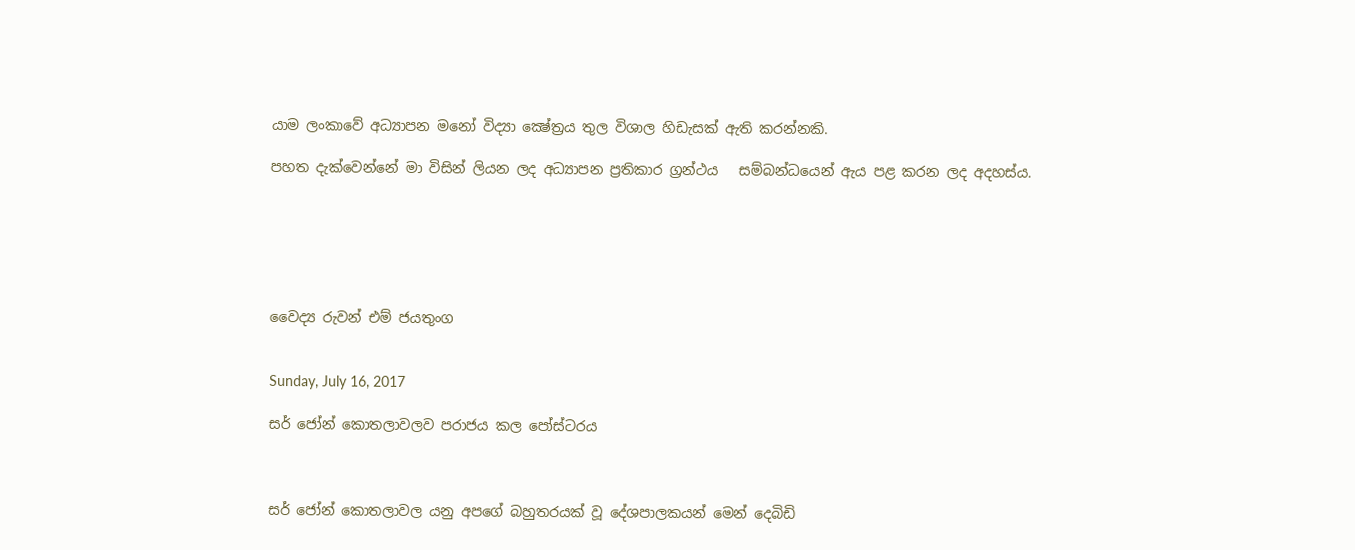යාම ලංකාවේ අධ්‍යාපන මනෝ විද්‍යා ක්‍ෂේත්‍රය තුල විශාල හිඩැසක් ඇති කරන්නකි.

පහත දැක්වෙන්නේ මා විසින් ලියන ලද අධ්‍යාපන ප්‍රතිකාර ග්‍රන්ථය   සම්බන්ධයෙන් ඇය පළ කරන ලද අදහස්ය.






වෛද්‍ය රුවන් එම් ජයතුංග


Sunday, July 16, 2017

සර් ජෝන් කොතලාවලව පරාජය කල පෝස්ටරය



සර් ජෝන් කොතලාවල යනු අපගේ බහුතරයක් වූ දේශපාලකයන් මෙන් දෙබිඩි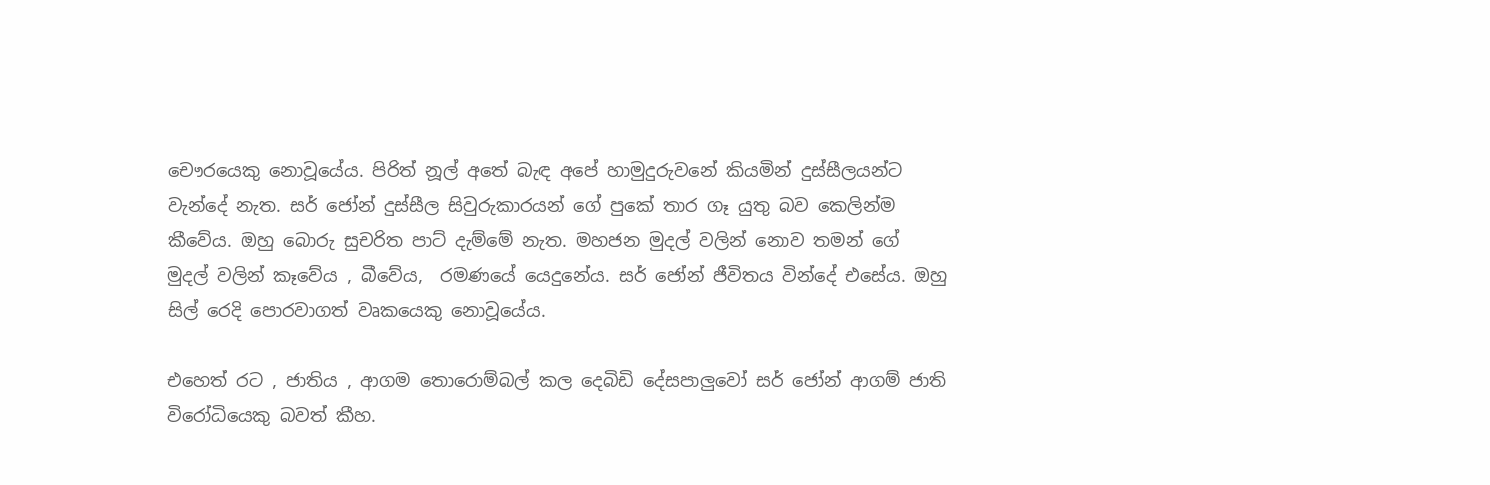චෞරයෙකු නොවූයේය. පිරිත් නූල් අතේ බැඳ අපේ හාමුදුරුවනේ කියමින් දුස්සීලයන්ට වැන්දේ නැත. සර් ජෝන් දුස්සීල සිවුරුකාරයන් ගේ පුකේ තාර ගෑ යුතු බව කෙලින්ම කීවේය. ඔහු බොරු සුචරිත පාට් දැම්මේ නැත. මහජන මුදල් වලින් නොව තමන් ගේ මුදල් වලින් කෑවේය , බීවේය,  රමණයේ යෙදුනේය. සර් ජෝන් ජීවිතය වින්දේ එසේය. ඔහු සිල් රෙදි පොරවාගත් වෘකයෙකු නොවූයේය.

එහෙත් රට , ජාතිය , ආගම තොරොම්බල් කල දෙබිඩි දේසපාලුවෝ සර් ජෝන් ආගම් ජාති විරෝධියෙකු බවත් කීහ.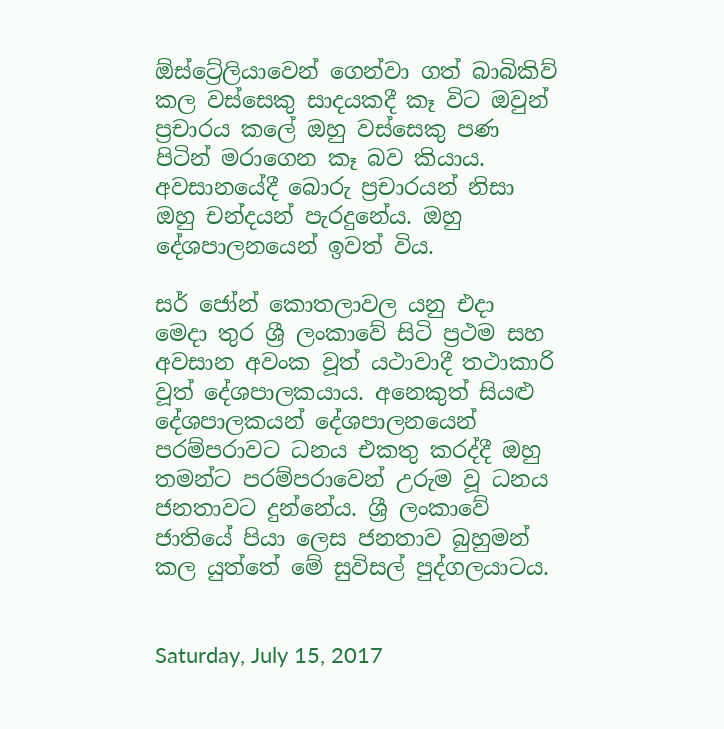ඕස්ට්‍රේලියාවෙන් ගෙන්වා ගත් බාබිකිව් කල වස්සෙකු සාදයකදී කෑ විට ඔවුන් ප්‍රචාරය කලේ ඔහු වස්සෙකු පණ පිටින් මරාගෙන කෑ බව කියාය. අවසානයේදී බොරු ප්‍රචාරයන් නිසා ඔහු චන්දයන් පැරදුනේය. ඔහු දේශපාලනයෙන් ඉවත් විය.

සර් ජෝන් කොතලාවල යනු එදා මෙදා තුර ශ්‍රී ලංකාවේ සිටි ප්‍රථම සහ අවසාන අවංක වූත් යථාවාදී තථාකාරි වූත් දේශපාලකයාය. අනෙකුත් සියළු දේශපාලකයන් දේශපාලනයෙන් පරම්පරාවට ධනය එකතු කරද්දී ඔහු තමන්ට පරම්පරාවෙන් උරුම වූ ධනය ජනතාවට දුන්නේය. ශ්‍රී ලංකාවේ ජාතියේ පියා ලෙස ජනතාව බුහුමන් කල යුත්තේ මේ සුවිසල් පුද්ගලයාටය.


Saturday, July 15, 2017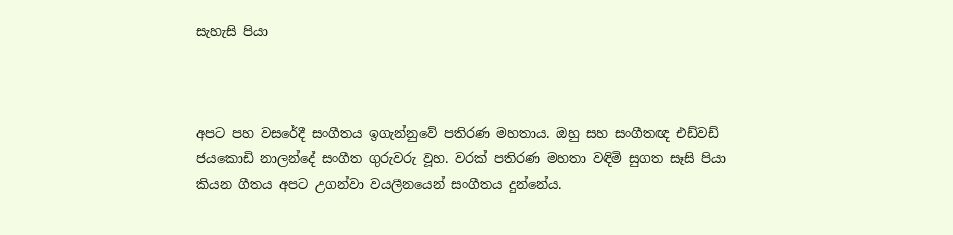සැහැසි පියා



අපට පහ වසරේදී සංගීතය ඉගැන්නුවේ පතිරණ මහතාය. ඔහු සහ සංගීතඥ එඩ්වඩ් ජයකොඩි නාලන්දේ සංගීත ගුරුවරු වූහ. වරක් පතිරණ මහතා වඳිමි සුගත සෑසි පියා කියන ගීතය අපට උගන්වා වයලීනයෙන් සංගීතය දුන්නේය.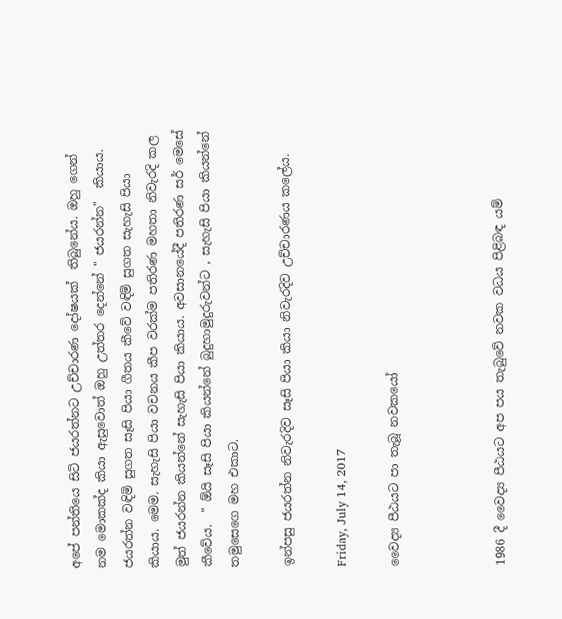අපේ පන්තියෙ සිටි ජයරත්නට උච්චාරණ දෝෂයක්  තිබුනේය. ඔහු ගෙන් නම මොකක්ද කියා ඇසුවොත් ඔහු උත්තර දෙන්නේ " ජයරන්න"  කියාය. ජයරත්න වඳිමි සුගත සෑසි පියා ගීතය කීවේ වඳිමි සුගත සැහැසි පියා කියාය. මෙම. සැහැසි පියා වචනය කීප වරක්ම පතිරණ මහතා නිවැරදි කල මුත් ජයරන්න කියන්නේ සැහැසි පියා කියාය. අවසානයේදී පතිරණ සර් මෙසේ කීවේය.  " ඕයි සෑසි පියා කියන්නේ බුදුහාමුදුරුවන්ට , සැහැසි පියා කියන්නේ තමුසෙගෙ මහ එකාට.

ඉන්පසු ජයරත්න නිවැරදිව සෑසි පියා කියා නිවැරදිව උච්චාරණය කලේය.

Friday, July 14, 2017

වෛද්‍ය පීඨයට පා තැබූ නවකයෝ



1986 දී වෛද්‍ය පීඨයට අප පය තැබුවේ නවක වධය පිළිබඳ යම්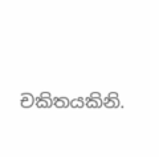චකිතයකිනි.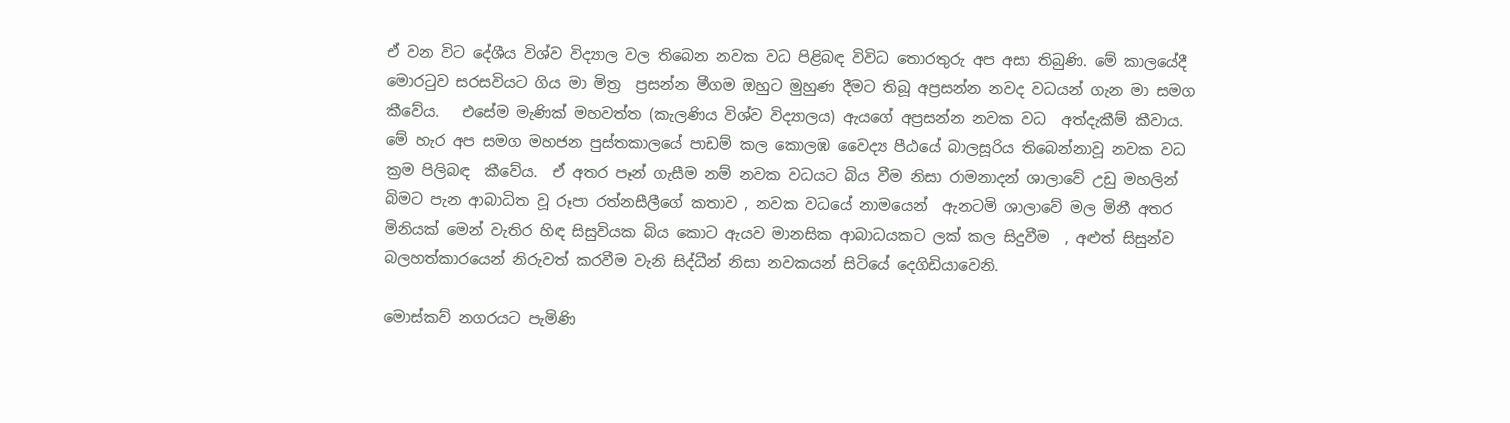ඒ වන විට දේශීය විශ්ව විද්‍යාල වල තිබෙන නවක වධ පිළිබඳ විවිධ තොරතුරු අප අසා තිබුණි. මේ කාලයේදී මොරටුව සරසවියට ගිය මා මිත්‍ර  ප්‍රසන්න මීගම ඔහුට මුහුණ දීමට තිබූ අප්‍රසන්න නවද වධයන් ගැන මා සමග කීවේය.   එසේම මැණික් මහවත්ත (කැලණිය විශ්ව විද්‍යාලය) ඇයගේ අප්‍රසන්න නවක වධ  අත්දැකීම් කීවාය. මේ හැර අප සමග මහජන පුස්තකාලයේ පාඩම් කල කොලඹ වෛද්‍ය පීඨයේ බාලසූරිය තිබෙන්නාවූ නවක වධ ක්‍රම පිලිබඳ  කීවේය.  ඒ අතර පෑන් ගැසීම නම් නවක වධයට බිය වීම නිසා රාමනාදන් ශාලාවේ උඩු මහලින් බිමට පැන ආබාධිත වූ රූපා රත්නසීලීගේ කතාව , නවක වධයේ නාමයෙන්  ඇනටමි ශාලාවේ මල මිනී අතර මිනියක් මෙන් වැතිර හිඳ සිසුවියක බිය කොට ඇයව මානසික ආබාධයකට ලක් කල සිදුවීම  , අළුත් සිසුන්ව  බලහත්කාරයෙන් නිරුවත් කරවීම වැනි සිද්ධීන් නිසා නවකයන් සිටියේ දෙගිඩියාවෙනි.

මොස්කව් නගරයට පැමිණි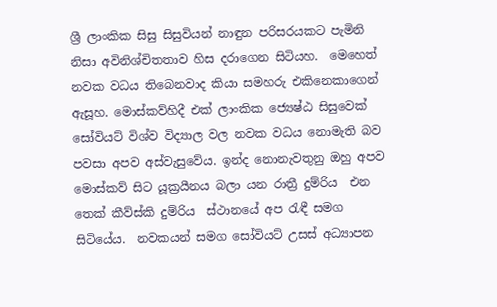ශ්‍රී ලාංකික සිසු සිසුවියන් නාඳුන පරිසරයකට පැමිනි නිසා අවිනිශ්චිතතාව හිස දරාගෙන සිටියහ.  මෙහෙත් නවක වධය තිබෙනවාද කියා සමහරු එකිනෙකාගෙන් ඇසූහ. මොස්කව්හිදී එක් ලාංකික ජ්‍යෙෂ්ඨ සිසුවෙක් සෝවියට් විශ්ව විද්‍යාල වල නවක වධය නොමැති බව පවසා අපව අස්වැසුවේය. ඉන්ද නොනැවතුනු ඔහු අපව මොස්කව් සිට යූක්‍රයීනය බලා යන රාත්‍රී දුම්රිය  එන තෙක් කීව්ස්කි දුම්රිය  ස්ථානයේ අප රැඳී සමග සිටියේය.  නවකයන් සමග සෝවියට් උසස් අධ්‍යාපන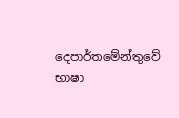දෙපාර්තමේන්තුවේ භාෂා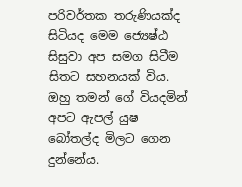පරිවර්තක තරුණියක්ද සිටියද මෙම ජ්‍යෙෂ්ඨ සිසුවා අප සමග සිටීම සිතට සහනයක් විය. ඔහු තමන් ගේ වියදමින් අපට ඇපල් යුෂ බෝතල්ද මිලට ගෙන දුන්නේය.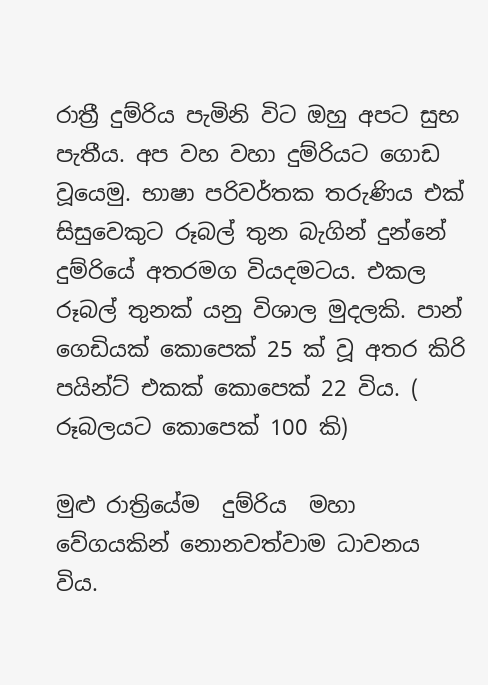රාත්‍රී දුම්රිය පැමිනි විට ඔහු අපට සුභ පැතීය. අප වහ වහා දුම්රියට ගොඩ වූයෙමු. භාෂා පරිවර්තක තරුණිය එක් සිසුවෙකුට රූබල් තුන බැගින් දුන්නේ දුම්රියේ අතරමග වියදමටය. එකල රූබල් තුනක් යනු විශාල මුදලකි. පාන් ගෙඩියක් කොපෙක් 25 ක් වූ අතර කිරි පයින්ට් එකක් කොපෙක් 22 විය. ( රූබලයට කොපෙක් 100 කි)

මුළු රාත්‍රියේම  දුම්රිය  මහා වේගයකින් නොනවත්වාම ධාවනය විය.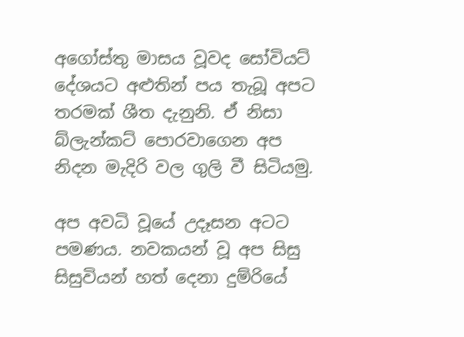අගෝස්තු මාසය වූවද සෝවියට් දේශයට අළුතින් පය තැබූ අපට තරමක් ශීත දැනුනි. ඒ නිසා බ්ලැන්කට් පොරවාගෙන අප නිදන මැදිරි වල ගුලි වී සිටියමු.

අප අවධි වූයේ උදෑසන අටට පමණය. නවකයන් වූ අප සිසු සිසුවියන් හත් දෙනා දුම්රියේ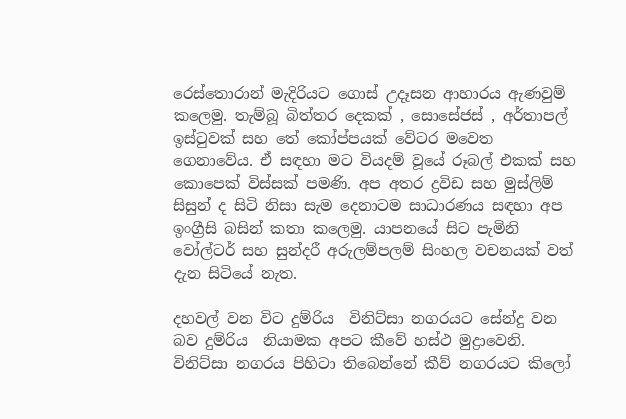රෙස්තොරාන් මැදිරියට ගොස් උදෑසන ආහාරය ඇණවුම් කලෙමු. තැම්බූ බිත්තර දෙකක් , සොසේජස් , අර්තාපල් ඉස්ටුවක් සහ තේ කෝප්පයක් වේටර මවෙත ගෙනාවේය. ඒ සඳහා මට වියදම් වූයේ රූබල් එකක් සහ කොපෙක් විස්සක් පමණි. අප අතර ද්‍රවිඩ සහ මුස්ලිම් සිසුන් ද සිටි නිසා සැම දෙනාටම සාධාරණය සඳහා අප ඉංග්‍රීසි බසින් කතා කලෙමු. යාපනයේ සිට පැමිනි වෝල්ටර් සහ සුන්දරී අරුලම්පලම් සිංහල වචනයක් වත් දැන සිටියේ නැත.

දහවල් වන විට දුම්රිය  විනිට්සා නගරයට සේන්දු වන බව දුම්රිය  නියාමක අපට කීවේ හස්ථ මුද්‍රාවෙනි. විනිට්සා නගරය පිහිටා තිබෙන්නේ කීව් නගරයට කිලෝ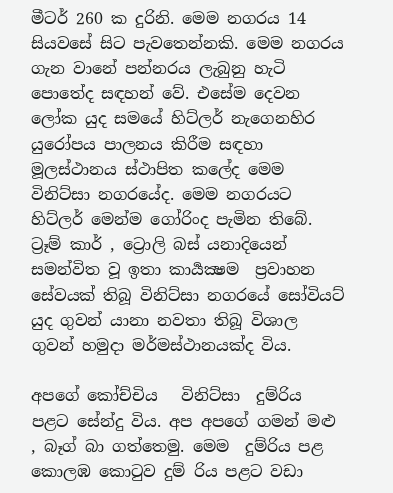මීටර් 260 ක දුරිනි. මෙම නගරය 14 සියවසේ සිට පැවතෙන්නකි. මෙම නගරය ගැන වානේ පන්නරය ලැබුනු හැටි පොතේද සඳහන් වේ. එසේම දෙවන ලෝක යුද සමයේ හිට්ලර් නැගෙනහිර යුරෝපය පාලනය කිරීම සඳහා මූලස්ථානය ස්ථාපිත කලේද මෙම විනිට්සා නගරයේද. මෙම නගරයට හිට්ලර් මෙන්ම ගෝරිංද පැමින තිබේ. ට්‍රෑම් කාර් , ට්‍රොලි බස් යනාදියෙන් සමන්විත වූ ඉතා කාර්‍යක්‍ෂම  ප්‍රවාහන සේවයක් තිබූ විනිට්සා නගරයේ සෝවියට් යුද ගුවන් යානා නවතා තිබූ විශාල ගුවන් හමුදා මර්මස්ථානයක්ද විය.

අපගේ කෝච්චිය   විනිට්සා  දුම්රිය  පළට සේන්දු විය. අප අපගේ ගමන් මළු , බෑග් බා ගත්තෙමු. මෙම  දුම්රිය පළ කොලඹ කොටුව දුම්‍ රිය පළට වඩා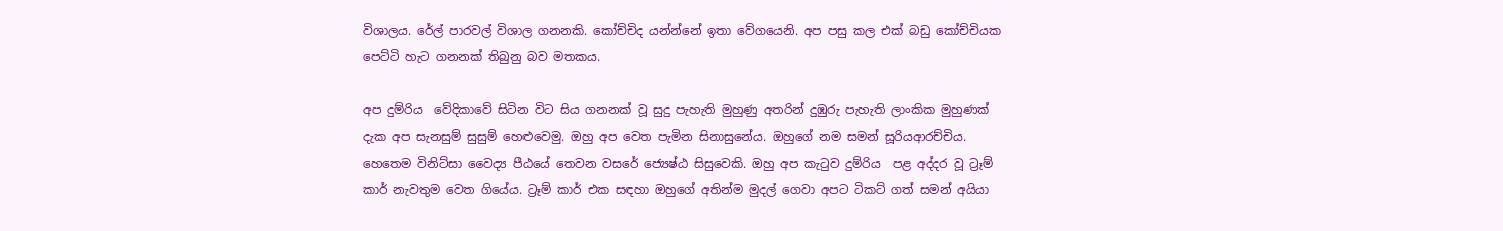විශාලය. රේල් පාරවල් විශාල ගනනකි. කෝච්චිද යන්න්නේ ඉතා වේගයෙනි. අප පසු කල එක් බඩු කෝච්චියක පෙට්ටි හැට ගනනක් තිබුනු බව මතකය.

අප දුම්රිය  වේදිකාවේ සිටින විට සිය ගනනක් වූ සුදු පැහැති මුහුණු අතරින් දුඹුරු පැහැති ලාංකික මුහුණක් දැක අප සැනසුම් සුසුම් හෙළුවෙමු. ඔහු අප වෙත පැමින සිනාසුනේය. ඔහුගේ නම සමන් සූරියආරච්චිය. හෙතෙම විනිට්සා වෛද්‍ය පීඨයේ තෙවන වසරේ ජ්‍යෙෂ්ඨ සිසුවෙකි. ඔහු අප කැටුව දුම්රිය  පළ අද්දර වූ ට්‍රෑම් කාර් නැවතුම වෙත ගියේය. ට්‍රෑම් කාර් එක සඳහා ඔහුගේ අතින්ම මුදල් ගෙවා අපට ටිකට් ගත් සමන් අයියා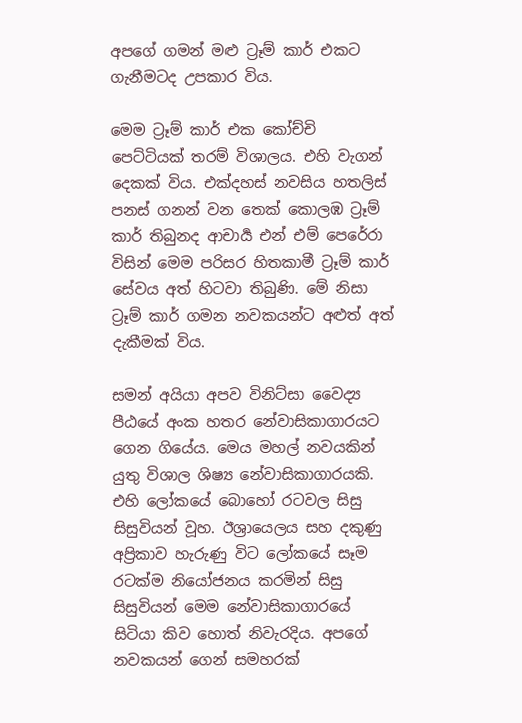අපගේ ගමන් මළු ට්‍රෑම් කාර් එකට ගැනීමටද උපකාර විය.

මෙම ට්‍රෑම් කාර් එක කෝච්චි පෙට්ටියක් තරම් විශාලය. එහි වැගන් දෙකක් විය. එක්දහස් නවසිය හතලිස් පනස් ගනන් වන තෙක් කොලඹ ට්‍රෑම් කාර් තිබුනද ආචාර්‍ය එන් එම් පෙරේරා විසින් මෙම පරිසර හිතකාමී ට්‍රෑම් කාර් සේවය අත් හිටවා තිබුණි. මේ නිසා ට්‍රෑම් කාර් ගමන නවකයන්ට අළුත් අත් දැකීමක් විය.

සමන් අයියා අපව විනිට්සා වෛද්‍ය පීඨයේ අංක හතර නේවාසිකාගාරයට ගෙන ගියේය. මෙය මහල් නවයකින් යුතු විශාල ශිෂ්‍ය නේවාසිකාගාරයකි. එහි ලෝකයේ බොහෝ රටවල සිසු සිසුවියන් වූහ. ඊශ්‍රායෙලය සහ දකුණු අප්‍රිකාව හැරුණු විට ලෝකයේ සෑම රටක්ම නියෝජනය කරමින් සිසු සිසුවියන් මෙම නේවාසිකාගාරයේ සිටියා කිව හොත් නිවැරදිය. අපගේ නවකයන් ගෙන් සමහරක්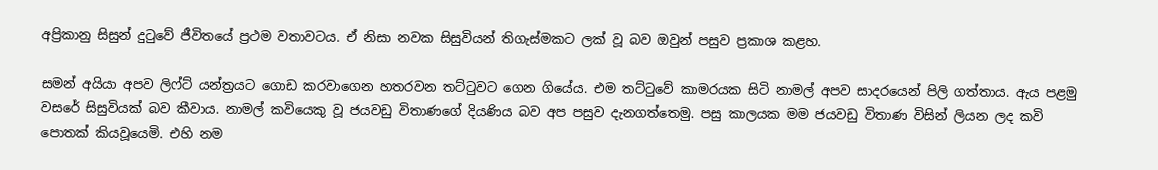අප්‍රිකානු සිසුන් දුටුවේ ජීවිතයේ ප්‍රථම වතාවටය. ඒ නිසා නවක සිසුවියන් තිගැස්මකට ලක් වූ බව ඔවුන් පසුව ප්‍රකාශ කළහ.

සමන් අයියා අපව ලිෆ්ට් යන්ත්‍රයට ගොඩ කරවාගෙන හතරවන තට්ටුවට ගෙන ගියේය. එම තට්ටුවේ කාමරයක සිටි නාමල් අපව සාදරයෙන් පිලි ගත්තාය. ඇය පළමු  වසරේ සිසුවියක් බව කීවාය. නාමල් කවියෙකු වූ ජයවඩු විතාණගේ දියණිය බව අප පසුව දැනගත්තෙමු. පසු කාලයක මම ජයවඩු විතාණ විසින් ලියන ලද කවි පොතක් කියවූයෙමි. එහි නම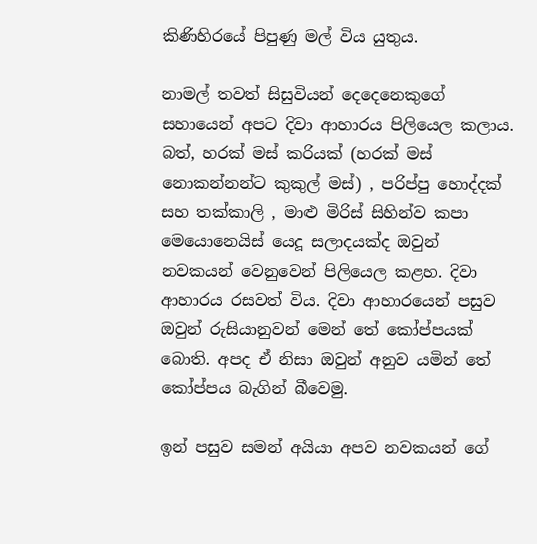කිණිහිරයේ පිපුණු මල් විය යුතුය.

නාමල් තවත් සිසුවියන් දෙදෙනෙකුගේ සහායෙන් අපට දිවා ආහාරය පිලියෙල කලාය. බත්, හරක් මස් කරියක් (හරක් මස් නොකන්නන්ට කුකුල් මස්) , පරිප්පු හොද්දක් සහ තක්කාලි , මාළු මිරිස් සිහින්ව කපා මෙයොනෙයිස් යෙදූ සලාදයක්ද ඔවුන් නවකයන් වෙනුවෙන් පිලියෙල කළහ. දිවා ආහාරය රසවත් විය. දිවා ආහාරයෙන් පසුව ඔවුන් රුසියානුවන් මෙන් තේ කෝප්පයක් බොති. අපද ඒ නිසා ඔවුන් අනුව යමින් තේ කෝප්පය බැගින් බීවෙමු.

ඉන් පසුව සමන් අයියා අපව නවකයන් ගේ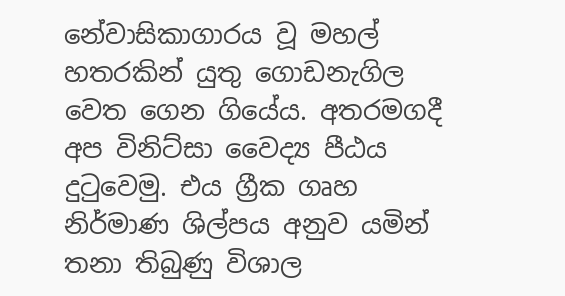නේවාසිකාගාරය වූ මහල් හතරකින් යුතු ගොඩනැගිල වෙත ගෙන ගියේය. අතරමගදී අප විනිට්සා වෛද්‍ය පීඨය දුටුවෙමු. එය ග්‍රීක ගෘහ නිර්මාණ ශිල්පය අනුව යමින් තනා තිබුණු විශාල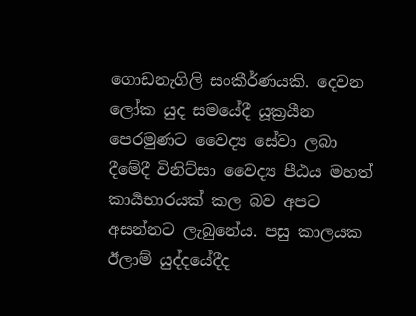ගොඩනැගිලි සංකීර්ණයකි. දෙවන ලෝක යුද සමයේදී යූක්‍රයීන පෙරමුණට වෛද්‍ය සේවා ලබා දීමේදී විනිට්සා වෛද්‍ය පීඨය මහත් කාර්‍යභාරයක් කල බව අපට අසන්නට ලැබුනේය. පසු කාලයක ඊලාම් යුද්දයේදීද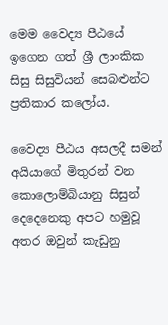මෙම වෛද්‍ය පීඨයේ ඉගෙන ගත් ශ්‍රී ලාංකික සිසු සිසුවියන් සෙබළුන්ට ප්‍රතිකාර කලෝය.

වෛද්‍ය පීඨය අසලදී සමන් අයියාගේ මිතුරන් වන කොලොම්බියානු සිසුන් දෙදෙනෙකු අපට හමුවූ අතර ඔවුන් කැඩුනු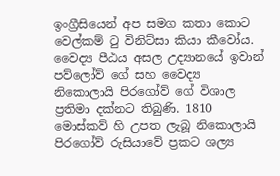ඉංග්‍රීසියෙන් අප සමග කතා කොට වෙල්කම් ටු විනිට්සා කියා කීවෝය. වෛද්‍ය පීඨය අසල උද්‍යානයේ ඉවාන් පව්ලෝව් ගේ සහ වෛද්‍ය  නිකොලායි පිරගෝව් ගේ විශාල ප්‍රතිමා දක්නට තිබුණි. 1810 මොස්කව් හි උපත ලැබූ නිකොලායි පිරගෝව් රුසියාවේ ප්‍රකට ශල්‍ය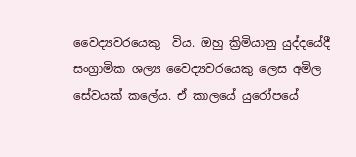වෛද්‍යවරයෙකු  විය. ඔහු ක්‍රිමියානු යුද්දයේදී සංග්‍රාමික ශල්‍ය වෛද්‍යවරයෙකු ලෙස අමිල සේවයක් කලේය. ඒ කාලයේ යුරෝපයේ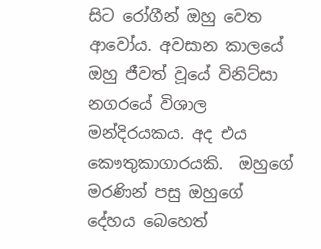සිට රෝගීන් ඔහු වෙත ආවෝය. අවසාන කාලයේ ඔහු ජීවත් වූයේ විනිට්සා නගරයේ විශාල මන්දිරයකය. අද එය කෞතුකාගාරයකි.  ඔහුගේ මරණින් පසු ඔහුගේ දේහය බෙහෙත්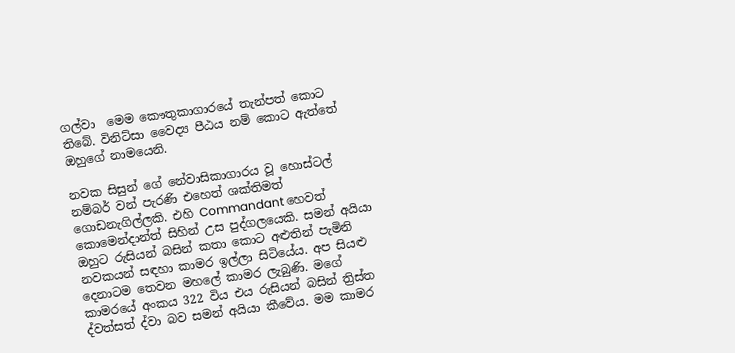ගල්වා  මෙම කෞතුකාගාරයේ තැන්පත් කොට තිබේ. විනිට්සා වෛද්‍ය පීඨය නම් කොට ඇත්තේ ඔහුගේ නාමයෙනි.

නවක සිසුන් ගේ නේවාසිකාගාරය වූ හොස්ටල් නම්බර් වන් පැරණි එහෙත් ශක්තිමත් ගොඩනැගිල්ලකි. එහි Commandant හෙවත් කොමෙන්දාන්ත් සිහින් උස පුද්ගලයෙකි. සමන් අයියා ඔහුට රුසියන් බසින් කතා කොට අළුතින් පැමිනි නවකයන් සඳහා කාමර ඉල්ලා සිටියේය. අප සියළු දෙනාටම තෙවන මහලේ කාමර ලැබුණි. මගේ කාමරයේ අංකය 322 විය එය රුසියන් බසින් ත්‍රිස්ත ද්වත්සත් ද්වා බව සමන් අයියා කීවේය. මම කාමර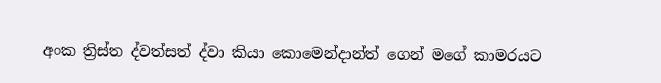අංක ත්‍රිස්ත ද්වත්සත් ද්වා කියා කොමෙන්දාන්ත් ගෙන් මගේ කාමරයට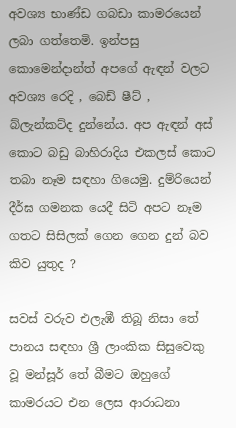අවශ්‍ය භාණ්ඩ ගබඩා කාමරයෙන් ලබා ගත්තෙමි. ඉන්පසු කොමෙන්දාන්ත් අපගේ ඇඳන් වලට අවශ්‍ය රෙදි , බෙඩ් ෂීට් , බ්ලැන්කට්ද දුන්නේය. අප ඇඳන් අස් කොට බඩු බාහිරාදිය එකලස් කොට තබා නෑම සඳහා ගියෙමු. දුම්රියෙන් දීර්ඝ ගමනක යෙදී සිටි අපට නෑම ගතට සිසිලක් ගෙන ගෙන දුන් බව කිව යුතුද ?

සවස් වරුව එලැඹී තිබූ නිසා තේ පානය සඳහා ශ්‍රී ලාංකික සිසුවෙකු වූ මන්සූර් තේ බීමට ඔහුගේ කාමරයට එන ලෙස ආරාධනා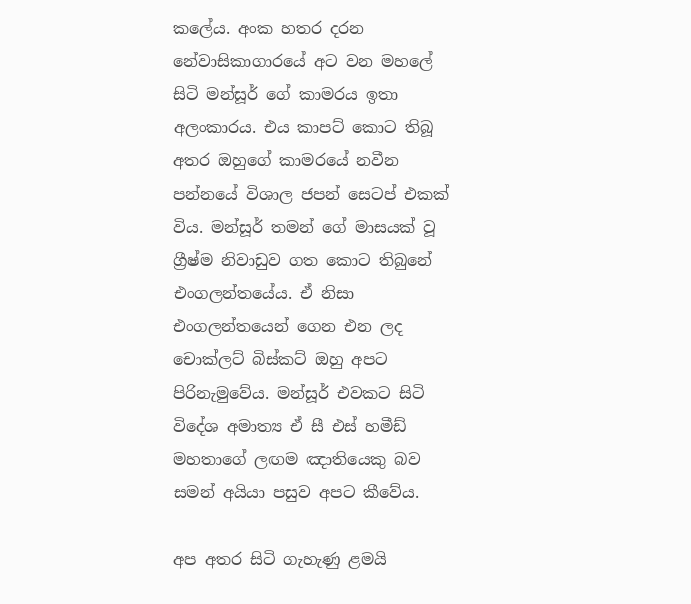කලේය. අංක හතර දරන නේවාසිකාගාරයේ අට වන මහලේ සිටි මන්සූර් ගේ කාමරය ඉතා අලංකාරය. එය කාපට් කොට තිබූ අතර ඔහුගේ කාමරයේ නවීන පන්නයේ විශාල ජපන් සෙටප් එකක් විය. මන්සූර් තමන් ගේ මාසයක් වූ ග්‍රීෂ්ම නිවාඩුව ගත කොට තිබුනේ එංගලන්තයේය. ඒ නිසා එංගලන්තයෙන් ගෙන එන ලද චොක්ලට් බිස්කට් ඔහු අපට පිරිනැමුවේය. මන්සූර් එවකට සිටි විදේශ අමාත්‍ය ඒ සී එස් හමීඩ් මහතාගේ ලඟම ඤාතියෙකු බව සමන් අයියා පසුව අපට කීවේය.

අප අතර සිටි ගැහැණු ළමයි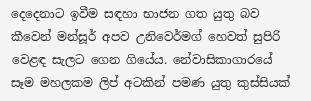දෙදෙනාට ඉවීම සඳහා භාජන ගත යුතු බව කීවෙන් මන්සූර් අපව උනිවෙර්මග් හෙවත් සුපිරි වෙළඳ සැලට ගෙන ගියේය. නේවාසිකාගාරයේ සෑම මහලකම ලිප් අටකින් පමණ යුතු කුස්සියක්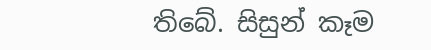තිබේ. සිසුන් කෑම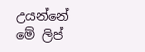උයන්නේ මේ ලිප්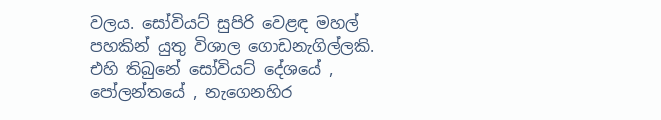වලය. සෝවියට් සුපිරි වෙළඳ මහල් පහකින් යුතු විශාල ගොඩනැගිල්ලකි. එහි තිබුනේ සෝවියට් දේශයේ , පෝලන්තයේ , නැගෙනහිර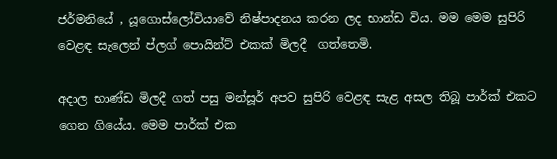ජර්මනියේ , යූගොස්ලෝවියාවේ නිෂ්පාදනය කරන ලද භාන්ඩ විය. මම මෙම සුපිරි වෙළඳ සැලෙන් ප්ලග් පොයින්ට් එකක් මිලදී  ගත්තෙමි.

අදාල භාණ්ඩ මිලදී ගත් පසු මන්සූර් අපව සුපිරි වෙළඳ සැළ අසල තිබූ පාර්ක් එකට ගෙන ගියේය. මෙම පාර්ක් එක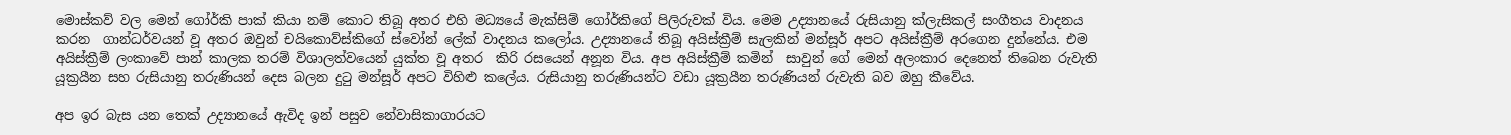මොස්කව් වල මෙන් ගෝර්කි පාක් කියා නම් කොට තිබූ අතර එහි මධ්‍යයේ මැක්සිම් ගෝර්කිගේ පිලිරුවක් විය. මෙම උද්‍යානයේ රුසියානු ක්ලැසිකල් සංගීතය වාදනය කරන  ගාන්ධර්වයන් වූ අතර ඔවුන් චයිකොව්ස්කිගේ ස්වෝන් ලේක් වාදනය කලෝය. උද්‍යානයේ තිබූ අයිස්ක්‍රීම් සැලකින් මන්සූර් අපට අයිස්ක්‍රීම් අරගෙන දුන්නේය. එම අයිස්ක්‍රීම් ලංකාවේ පාන් කාලක තරම් විශාලත්වයෙන් යුක්ත වූ අතර  කිරි රසයෙන් අනූන විය. අප අයිස්ක්‍රීම් කමින්  සාවුන් ගේ මෙන් අලංකාර දෙනෙත් තිබෙන රුවැති යූක්‍රයීන සහ රුසියානු තරුණියන් දෙස බලන දුටු මන්සූර් අපට විහිළු කලේය. රුසියානු තරුණියන්ට වඩා යූක්‍රයීන තරුණියන් රුවැති බව ඔහු කීවේය.

අප ඉර බැස යන තෙක් උද්‍යානයේ ඇවිද ඉන් පසුව නේවාසිකාගාරයට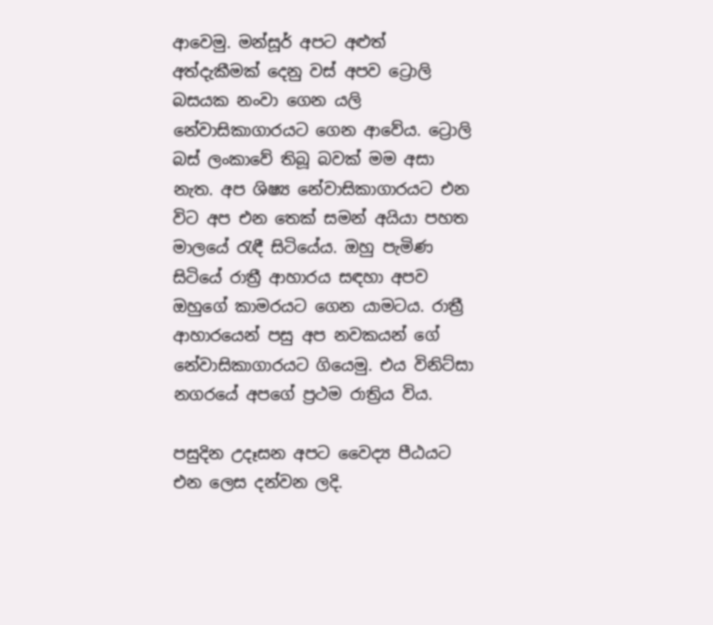ආවෙමු. මන්සූර් අපට අළුත් අත්දැකීමක් දෙනු වස් අපව ට්‍රොලි බසයක නංවා ගෙන යලි නේවාසිකාගාරයට ගෙන ආවේය. ට්‍රොලි බස් ලංකාවේ තිබූ බවක් මම අසා නැත. අප ශිෂ්‍ය නේවාසිකාගාරයට එන විට අප එන තෙක් සමන් අයියා පහත මාලයේ රැඳී සිටියේය. ඔහු පැමිණ සිටියේ රාත්‍රී ආහාරය සඳහා අපව ඔහුගේ කාමරයට ගෙන යාමටය. රාත්‍රී ආහාරයෙන් පසු අප නවකයන් ගේ නේවාසිකාගාරයට ගියෙමු. එය විනිට්සා නගරයේ අපගේ ප්‍රථම රාත්‍රිය විය.

පසුදින උදෑසන අපට වෛද්‍ය පීඨයට එන ලෙස දන්වන ලදි.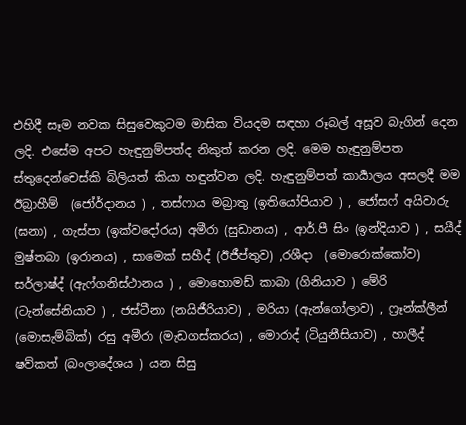එහිදී සෑම නවක සිසුවෙකුටම මාසික වියදම සඳහා රූබල් අසූව බැගින් දෙන ලදි. එසේම අපට හැඳුනුම්පත්ද නිකුත් කරන ලදි. මෙම හැඳුනුම්පත ස්තුදෙන්චෙස්කි බිලියත් කියා හඳුන්වන ලදි. හැඳුනුම්පත් කාර්‍යාලය අසලදී මම ඊබ්‍රාහීම්  (ජෝර්දානය ) , තස්ෆාය මබ්‍රාතු (ඉතියෝපියාව ) , ජෝසෆ් අයිවාරු (ඝනා) , ගැස්පා (ඉක්වදෝරය) අමීරා (සුඩානය) , ආර්.පී සිං (ඉන්දියාව ) , සයීද් මුෂ්තබා (ඉරානය) , සාමෙක් සහීද් (ඊජීප්තුව) ,රශීදා  (මොරොක්කෝව) සර්ලාෂ්ද් (ඇෆ්ගනිස්ථානය ) , මොහොමඩ් කාබා (ගිනියාව ) මේරි (ටැන්සේනියාව ) , ජස්ටීනා (නයිජීරියාව) , මරියා (ඇන්ගෝලාව) , ෆ්‍රෑන්ක්ලීන් (මොසැම්බික්) රසු අමීරා (මැඩගස්කරය) , මොරාද් (ටියුනීසියාව) , හාලීද් ෂව්කත් (බංලාදේශය ) යන සිසු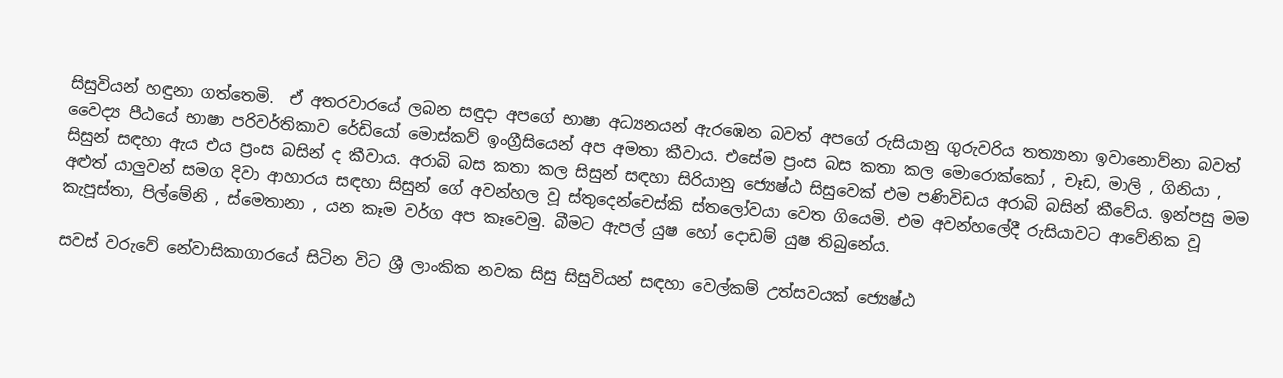සිසුවියන් හඳුනා ගත්තෙමි.  ඒ අතරවාරයේ ලබන සඳුදා අපගේ භාෂා අධ්‍යනයන් ඇරඹෙන බවත් අපගේ රුසියානු ගුරුවරිය තත්‍යානා ඉවානොව්නා බවත් වෛද්‍ය පීඨයේ භාෂා පරිවර්තිකාව රේඩියෝ මොස්කව් ඉංග්‍රීසියෙන් අප අමතා කීවාය. එසේම ප්‍රංස බස කතා කල මොරොක්කෝ , චෑඩ, මාලි , ගිනියා , සිසුන් සඳහා ඇය එය ප්‍රංස බසින් ද කීවාය. අරාබි බස කතා කල සිසුන් සඳහා සිරියානු ජ්‍යෙෂ්ඨ සිසුවෙක් එම පණිවිඩය අරාබි බසින් කීවේය. ඉන්පසු මම අළුත් යාලුවන් සමග දිවා ආහාරය සඳහා සිසුන් ගේ අවන්හල වූ ස්තුදෙන්චෙස්කි ස්තලෝවයා වෙත ගියෙමි. එම අවන්හලේදී රුසියාවට ආවේනික වූ කැපූස්තා, පිල්මේනි , ස්මෙතානා , යන කෑම වර්ග අප කෑවෙමු. බීමට ඇපල් යුෂ හෝ දොඩම් යුෂ තිබුනේය.

සවස් වරුවේ නේවාසිකාගාරයේ සිටින විට ශ්‍රී ලාංකික නවක සිසු සිසුවියන් සඳහා වෙල්කම් උත්සවයක් ජ්‍යෙෂ්ඨ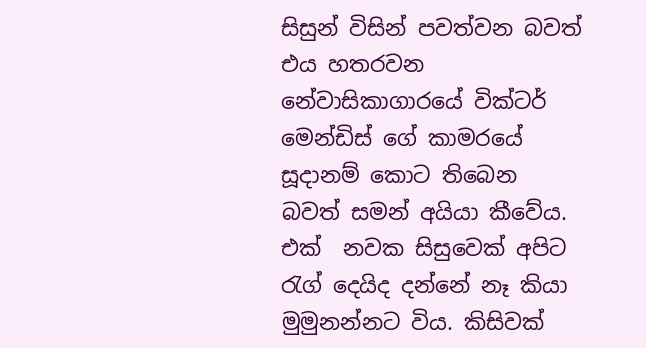සිසුන් විසින් පවත්වන බවත් එය හතරවන නේවාසිකාගාරයේ වික්ටර් මෙන්ඩිස් ගේ කාමරයේ සූදානම් කොට තිබෙන බවත් සමන් අයියා කීවේය. එක්  නවක සිසුවෙක් අපිට රැග් දෙයිද දන්නේ නෑ කියා මුමුනන්නට විය. කිසිවක්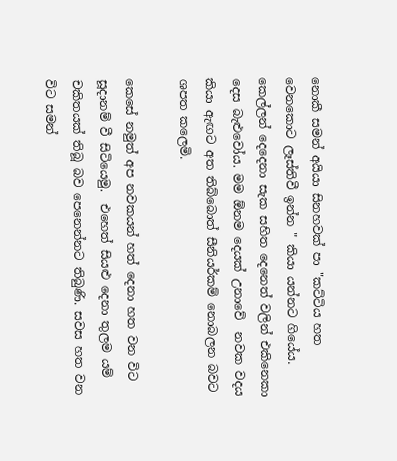නොකී සමන් අයියා සිනහවක් පා "කට්ටිය හත වෙනකොට ලෑස්තිවී ඉන්න " කියා යන්නට ගියේය.  කෙල්ලන් දෙදෙනා සැක සහිත දෙනෙත් වලින් එකිනෙකා දෙස බැළුවෝය. මම ඕනම දෙයක් උනාවේ  නවක වදය කියා ඇඟට අත තිබ්බොත් සීනියර්කම් නොබලන බවට ශපත කලෙමි.

කෙසේ නමුත් අප නවකයන් හත් දෙනා හත වන විට සූදානම් වී සිටියෙමු.  එහෙත් සියළු දෙනා තුලම යම් චකිතයක් තිබූ බව පෙනෙන්නට තිබුණි. සවස හත වන විට සමන්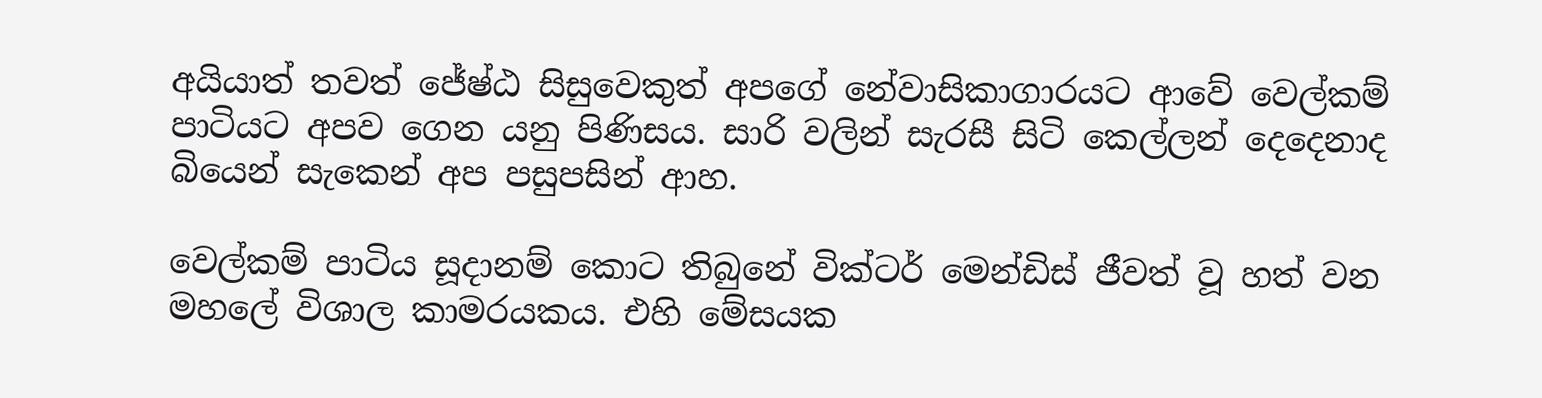අයියාත් තවත් ජේෂ්ඨ සිසුවෙකුත් අපගේ නේවාසිකාගාරයට ආවේ වෙල්කම් පාටියට අපව ගෙන යනු පිණිසය. සාරි වලින් සැරසී සිටි කෙල්ලන් දෙදෙනාද බියෙන් සැකෙන් අප පසුපසින් ආහ.

වෙල්කම් පාටිය සූදානම් කොට තිබුනේ වික්ටර් මෙන්ඩිස් ජීවත් වූ හත් වන මහලේ විශාල කාමරයකය. එහි මේසයක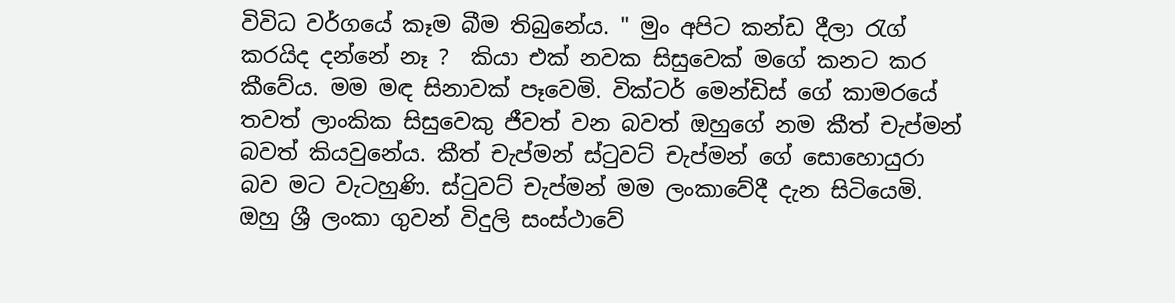විවිධ වර්ගයේ කෑම බීම තිබුනේය. " මුං අපිට කන්ඩ දීලා රැග් කරයිද දන්නේ නෑ ?  කියා එක් නවක සිසුවෙක් මගේ කනට කර කීවේය. මම මඳ සිනාවක් පෑවෙමි. වික්ටර් මෙන්ඩිස් ගේ කාමරයේ තවත් ලාංකික සිසුවෙකු ජීවත් වන බවත් ඔහුගේ නම කීත් චැප්මන් බවත් කියවුනේය. කීත් චැප්මන් ස්ටුවට් චැප්මන් ගේ සොහොයුරා බව මට වැටහුණි. ස්ටුවට් චැප්මන් මම ලංකාවේදී දැන සිටියෙමි. ඔහු ශ්‍රී ලංකා ගුවන් විදුලි සංස්ථාවේ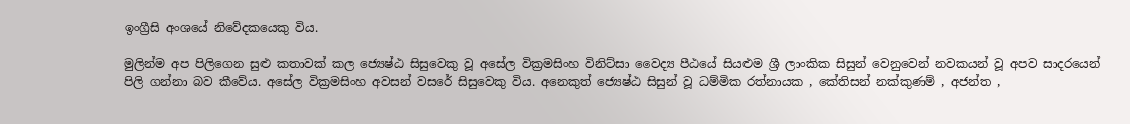ඉංග්‍රීසි අංශයේ නිවේදකයෙකු විය.

මුලින්ම අප පිලිගෙන සුළු කතාවක් කල ජ්‍යෙෂ්ඨ සිසුවෙකු වූ අසේල වික්‍රමසිංහ විනිට්සා වෛද්‍ය පීඨයේ සියළුම ශ්‍රී ලාංකික සිසුන් වෙනුවෙන් නවකයන් වූ අපව සාදරයෙන්  පිලි ගන්නා බව කීවේය. අසේල වික්‍රමසිංහ අවසන් වසරේ සිසුවෙකු විය. අනෙකුත් ජ්‍යෙෂ්ඨ සිසුන් වූ ධම්මික රත්නායක , කේතිසන් නක්කුණම් , අජන්ත ,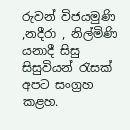රුවන් විජයමුණි ,නදීරා , නිල්මිණි යනාදී සිසු සිසුවියන් රැසක් අපට සංග්‍රහ කළහ.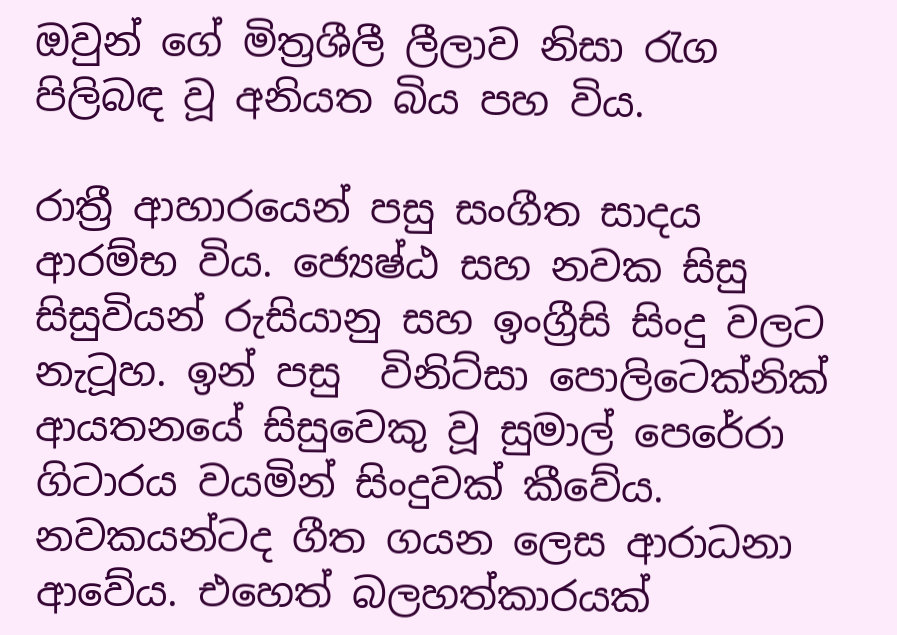ඔවුන් ගේ මිත්‍රශීලී ලීලාව නිසා රැග පිලිබඳ වූ අනියත බිය පහ විය.

රාත්‍රී ආහාරයෙන් පසු සංගීත සාදය ආරම්භ විය. ජ්‍යෙෂ්ඨ සහ නවක සිසු සිසුවියන් රුසියානු සහ ඉංග්‍රීසි සිංදු වලට නැටූහ. ඉන් පසු  විනිට්සා පොලිටෙක්නික් ආයතනයේ සිසුවෙකු වූ සුමාල් පෙරේරා ගිටාරය වයමින් සිංදුවක් කීවේය. නවකයන්ටද ගීත ගයන ලෙස ආරාධනා ආවේය. එහෙත් බලහත්කාරයක්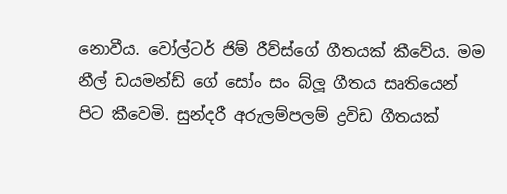නොවීය. වෝල්ටර් ජිම් රීව්ස්ගේ ගීතයක් කීවේය. මම නීල් ඩයමන්ඩ් ගේ සෝං සං බ්ලූ ගීතය සෘතියෙන් පිට කීවෙමි. සුන්දරී අරුලම්පලම් ද්‍රවිඩ ගීතයක්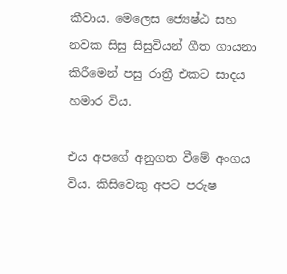කීවාය. මෙලෙස ජ්‍යෙෂ්ඨ සහ නවක සිසු සිසුවියන් ගීත ගායනා කිරීමෙන් පසු රාත්‍රී එකට සාදය හමාර විය.

එය අපගේ අනුගත වීමේ අංගය විය. කිසිවෙකු අපට පරුෂ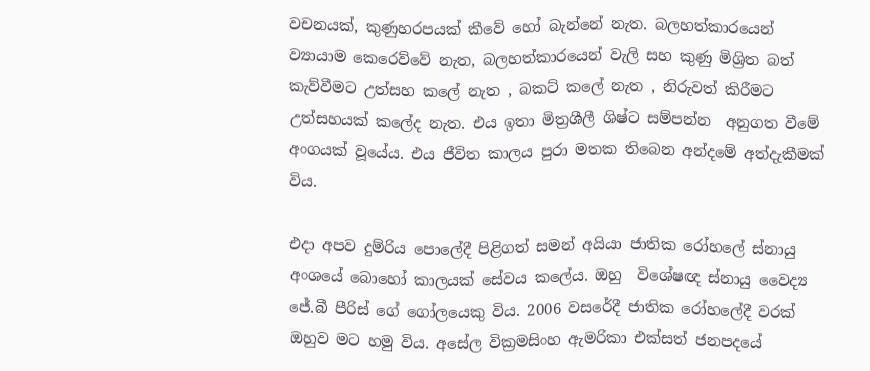වචනයක්, කුණුහරපයක් කීවේ හෝ බැන්නේ නැත. බලහත්කාරයෙන් ව්‍යායාම කෙරෙව්වේ නැත, බලහත්කාරයෙන් වැලි සහ කුණු මිශ්‍රිත බත් කැව්වීමට උත්සහ කලේ නැත , බකට් කලේ නැත , නිරුවත් කිරීමට උත්සහයක් කලේද නැත. එය ඉතා මිත්‍රශීලී ශිෂ්ට සම්පන්න  අනුගත වීමේ අංගයක් වූයේය. එය ජීවිත කාලය පුරා මතක තිබෙන අන්දමේ අත්දැකීමක් විය.

එදා අපව දුම්රිය පොලේදී පිළිගත් සමන් අයියා ජාතික රෝහලේ ස්නායු අංශයේ බොහෝ කාලයක් සේවය කලේය. ඔහු  විශේෂඥ ස්නායු වෛද්‍ය ජේ.බී පීරිස් ගේ ගෝලයෙකු විය. 2006 වසරේදී ජාතික රෝහලේදී වරක් ඔහුව මට හමු විය. අසේල වික්‍රමසිංහ ඇමරිකා එක්සත් ජනපදයේ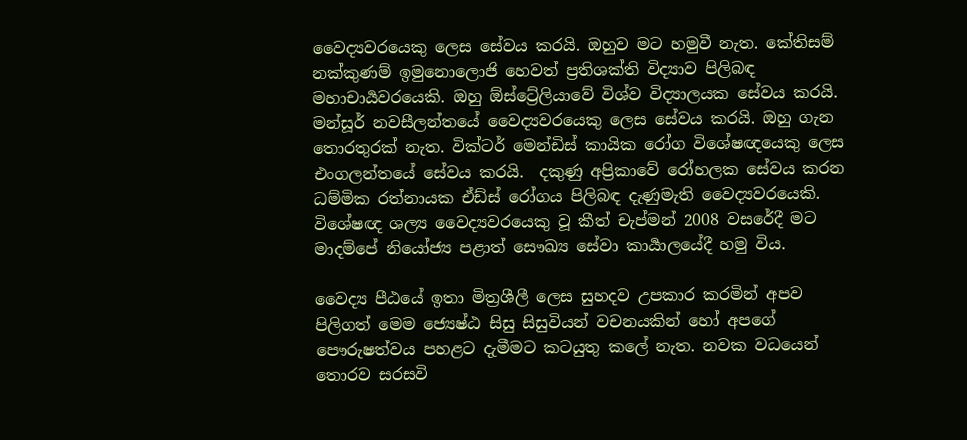වෛද්‍යවරයෙකු ලෙස සේවය කරයි. ඔහුව මට හමුවී නැත. කේතිසම් නක්කුණම් ඉමුනොලොජි හෙවත් ප්‍රතිශක්ති විද්‍යාව පිලිබඳ මහාචාර්‍යවරයෙකි. ඔහු ඕස්ට්‍රේලියාවේ විශ්ව විද්‍යාලයක සේවය කරයි. මන්සූර් නවසීලන්තයේ වෛද්‍යවරයෙකු ලෙස සේවය කරයි. ඔහු ගැන තොරතුරක් නැත. වික්ටර් මෙන්ඩිස් කායික රෝග විශේෂඥයෙකු ලෙස එංගලන්තයේ සේවය කරයි.  දකුණු අප්‍රිකාවේ රෝහලක සේවය කරන ධම්මික රත්නායක ඒඩ්ස් රෝගය පිලිබඳ දැණුමැති වෛද්‍යවරයෙකි. විශේෂඥ ශල්‍ය වෛද්‍යවරයෙකු වූ කීත් චැප්මන් 2008 වසරේදී මට මාදම්පේ නියෝජ්‍ය පළාත් සෞඛ්‍ය සේවා කාර්‍යාලයේදී හමු විය.

වෛද්‍ය පීඨයේ ඉතා මිත්‍රශීලී ලෙස සුහදව උපකාර කරමින් අපව පිලිගත් මෙම ජ්‍යෙෂ්ඨ සිසු සිසුවියන් වචනයකින් හෝ අපගේ පෞරුෂත්වය පහළට දැමීමට කටයුතු කලේ නැත. නවක වධයෙන් තොරව සරසවි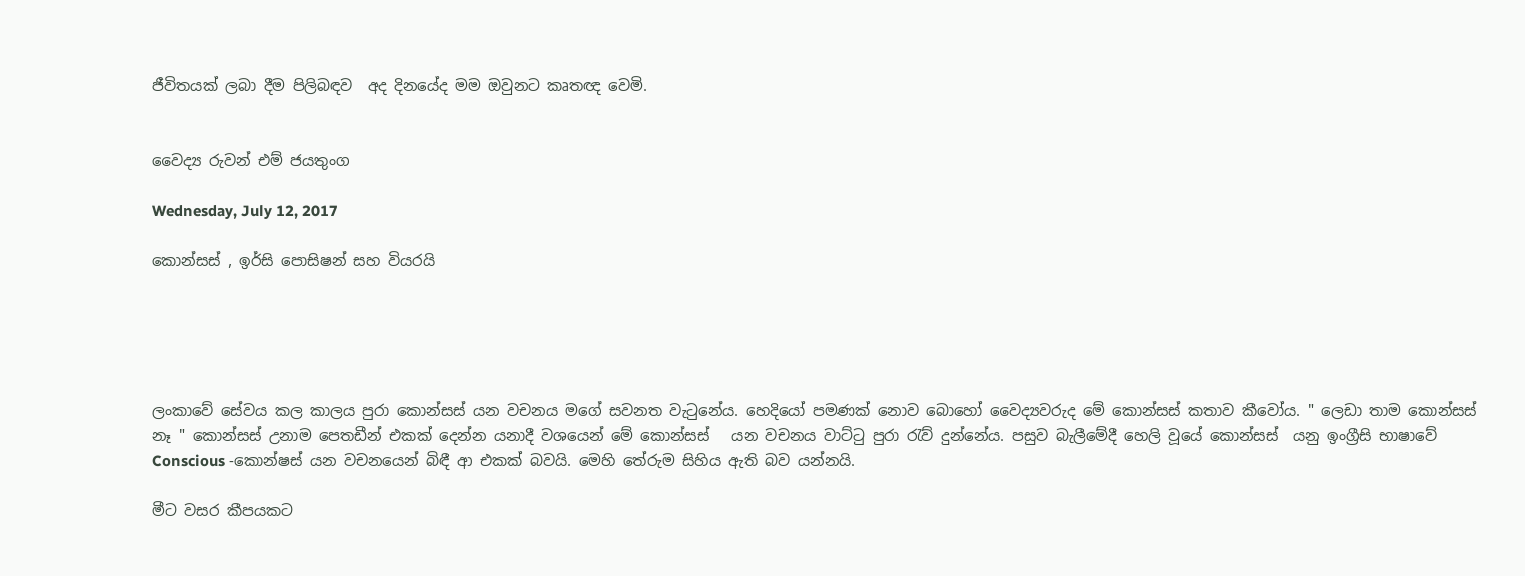ජීවිතයක් ලබා දීම පිලිබඳව  අද දිනයේද මම ඔවුනට කෘතඥ වෙමි.


වෛද්‍ය රුවන් එම් ජයතුංග

Wednesday, July 12, 2017

කොන්සස් , ඉර්සි පොසිෂන් සහ වියරයි





ලංකාවේ සේවය කල කාලය පුරා කොන්සස් යන වචනය මගේ සවනත වැටුනේය. හෙදියෝ පමණක් නොව බොහෝ වෛද්‍යවරුද මේ කොන්සස් කතාව කීවෝය. " ලෙඩා තාම කොන්සස් නෑ " කොන්සස් උනාම පෙතඩීන් එකක් දෙන්න යනාදී වශයෙන් මේ කොන්සස්   යන වචනය වාට්ටු පුරා රැව් දුන්නේය. පසුව බැලීමේදී හෙලි වූයේ කොන්සස්  යනු ඉංග්‍රීසි භාෂාවේ Conscious -කොන්‍ෂස් යන වචනයෙන් බිඳී ආ එකක් බවයි. මෙහි තේරුම සිහිය ඇති බව යන්නයි.

මීට වසර කීපයකට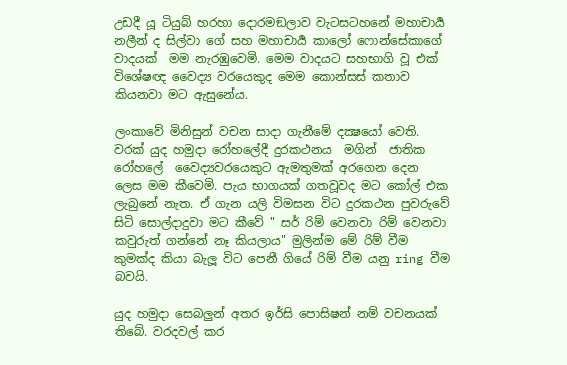උඩදී යූ ටියුබ් හරහා දොරමඞලාව වැටසටහනේ මහාචාර්‍ය නලීන් ද සිල්වා ගේ සහ මහාචාර්‍ය කාලෝ ෆොන්සේකාගේ වාදයක්  මම නැරඹුවෙමි. මෙම වාදයට සහභාගි වූ එක් විශේෂඥ වෛද්‍ය වරයෙකුද මෙම කොන්සස් කතාව කියනවා මට ඇසුනේය.

ලංකාවේ මිනිසුන් වචන සාදා ගැනීමේ දක්‍ෂයෝ වෙති. වරක් යුද හමුදා රෝහලේදී දුරකථනය  මගින්  ජාතික රෝහලේ  වෛද්‍යවරයෙකුට ඇමතුමක් අරගෙන දෙන ලෙස මම කීවෙමි. පැය භාගයක් ගතවූවද මට කෝල් එක ලැබුනේ නැත. ඒ ගැන යලි විමසන විට දුරකථන පුවරුවේ සිටි සොල්දාදුවා මට කීවේ " සර් රිම් වෙනවා රිම් වෙනවා කවුරුත් ගන්නේ නෑ කියලාය" මුලින්ම මේ රිම් වීම කුමක්ද කියා බැලූ විට පෙනී ගියේ රිම් වීම යනු ring වීම බවයි.

යුද හමුදා සෙබලුන් අතර ඉර්සි පොසිෂන් නම් වචනයක් තිබේ. වරදවල් කර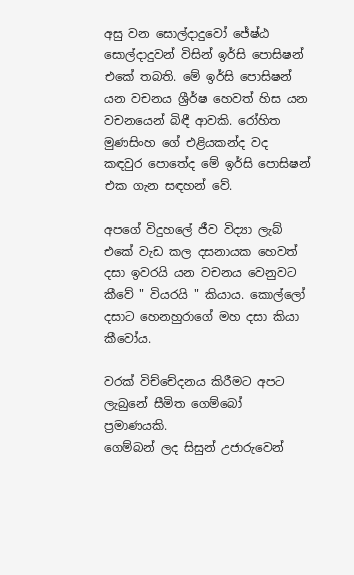අසු වන සොල්දාදුවෝ ජේෂ්ඨ සොල්දාදුවන් විසින් ඉර්සි පොසිෂන් එකේ තබති. මේ ඉර්සි පොසිෂන් යන වචනය ශ්‍රීර්ෂ හෙවත් හිස යන වචනයෙන් බිඳී ආවකි. රෝහිත මුණසිංහ ගේ එළියකන්ද වද කඳවුර පොතේද මේ ඉර්සි පොසිෂන් එක ගැන සඳහන් වේ.

අපගේ විදුහලේ ජීව විද්‍යා ලැබ් එකේ වැඩ කල දසනායක හෙවත් දසා ඉවරයි යන වචනය වෙනුවට කීවේ " වියරයි " කියාය. කොල්ලෝ දසාට හෙනහුරාගේ මහ දසා කියා කීවෝය.

වරක් විච්චේදනය කිරීමට අපට ලැබුනේ සීමිත ගෙම්බෝ ප්‍රමාණයකි.
ගෙම්බන් ලද සිසුන් උජාරුවෙන්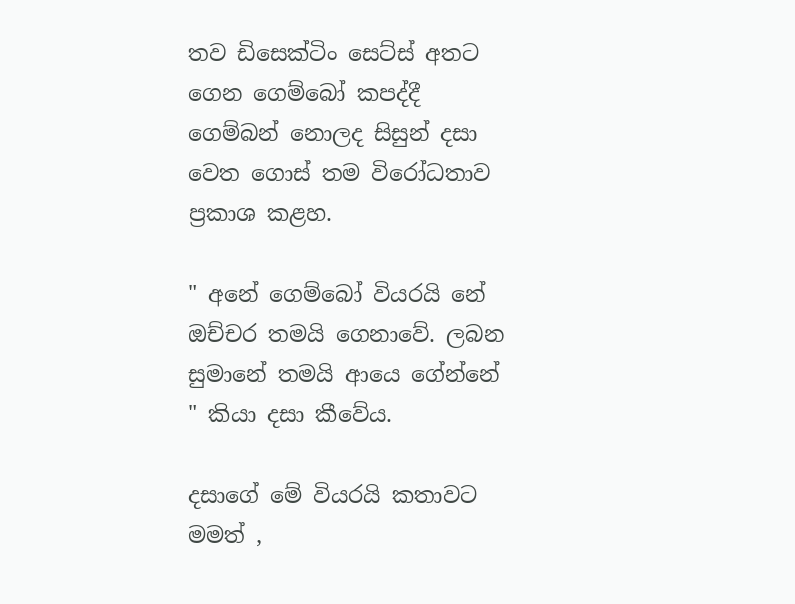තව ඩිසෙක්ටිං සෙට්ස් අතට ගෙන ගෙම්බෝ කපද්දී ගෙම්බන් නොලද සිසුන් දසා වෙත ගොස් තම විරෝධතාව ප්‍රකාශ කළහ.

" අනේ ගෙම්බෝ වියරයි නේ ඔච්චර තමයි ගෙනාවේ. ලබන සුමානේ තමයි ආයෙ ගේන්නේ " කියා දසා කීවේය.

දසාගේ මේ වියරයි කතාවට මමත් ,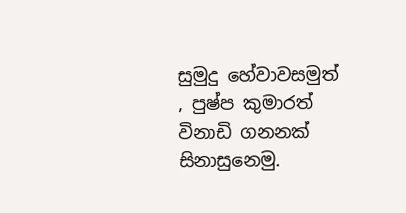සුමුදු හේවාවසමුත් , පුෂ්ප කුමාරත් විනාඩි ගනනක් සිනාසුනෙමු.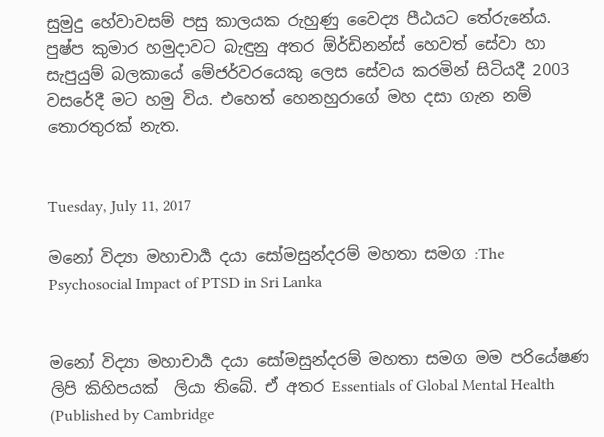සුමුදු හේවාවසම් පසු කාලයක රුහුණු වෛද්‍ය පීඨයට තේරුනේය. පුෂ්ප කුමාර හමුදාවට බැඳුනු අතර ඕර්ඩිනන්ස් හෙවත් සේවා හා සැපුයුම් බලකායේ මේජර්වරයෙකු ලෙස සේවය කරමින් සිටියදී 2003 වසරේදී මට හමු විය. එහෙත් හෙනහුරාගේ මහ දසා ගැන නම් තොරතුරක් නැත.


Tuesday, July 11, 2017

මනෝ විද්‍යා මහාචාර්‍ය දයා සෝමසුන්දරම් මහතා සමග :The Psychosocial Impact of PTSD in Sri Lanka


මනෝ විද්‍යා මහාචාර්‍ය දයා සෝමසුන්දරම් මහතා සමග මම පරියේෂණ ලිපි කිහිපයක්  ලියා තිබේ. ඒ අතර Essentials of Global Mental Health (Published by Cambridge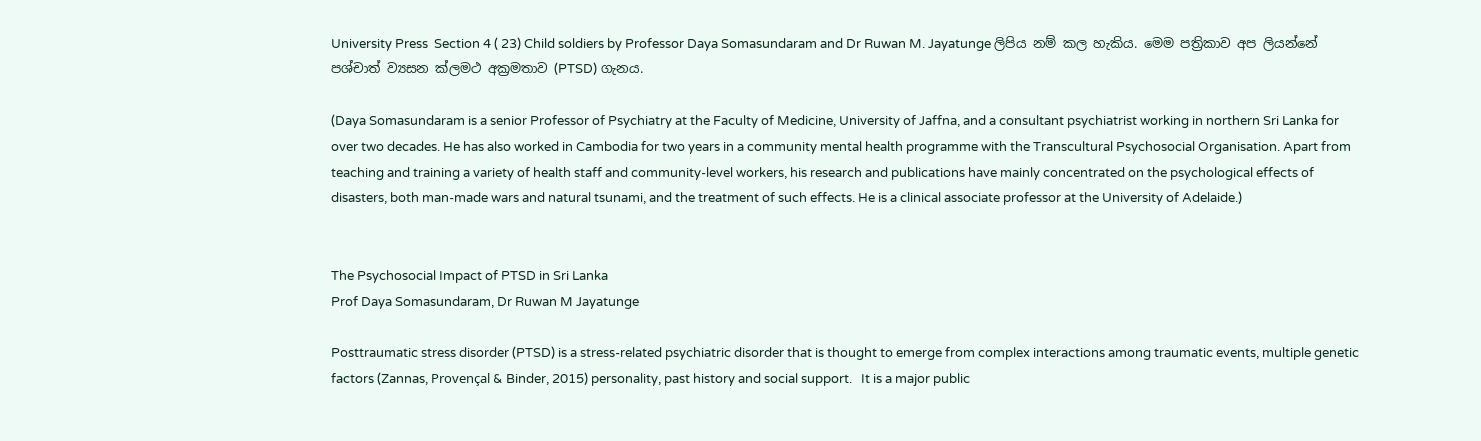University Press  Section 4 ( 23) Child soldiers by Professor Daya Somasundaram and Dr Ruwan M. Jayatunge ලිපිය නම් කල හැකිය. මෙම පත්‍රිකාව අප ලියන්නේ පශ්චාත් ව්‍යසන ක්ලමථ අක්‍රමතාව (PTSD) ගැනය.

(Daya Somasundaram is a senior Professor of Psychiatry at the Faculty of Medicine, University of Jaffna, and a consultant psychiatrist working in northern Sri Lanka for over two decades. He has also worked in Cambodia for two years in a community mental health programme with the Transcultural Psychosocial Organisation. Apart from teaching and training a variety of health staff and community-level workers, his research and publications have mainly concentrated on the psychological effects of disasters, both man-made wars and natural tsunami, and the treatment of such effects. He is a clinical associate professor at the University of Adelaide.)


The Psychosocial Impact of PTSD in Sri Lanka
Prof Daya Somasundaram, Dr Ruwan M Jayatunge

Posttraumatic stress disorder (PTSD) is a stress-related psychiatric disorder that is thought to emerge from complex interactions among traumatic events, multiple genetic factors (Zannas, Provençal & Binder, 2015) personality, past history and social support.   It is a major public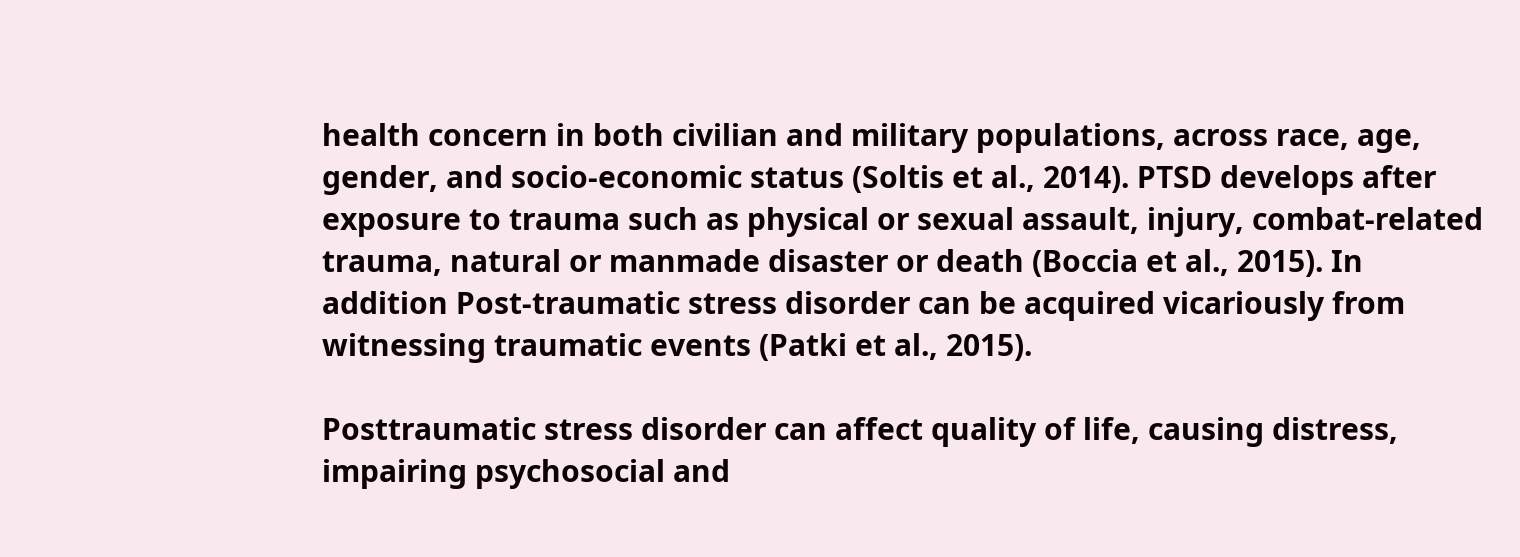health concern in both civilian and military populations, across race, age, gender, and socio-economic status (Soltis et al., 2014). PTSD develops after exposure to trauma such as physical or sexual assault, injury, combat-related trauma, natural or manmade disaster or death (Boccia et al., 2015). In addition Post-traumatic stress disorder can be acquired vicariously from witnessing traumatic events (Patki et al., 2015).

Posttraumatic stress disorder can affect quality of life, causing distress, impairing psychosocial and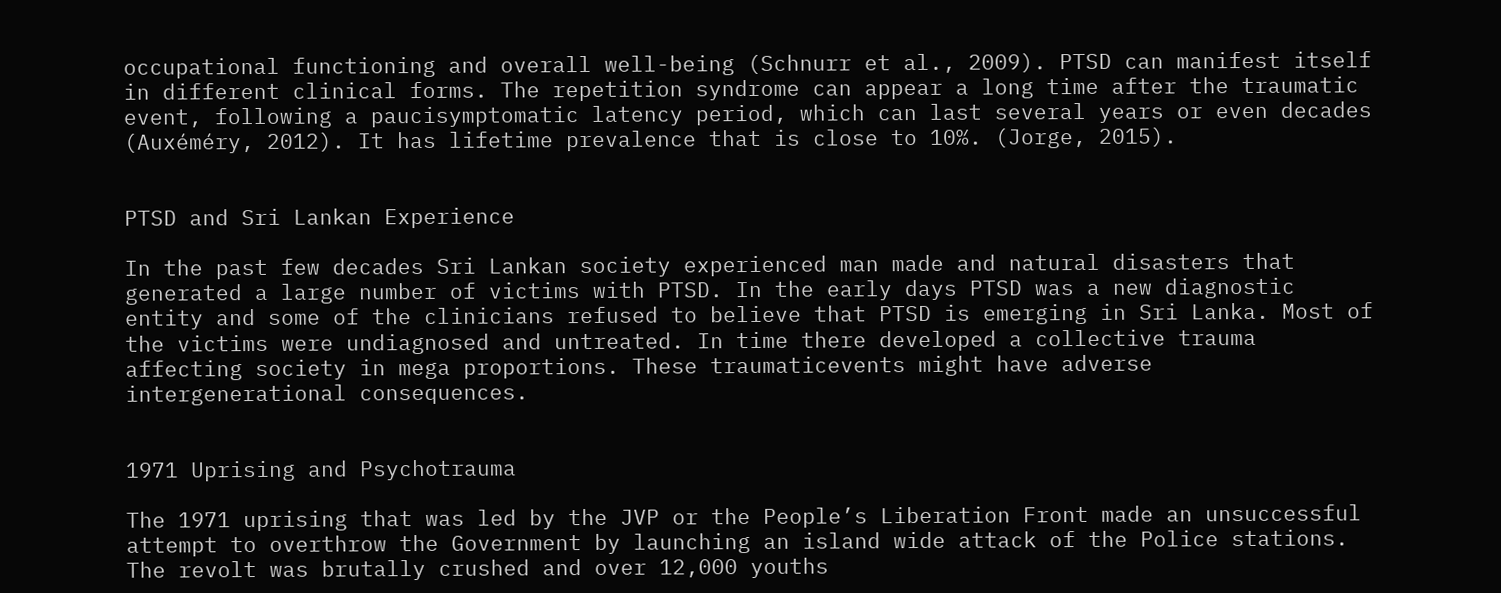occupational functioning and overall well-being (Schnurr et al., 2009). PTSD can manifest itself in different clinical forms. The repetition syndrome can appear a long time after the traumatic event, following a paucisymptomatic latency period, which can last several years or even decades (Auxéméry, 2012). It has lifetime prevalence that is close to 10%. (Jorge, 2015).


PTSD and Sri Lankan Experience

In the past few decades Sri Lankan society experienced man made and natural disasters that generated a large number of victims with PTSD. In the early days PTSD was a new diagnostic entity and some of the clinicians refused to believe that PTSD is emerging in Sri Lanka. Most of the victims were undiagnosed and untreated. In time there developed a collective trauma affecting society in mega proportions. These traumaticevents might have adverse intergenerational consequences.


1971 Uprising and Psychotrauma

The 1971 uprising that was led by the JVP or the People’s Liberation Front made an unsuccessful attempt to overthrow the Government by launching an island wide attack of the Police stations. The revolt was brutally crushed and over 12,000 youths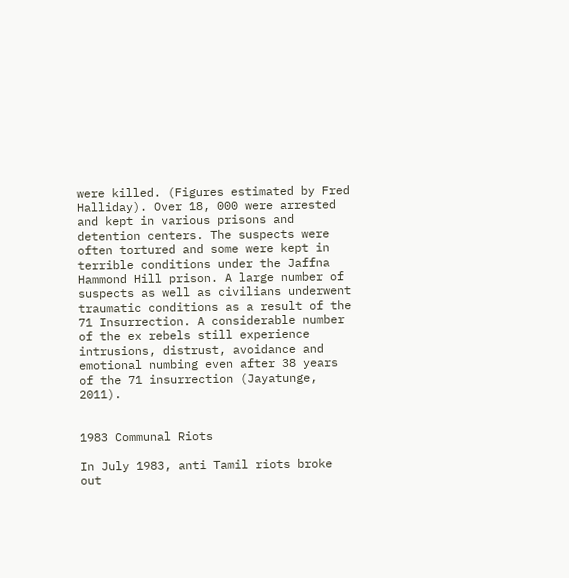were killed. (Figures estimated by Fred Halliday). Over 18, 000 were arrested and kept in various prisons and detention centers. The suspects were often tortured and some were kept in terrible conditions under the Jaffna Hammond Hill prison. A large number of suspects as well as civilians underwent traumatic conditions as a result of the 71 Insurrection. A considerable number of the ex rebels still experience intrusions, distrust, avoidance and emotional numbing even after 38 years of the 71 insurrection (Jayatunge, 2011).


1983 Communal Riots

In July 1983, anti Tamil riots broke out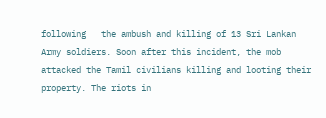following   the ambush and killing of 13 Sri Lankan Army soldiers. Soon after this incident, the mob attacked the Tamil civilians killing and looting their property. The riots in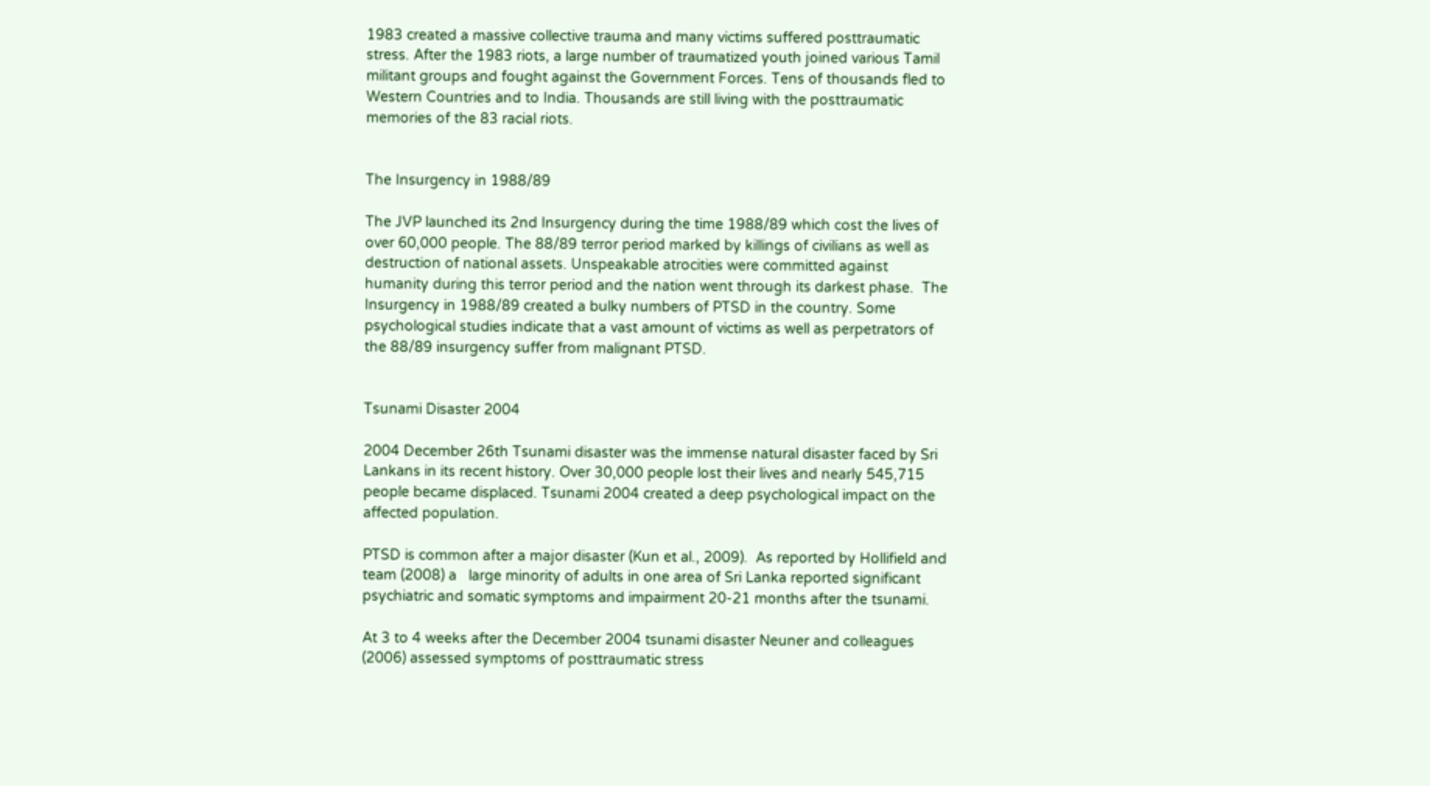1983 created a massive collective trauma and many victims suffered posttraumatic stress. After the 1983 riots, a large number of traumatized youth joined various Tamil militant groups and fought against the Government Forces. Tens of thousands fled to Western Countries and to India. Thousands are still living with the posttraumatic memories of the 83 racial riots.


The Insurgency in 1988/89

The JVP launched its 2nd Insurgency during the time 1988/89 which cost the lives of over 60,000 people. The 88/89 terror period marked by killings of civilians as well as destruction of national assets. Unspeakable atrocities were committed against humanity during this terror period and the nation went through its darkest phase.  The Insurgency in 1988/89 created a bulky numbers of PTSD in the country. Some psychological studies indicate that a vast amount of victims as well as perpetrators of the 88/89 insurgency suffer from malignant PTSD.


Tsunami Disaster 2004

2004 December 26th Tsunami disaster was the immense natural disaster faced by Sri Lankans in its recent history. Over 30,000 people lost their lives and nearly 545,715 people became displaced. Tsunami 2004 created a deep psychological impact on the affected population.

PTSD is common after a major disaster (Kun et al., 2009).  As reported by Hollifield and team (2008) a   large minority of adults in one area of Sri Lanka reported significant psychiatric and somatic symptoms and impairment 20-21 months after the tsunami.

At 3 to 4 weeks after the December 2004 tsunami disaster Neuner and colleagues  (2006) assessed symptoms of posttraumatic stress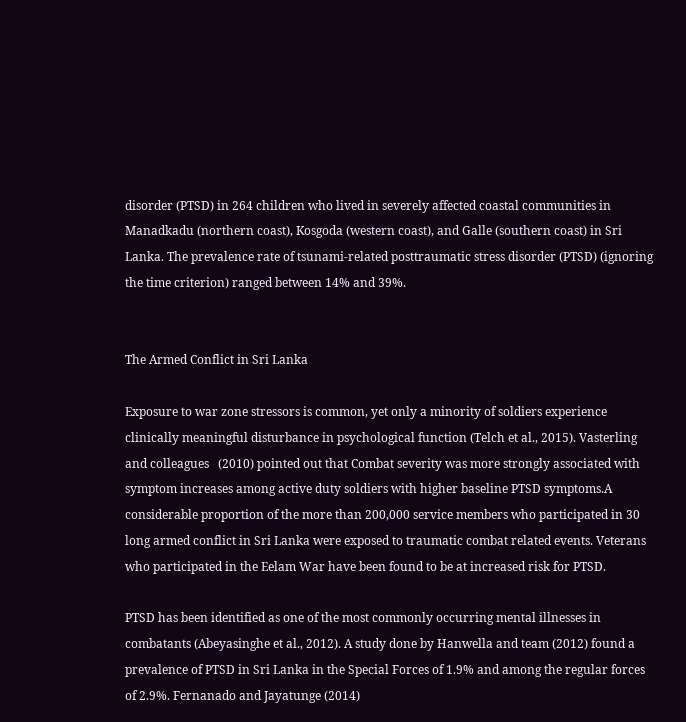disorder (PTSD) in 264 children who lived in severely affected coastal communities in Manadkadu (northern coast), Kosgoda (western coast), and Galle (southern coast) in Sri Lanka. The prevalence rate of tsunami-related posttraumatic stress disorder (PTSD) (ignoring the time criterion) ranged between 14% and 39%.


The Armed Conflict in Sri Lanka

Exposure to war zone stressors is common, yet only a minority of soldiers experience clinically meaningful disturbance in psychological function (Telch et al., 2015). Vasterling and colleagues   (2010) pointed out that Combat severity was more strongly associated with symptom increases among active duty soldiers with higher baseline PTSD symptoms.A considerable proportion of the more than 200,000 service members who participated in 30 long armed conflict in Sri Lanka were exposed to traumatic combat related events. Veterans who participated in the Eelam War have been found to be at increased risk for PTSD.

PTSD has been identified as one of the most commonly occurring mental illnesses in combatants (Abeyasinghe et al., 2012). A study done by Hanwella and team (2012) found a prevalence of PTSD in Sri Lanka in the Special Forces of 1.9% and among the regular forces of 2.9%. Fernanado and Jayatunge (2014)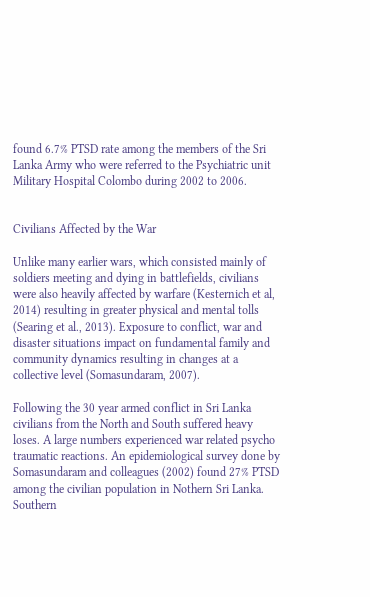found 6.7% PTSD rate among the members of the Sri Lanka Army who were referred to the Psychiatric unit Military Hospital Colombo during 2002 to 2006.


Civilians Affected by the War

Unlike many earlier wars, which consisted mainly of soldiers meeting and dying in battlefields, civilians were also heavily affected by warfare (Kesternich et al, 2014) resulting in greater physical and mental tolls (Searing et al., 2013). Exposure to conflict, war and disaster situations impact on fundamental family and community dynamics resulting in changes at a collective level (Somasundaram, 2007).

Following the 30 year armed conflict in Sri Lanka civilians from the North and South suffered heavy loses. A large numbers experienced war related psycho traumatic reactions. An epidemiological survey done by Somasundaram and colleagues (2002) found 27% PTSD among the civilian population in Nothern Sri Lanka.  Southern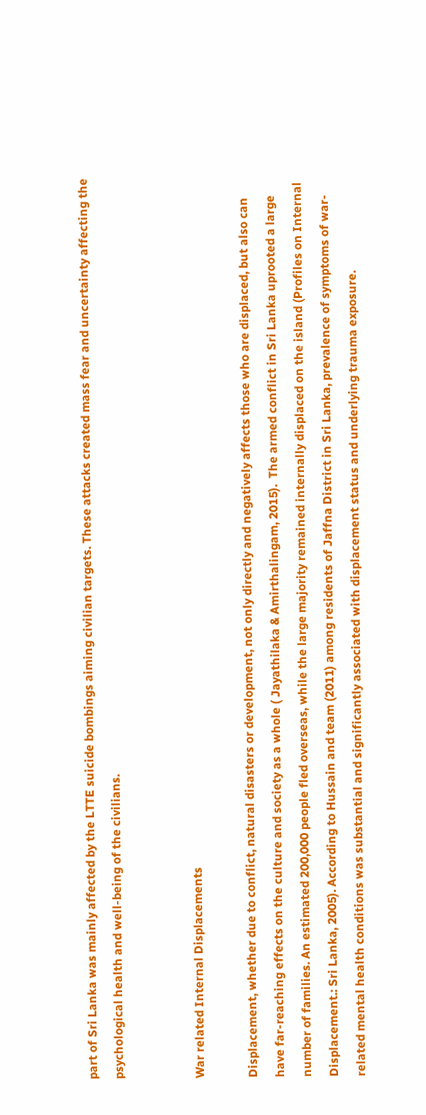part of Sri Lanka was mainly affected by the LTTE suicide bombings aiming civilian targets. These attacks created mass fear and uncertainty affecting the psychological health and well-being of the civilians.


War related Internal Displacements

Displacement, whether due to conflict, natural disasters or development, not only directly and negatively affects those who are displaced, but also can have far-reaching effects on the culture and society as a whole ( Jayathilaka & Amirthalingam, 2015).  The armed conflict in Sri Lanka uprooted a large number of families. An estimated 200,000 people fled overseas, while the large majority remained internally displaced on the island (Profiles on Internal Displacement.: Sri Lanka, 2005). According to Hussain and team (2011) among residents of Jaffna District in Sri Lanka, prevalence of symptoms of war-related mental health conditions was substantial and significantly associated with displacement status and underlying trauma exposure.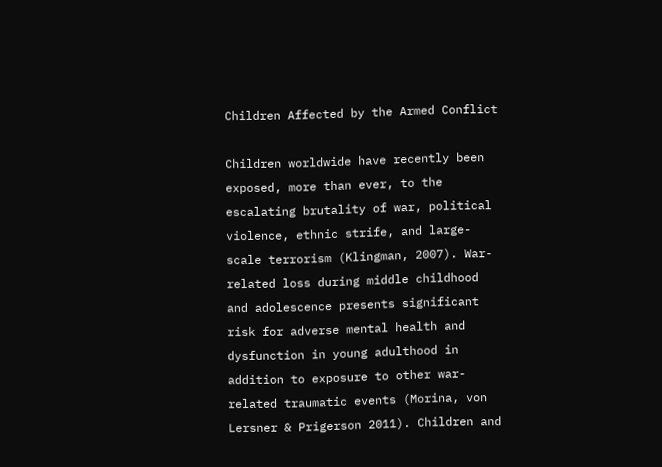Children Affected by the Armed Conflict

Children worldwide have recently been exposed, more than ever, to the escalating brutality of war, political violence, ethnic strife, and large-scale terrorism (Klingman, 2007). War-related loss during middle childhood and adolescence presents significant risk for adverse mental health and dysfunction in young adulthood in addition to exposure to other war-related traumatic events (Morina, von Lersner & Prigerson 2011). Children and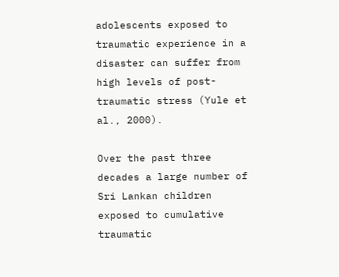adolescents exposed to traumatic experience in a disaster can suffer from high levels of post-traumatic stress (Yule et al., 2000).

Over the past three decades a large number of Sri Lankan children exposed to cumulative traumatic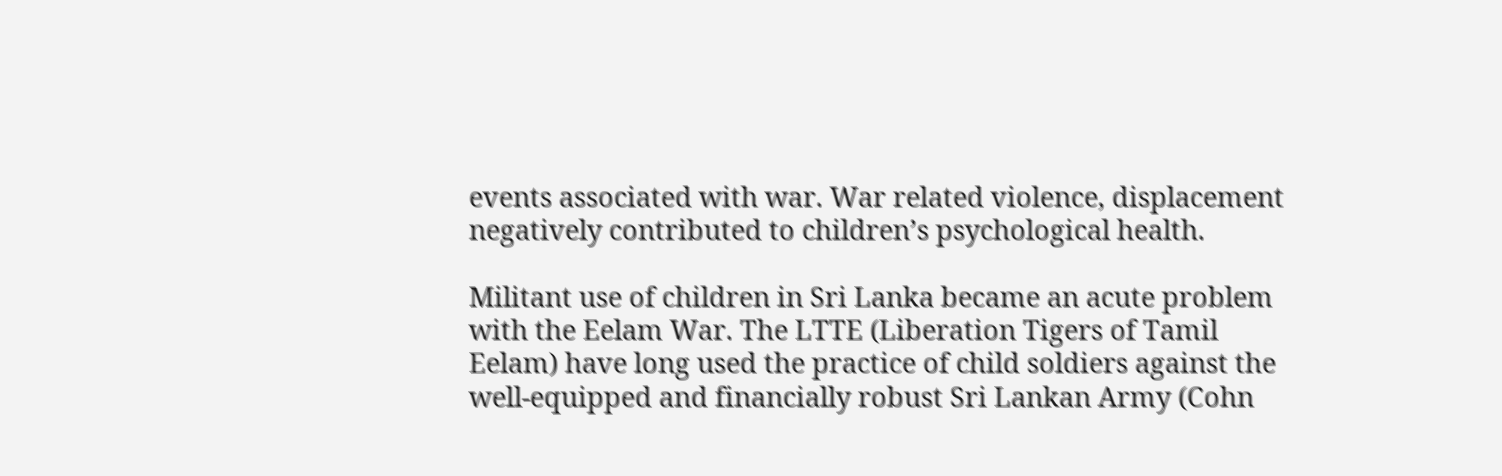events associated with war. War related violence, displacement negatively contributed to children’s psychological health.

Militant use of children in Sri Lanka became an acute problem with the Eelam War. The LTTE (Liberation Tigers of Tamil Eelam) have long used the practice of child soldiers against the well-equipped and financially robust Sri Lankan Army (Cohn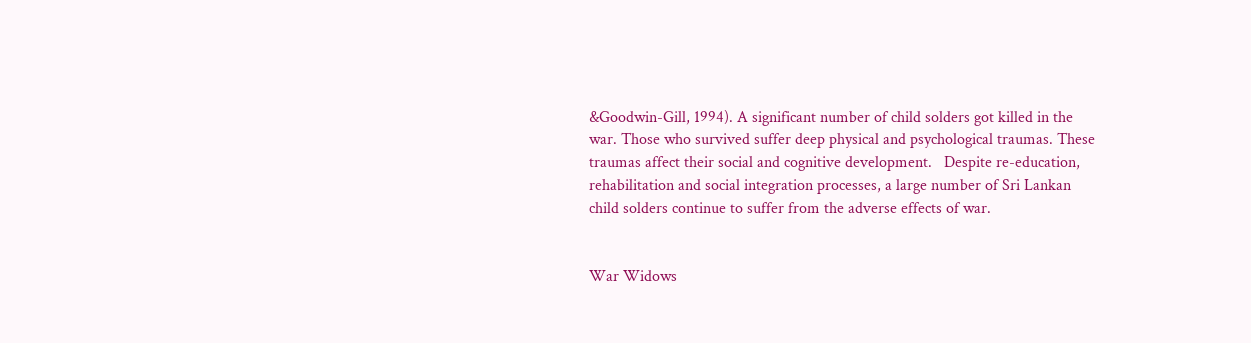&Goodwin-Gill, 1994). A significant number of child solders got killed in the war. Those who survived suffer deep physical and psychological traumas. These traumas affect their social and cognitive development.   Despite re-education, rehabilitation and social integration processes, a large number of Sri Lankan child solders continue to suffer from the adverse effects of war.


War Widows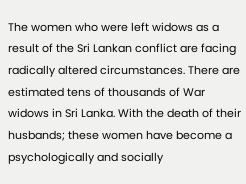The women who were left widows as a result of the Sri Lankan conflict are facing radically altered circumstances. There are estimated tens of thousands of War widows in Sri Lanka. With the death of their husbands; these women have become a psychologically and socially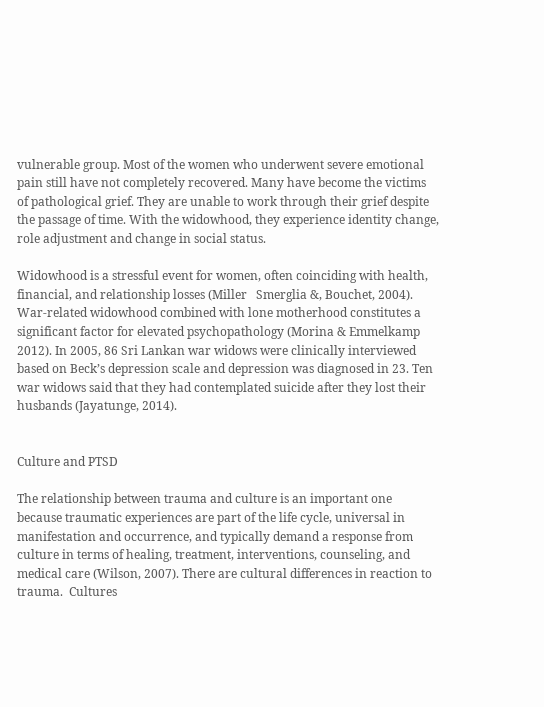vulnerable group. Most of the women who underwent severe emotional pain still have not completely recovered. Many have become the victims of pathological grief. They are unable to work through their grief despite the passage of time. With the widowhood, they experience identity change, role adjustment and change in social status.

Widowhood is a stressful event for women, often coinciding with health, financial, and relationship losses (Miller   Smerglia &, Bouchet, 2004). War-related widowhood combined with lone motherhood constitutes a significant factor for elevated psychopathology (Morina & Emmelkamp 2012). In 2005, 86 Sri Lankan war widows were clinically interviewed based on Beck’s depression scale and depression was diagnosed in 23. Ten war widows said that they had contemplated suicide after they lost their husbands (Jayatunge, 2014).


Culture and PTSD

The relationship between trauma and culture is an important one because traumatic experiences are part of the life cycle, universal in manifestation and occurrence, and typically demand a response from culture in terms of healing, treatment, interventions, counseling, and medical care (Wilson, 2007). There are cultural differences in reaction to trauma.  Cultures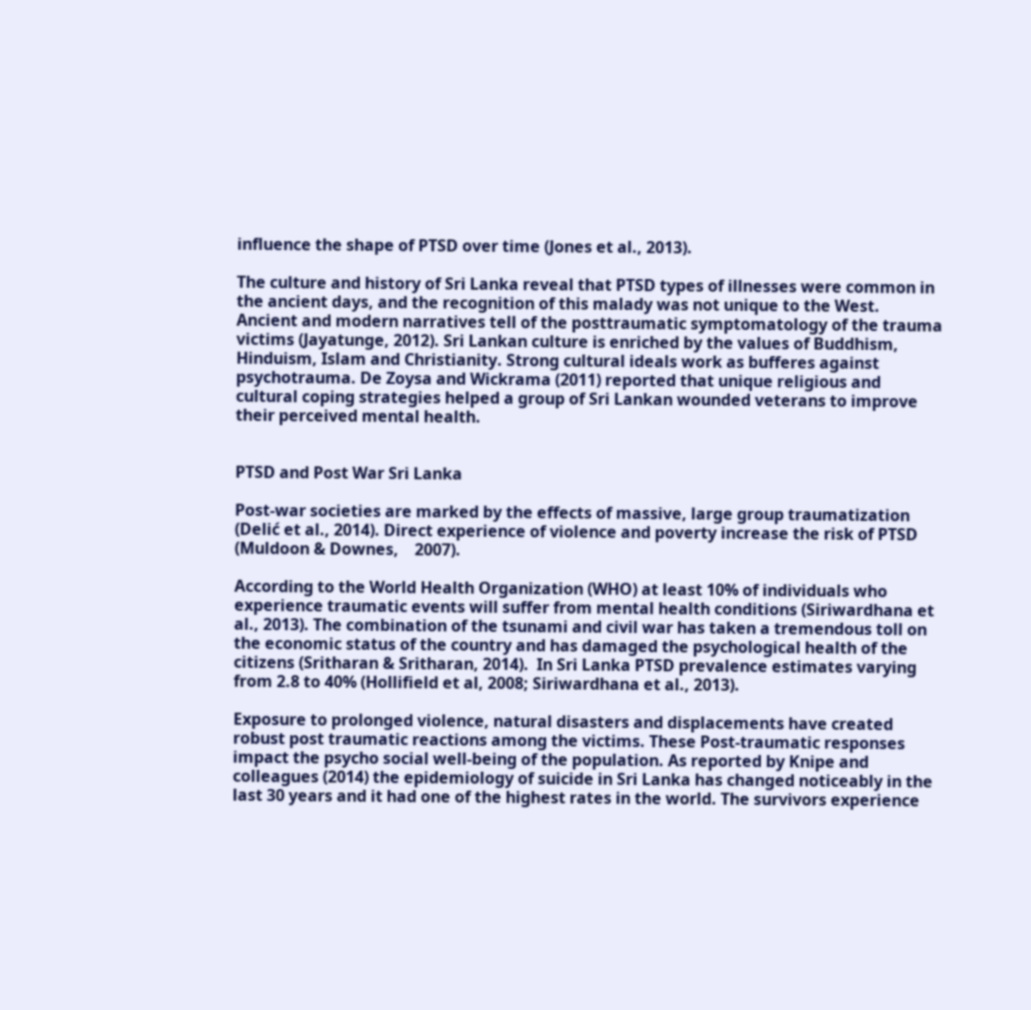influence the shape of PTSD over time (Jones et al., 2013).

The culture and history of Sri Lanka reveal that PTSD types of illnesses were common in the ancient days, and the recognition of this malady was not unique to the West.  Ancient and modern narratives tell of the posttraumatic symptomatology of the trauma victims (Jayatunge, 2012). Sri Lankan culture is enriched by the values of Buddhism, Hinduism, Islam and Christianity. Strong cultural ideals work as bufferes against psychotrauma. De Zoysa and Wickrama (2011) reported that unique religious and cultural coping strategies helped a group of Sri Lankan wounded veterans to improve their perceived mental health.


PTSD and Post War Sri Lanka

Post-war societies are marked by the effects of massive, large group traumatization (Delić et al., 2014). Direct experience of violence and poverty increase the risk of PTSD (Muldoon & Downes,    2007).

According to the World Health Organization (WHO) at least 10% of individuals who experience traumatic events will suffer from mental health conditions (Siriwardhana et al., 2013). The combination of the tsunami and civil war has taken a tremendous toll on the economic status of the country and has damaged the psychological health of the citizens (Sritharan & Sritharan, 2014).  In Sri Lanka PTSD prevalence estimates varying from 2.8 to 40% (Hollifield et al, 2008; Siriwardhana et al., 2013).

Exposure to prolonged violence, natural disasters and displacements have created robust post traumatic reactions among the victims. These Post-traumatic responses impact the psycho social well-being of the population. As reported by Knipe and colleagues (2014) the epidemiology of suicide in Sri Lanka has changed noticeably in the last 30 years and it had one of the highest rates in the world. The survivors experience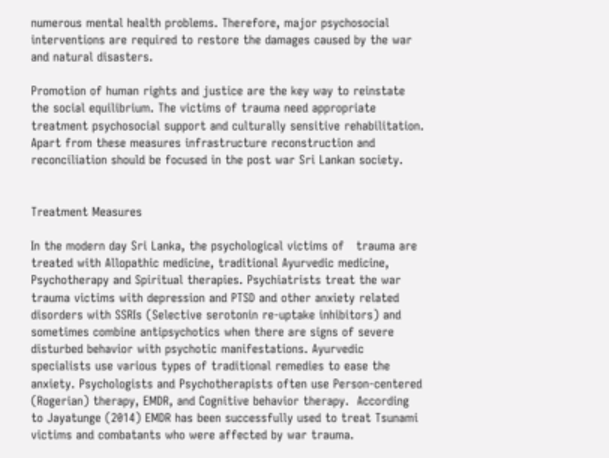numerous mental health problems. Therefore, major psychosocial interventions are required to restore the damages caused by the war and natural disasters.

Promotion of human rights and justice are the key way to reinstate the social equilibrium. The victims of trauma need appropriate treatment psychosocial support and culturally sensitive rehabilitation. Apart from these measures infrastructure reconstruction and reconciliation should be focused in the post war Sri Lankan society.


Treatment Measures

In the modern day Sri Lanka, the psychological victims of   trauma are treated with Allopathic medicine, traditional Ayurvedic medicine, Psychotherapy and Spiritual therapies. Psychiatrists treat the war trauma victims with depression and PTSD and other anxiety related disorders with SSRIs (Selective serotonin re-uptake inhibitors) and sometimes combine antipsychotics when there are signs of severe disturbed behavior with psychotic manifestations. Ayurvedic specialists use various types of traditional remedies to ease the anxiety. Psychologists and Psychotherapists often use Person-centered (Rogerian) therapy, EMDR, and Cognitive behavior therapy.  According to Jayatunge (2014) EMDR has been successfully used to treat Tsunami victims and combatants who were affected by war trauma.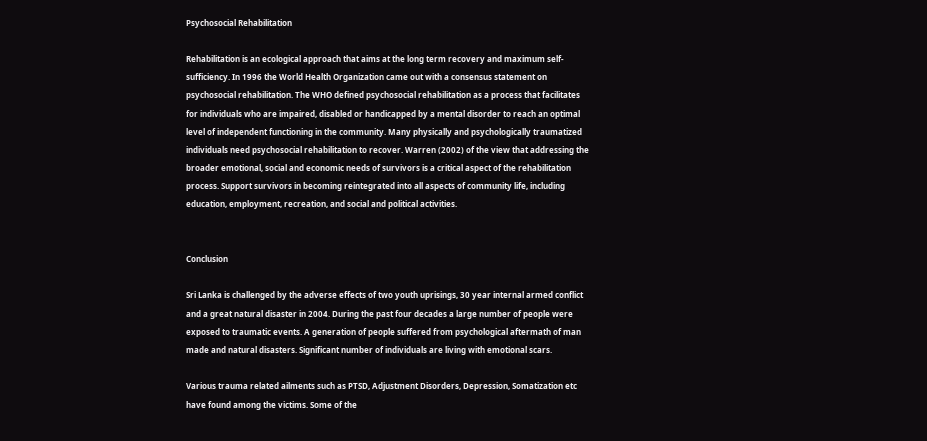Psychosocial Rehabilitation

Rehabilitation is an ecological approach that aims at the long term recovery and maximum self-sufficiency. In 1996 the World Health Organization came out with a consensus statement on psychosocial rehabilitation. The WHO defined psychosocial rehabilitation as a process that facilitates for individuals who are impaired, disabled or handicapped by a mental disorder to reach an optimal level of independent functioning in the community. Many physically and psychologically traumatized individuals need psychosocial rehabilitation to recover. Warren (2002) of the view that addressing the broader emotional, social and economic needs of survivors is a critical aspect of the rehabilitation process. Support survivors in becoming reintegrated into all aspects of community life, including education, employment, recreation, and social and political activities.


Conclusion

Sri Lanka is challenged by the adverse effects of two youth uprisings, 30 year internal armed conflict and a great natural disaster in 2004. During the past four decades a large number of people were exposed to traumatic events. A generation of people suffered from psychological aftermath of man made and natural disasters. Significant number of individuals are living with emotional scars.

Various trauma related ailments such as PTSD, Adjustment Disorders, Depression, Somatization etc have found among the victims. Some of the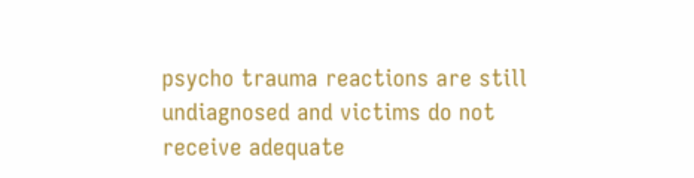psycho trauma reactions are still undiagnosed and victims do not receive adequate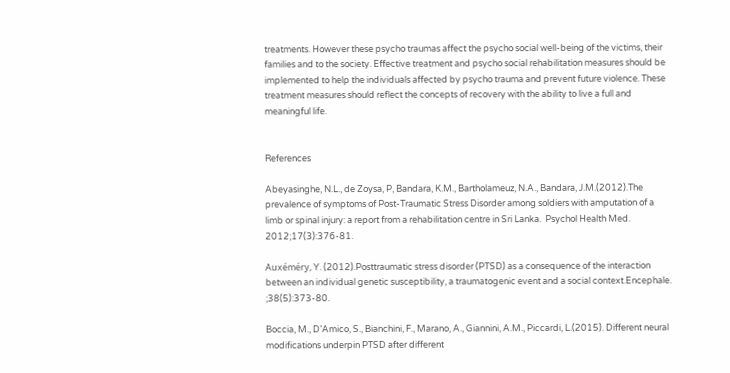treatments. However these psycho traumas affect the psycho social well-being of the victims, their families and to the society. Effective treatment and psycho social rehabilitation measures should be implemented to help the individuals affected by psycho trauma and prevent future violence. These treatment measures should reflect the concepts of recovery with the ability to live a full and meaningful life.


References

Abeyasinghe, N.L., de Zoysa, P, Bandara, K.M., Bartholameuz, N.A., Bandara, J.M.(2012).The prevalence of symptoms of Post-Traumatic Stress Disorder among soldiers with amputation of a limb or spinal injury: a report from a rehabilitation centre in Sri Lanka.  Psychol Health Med. 2012;17(3):376-81.

Auxéméry, Y. (2012).Posttraumatic stress disorder (PTSD) as a consequence of the interaction between an individual genetic susceptibility, a traumatogenic event and a social context.Encephale. ;38(5):373-80.

Boccia, M., D’Amico, S., Bianchini, F., Marano, A., Giannini, A.M., Piccardi, L.(2015). Different neural modifications underpin PTSD after different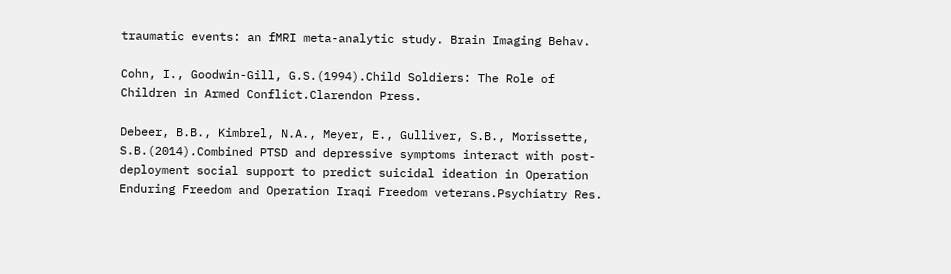traumatic events: an fMRI meta-analytic study. Brain Imaging Behav.

Cohn, I., Goodwin-Gill, G.S.(1994).Child Soldiers: The Role of Children in Armed Conflict.Clarendon Press.

Debeer, B.B., Kimbrel, N.A., Meyer, E., Gulliver, S.B., Morissette, S.B.(2014).Combined PTSD and depressive symptoms interact with post-deployment social support to predict suicidal ideation in Operation Enduring Freedom and Operation Iraqi Freedom veterans.Psychiatry Res.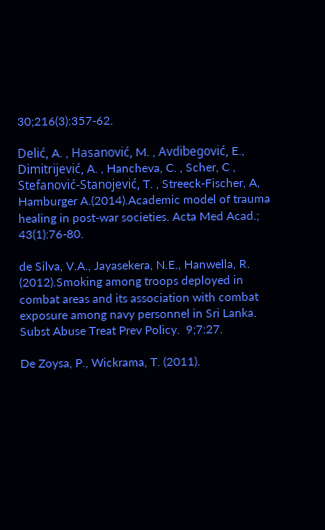30;216(3):357-62.

Delić, A. , Hasanović, M. , Avdibegović, E., Dimitrijević, A. , Hancheva, C. , Scher, C , Stefanović-Stanojević, T. , Streeck-Fischer, A, Hamburger A.(2014).Academic model of trauma healing in post-war societies. Acta Med Acad.; 43(1):76-80.

de Silva, V.A., Jayasekera, N.E., Hanwella, R. (2012).Smoking among troops deployed in combat areas and its association with combat exposure among navy personnel in Sri Lanka. Subst Abuse Treat Prev Policy.  9;7:27.

De Zoysa, P., Wickrama, T. (2011).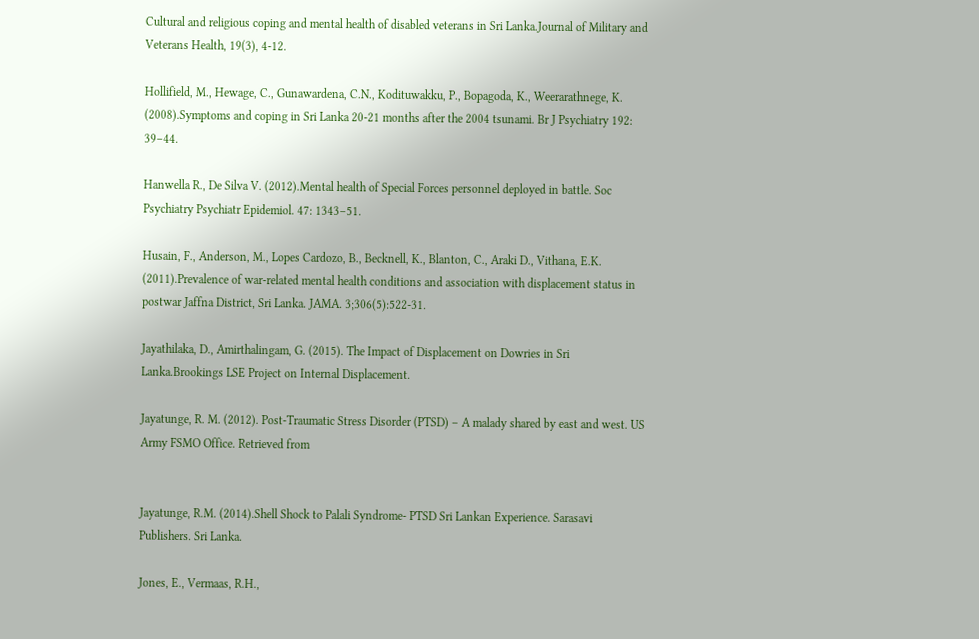Cultural and religious coping and mental health of disabled veterans in Sri Lanka.Journal of Military and Veterans Health, 19(3), 4-12.

Hollifield, M., Hewage, C., Gunawardena, C.N., Kodituwakku, P., Bopagoda, K., Weerarathnege, K. (2008).Symptoms and coping in Sri Lanka 20-21 months after the 2004 tsunami. Br J Psychiatry 192: 39–44.

Hanwella R., De Silva V. (2012).Mental health of Special Forces personnel deployed in battle. Soc Psychiatry Psychiatr Epidemiol. 47: 1343–51.

Husain, F., Anderson, M., Lopes Cardozo, B., Becknell, K., Blanton, C., Araki D., Vithana, E.K. (2011).Prevalence of war-related mental health conditions and association with displacement status in postwar Jaffna District, Sri Lanka. JAMA. 3;306(5):522-31.

Jayathilaka, D., Amirthalingam, G. (2015). The Impact of Displacement on Dowries in Sri Lanka.Brookings LSE Project on Internal Displacement.

Jayatunge, R. M. (2012). Post-Traumatic Stress Disorder (PTSD) – A malady shared by east and west. US Army FSMO Office. Retrieved from


Jayatunge, R.M. (2014).Shell Shock to Palali Syndrome- PTSD Sri Lankan Experience. Sarasavi Publishers. Sri Lanka.

Jones, E., Vermaas, R.H.,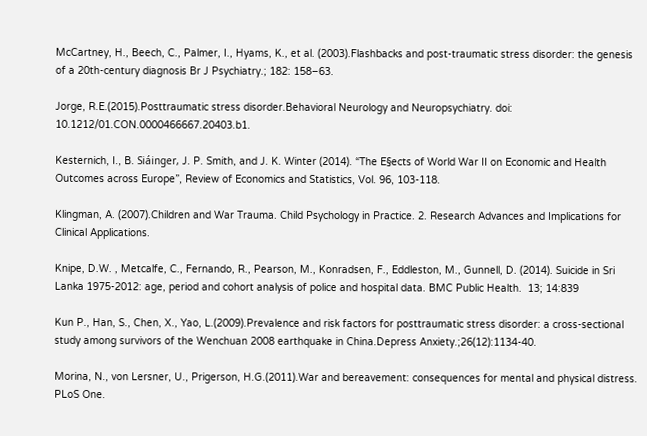McCartney, H., Beech, C., Palmer, I., Hyams, K., et al. (2003).Flashbacks and post-traumatic stress disorder: the genesis of a 20th-century diagnosis Br J Psychiatry.; 182: 158–63.

Jorge, R.E.(2015).Posttraumatic stress disorder.Behavioral Neurology and Neuropsychiatry. doi: 10.1212/01.CON.0000466667.20403.b1.

Kesternich, I., B. Siáinger, J. P. Smith, and J. K. Winter (2014). “The E§ects of World War II on Economic and Health Outcomes across Europe”, Review of Economics and Statistics, Vol. 96, 103-118.

Klingman, A. (2007).Children and War Trauma. Child Psychology in Practice. 2. Research Advances and Implications for Clinical Applications.

Knipe, D.W. , Metcalfe, C., Fernando, R., Pearson, M., Konradsen, F., Eddleston, M., Gunnell, D. (2014). Suicide in Sri Lanka 1975-2012: age, period and cohort analysis of police and hospital data. BMC Public Health.  13; 14:839

Kun P., Han, S., Chen, X., Yao, L.(2009).Prevalence and risk factors for posttraumatic stress disorder: a cross-sectional study among survivors of the Wenchuan 2008 earthquake in China.Depress Anxiety.;26(12):1134-40.

Morina, N., von Lersner, U., Prigerson, H.G.(2011).War and bereavement: consequences for mental and physical distress. PLoS One.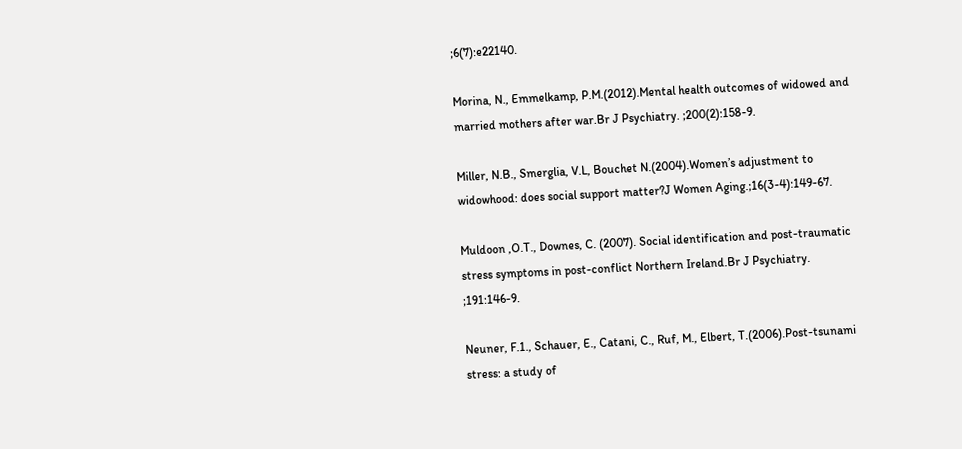;6(7):e22140.

Morina, N., Emmelkamp, P.M.(2012).Mental health outcomes of widowed and married mothers after war.Br J Psychiatry. ;200(2):158-9.

Miller, N.B., Smerglia, V.L, Bouchet N.(2004).Women’s adjustment to widowhood: does social support matter?J Women Aging.;16(3-4):149-67.

Muldoon ,O.T., Downes, C. (2007). Social identification and post-traumatic stress symptoms in post-conflict Northern Ireland.Br J Psychiatry.  ;191:146-9.

Neuner, F.1., Schauer, E., Catani, C., Ruf, M., Elbert, T.(2006).Post-tsunami stress: a study of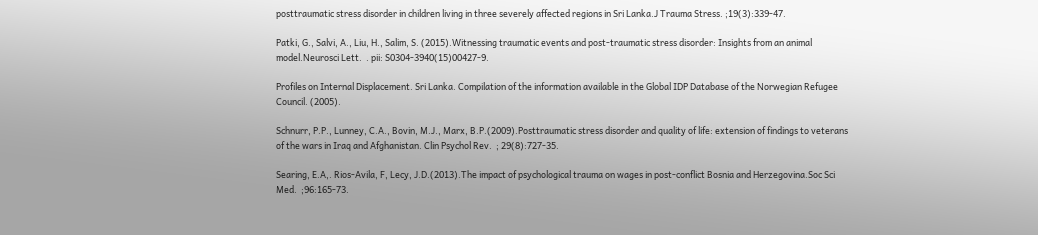posttraumatic stress disorder in children living in three severely affected regions in Sri Lanka.J Trauma Stress. ;19(3):339-47.

Patki, G., Salvi, A., Liu, H., Salim, S. (2015).Witnessing traumatic events and post-traumatic stress disorder: Insights from an animal model.Neurosci Lett.  . pii: S0304-3940(15)00427-9.

Profiles on Internal Displacement. Sri Lanka. Compilation of the information available in the Global IDP Database of the Norwegian Refugee Council. (2005).

Schnurr, P.P., Lunney, C.A., Bovin, M.J., Marx, B.P.(2009).Posttraumatic stress disorder and quality of life: extension of findings to veterans of the wars in Iraq and Afghanistan. Clin Psychol Rev.  ; 29(8):727-35.

Searing, E.A,. Rios-Avila, F, Lecy, J.D.(2013).The impact of psychological trauma on wages in post-conflict Bosnia and Herzegovina.Soc Sci Med.  ;96:165-73.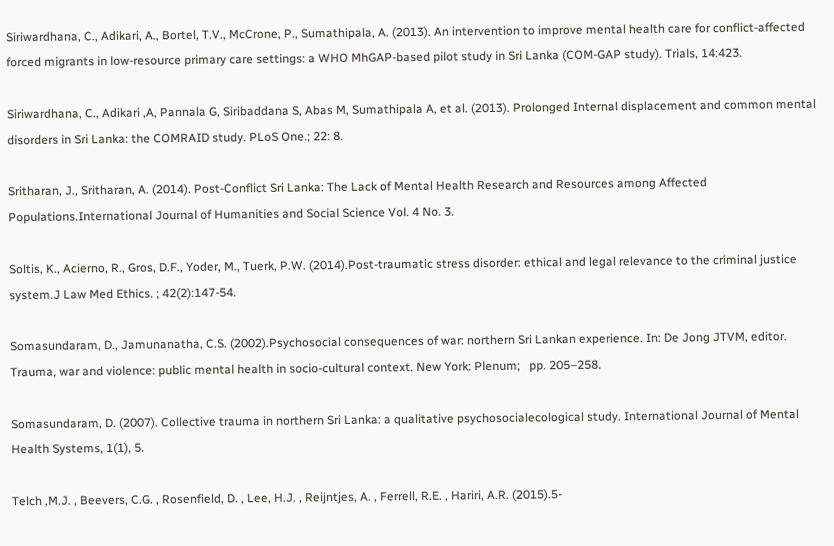Siriwardhana, C., Adikari, A., Bortel, T.V., McCrone, P., Sumathipala, A. (2013). An intervention to improve mental health care for conflict-affected forced migrants in low-resource primary care settings: a WHO MhGAP-based pilot study in Sri Lanka (COM-GAP study). Trials, 14:423.

Siriwardhana, C., Adikari ,A, Pannala G, Siribaddana S, Abas M, Sumathipala A, et al. (2013). Prolonged Internal displacement and common mental disorders in Sri Lanka: the COMRAID study. PLoS One.; 22: 8.

Sritharan, J., Sritharan, A. (2014). Post-Conflict Sri Lanka: The Lack of Mental Health Research and Resources among Affected Populations.International Journal of Humanities and Social Science Vol. 4 No. 3.

Soltis, K., Acierno, R., Gros, D.F., Yoder, M., Tuerk, P.W. (2014).Post-traumatic stress disorder: ethical and legal relevance to the criminal justice system.J Law Med Ethics. ; 42(2):147-54.

Somasundaram, D., Jamunanatha, C.S. (2002).Psychosocial consequences of war: northern Sri Lankan experience. In: De Jong JTVM, editor.  Trauma, war and violence: public mental health in socio-cultural context. New York: Plenum;   pp. 205–258.

Somasundaram, D. (2007). Collective trauma in northern Sri Lanka: a qualitative psychosocialecological study. International Journal of Mental Health Systems, 1(1), 5.

Telch ,M.J. , Beevers, C.G. , Rosenfield, D. , Lee, H.J. , Reijntjes, A. , Ferrell, R.E. , Hariri, A.R. (2015).5-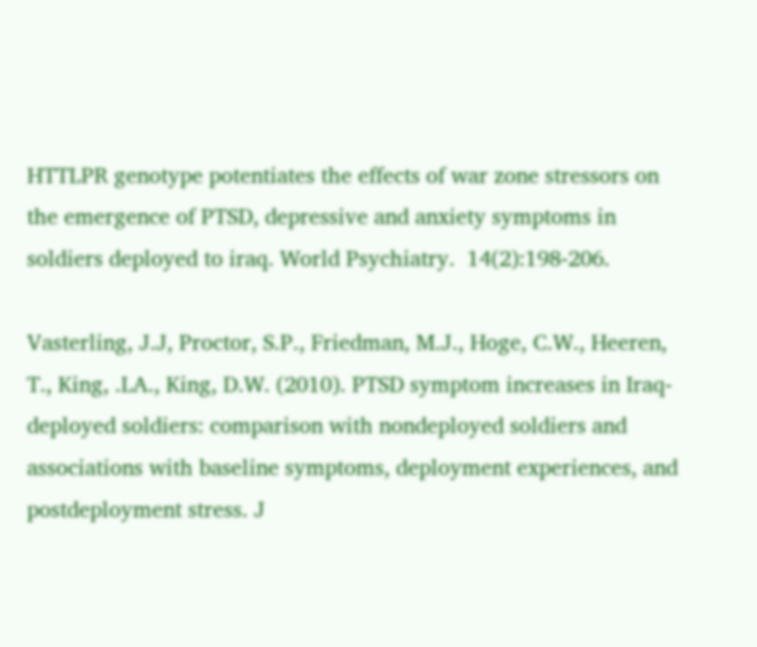HTTLPR genotype potentiates the effects of war zone stressors on the emergence of PTSD, depressive and anxiety symptoms in soldiers deployed to iraq. World Psychiatry.  14(2):198-206.

Vasterling, J.J, Proctor, S.P., Friedman, M.J., Hoge, C.W., Heeren, T., King, .LA., King, D.W. (2010). PTSD symptom increases in Iraq-deployed soldiers: comparison with nondeployed soldiers and associations with baseline symptoms, deployment experiences, and postdeployment stress. J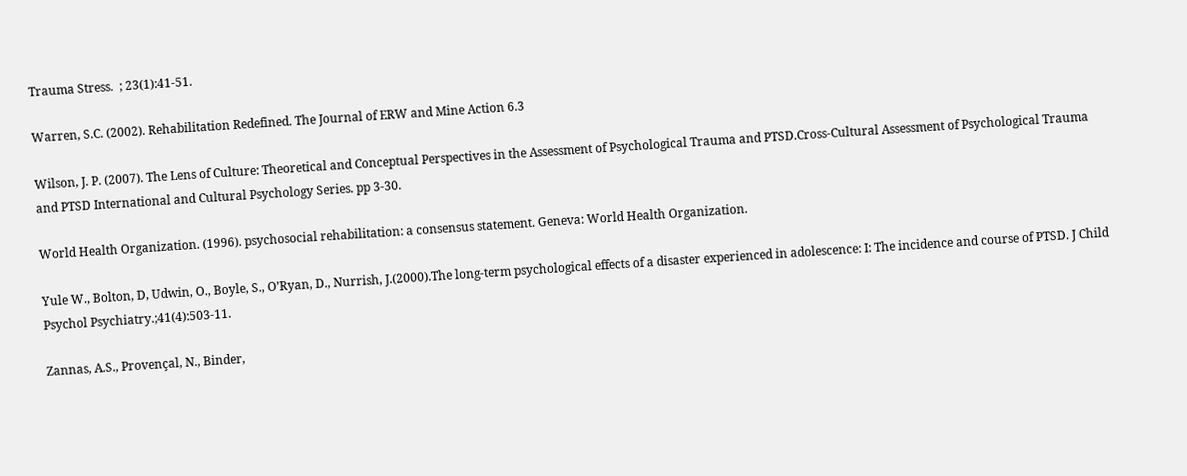Trauma Stress.  ; 23(1):41-51.

Warren, S.C. (2002). Rehabilitation Redefined. The Journal of ERW and Mine Action 6.3

Wilson, J. P. (2007). The Lens of Culture: Theoretical and Conceptual Perspectives in the Assessment of Psychological Trauma and PTSD.Cross-Cultural Assessment of Psychological Trauma and PTSD International and Cultural Psychology Series. pp 3-30.

World Health Organization. (1996). psychosocial rehabilitation: a consensus statement. Geneva: World Health Organization.

Yule W., Bolton, D, Udwin, O., Boyle, S., O’Ryan, D., Nurrish, J.(2000).The long-term psychological effects of a disaster experienced in adolescence: I: The incidence and course of PTSD. J Child Psychol Psychiatry.;41(4):503-11.

Zannas, A.S., Provençal, N., Binder,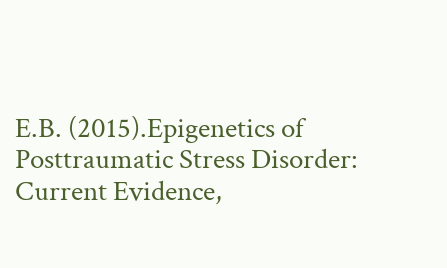E.B. (2015).Epigenetics of Posttraumatic Stress Disorder: Current Evidence,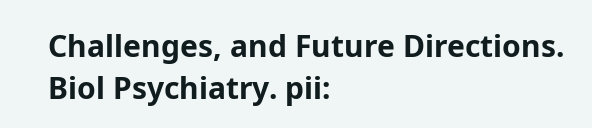Challenges, and Future Directions. Biol Psychiatry. pii: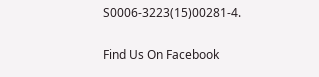S0006-3223(15)00281-4.

Find Us On Facebook